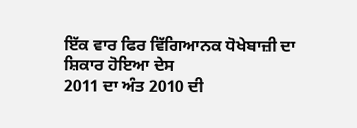ਇੱਕ ਵਾਰ ਫਿਰ ਵਿੱਗਿਆਨਕ ਧੋਖੇਬਾਜ਼ੀ ਦਾ ਸ਼ਿਕਾਰ ਹੋਇਆ ਦੇਸ
2011 ਦਾ ਅੰਤ 2010 ਦੀ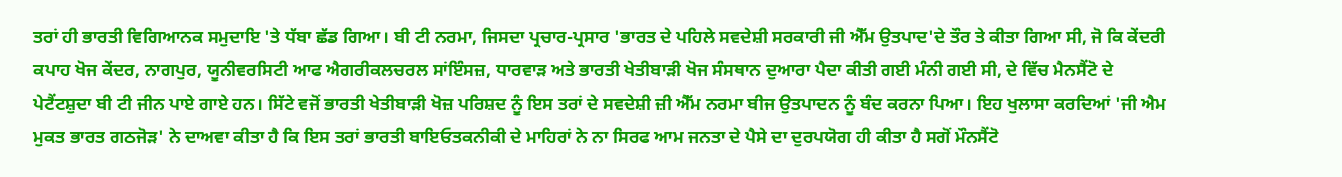ਤਰਾਂ ਹੀ ਭਾਰਤੀ ਵਿਗਿਆਨਕ ਸਮੁਦਾਇ 'ਤੇ ਧੱਬਾ ਛੱਡ ਗਿਆ। ਬੀ ਟੀ ਨਰਮਾ, ਜਿਸਦਾ ਪ੍ਰਚਾਰ-ਪ੍ਰਸਾਰ 'ਭਾਰਤ ਦੇ ਪਹਿਲੇ ਸਵਦੇਸ਼ੀ ਸਰਕਾਰੀ ਜੀ ਐੱਮ ਉਤਪਾਦ'ਦੇ ਤੌਰ ਤੇ ਕੀਤਾ ਗਿਆ ਸੀ, ਜੋ ਕਿ ਕੇਂਦਰੀ ਕਪਾਹ ਖੋਜ ਕੇਂਦਰ, ਨਾਗਪੁਰ, ਯੂਨੀਵਰਸਿਟੀ ਆਫ ਐਗਰੀਕਲਚਰਲ ਸਾਂਇੰਸਜ਼, ਧਾਰਵਾੜ ਅਤੇ ਭਾਰਤੀ ਖੇਤੀਬਾੜੀ ਖੋਜ ਸੰਸਥਾਨ ਦੁਆਰਾ ਪੈਦਾ ਕੀਤੀ ਗਈ ਮੰਨੀ ਗਈ ਸੀ, ਦੇ ਵਿੱਚ ਮੈਨਸੈਂਟੋ ਦੇ ਪੇਟੈਂਟਸ਼ੁਦਾ ਬੀ ਟੀ ਜੀਨ ਪਾਏ ਗਾਏ ਹਨ। ਸਿੱਟੇ ਵਜੋਂ ਭਾਰਤੀ ਖੇਤੀਬਾੜੀ ਖੋਜ਼ ਪਰਿਸ਼ਦ ਨੂੰ ਇਸ ਤਰਾਂ ਦੇ ਸਵਦੇਸ਼ੀ ਜ਼ੀ ਐੱਮ ਨਰਮਾ ਬੀਜ ਉਤਪਾਦਨ ਨੂੰ ਬੰਦ ਕਰਨਾ ਪਿਆ। ਇਹ ਖੁਲਾਸਾ ਕਰਦਿਆਂ 'ਜੀ ਐਮ ਮੁਕਤ ਭਾਰਤ ਗਠਜੋੜ' ਨੇ ਦਾਅਵਾ ਕੀਤਾ ਹੈ ਕਿ ਇਸ ਤਰਾਂ ਭਾਰਤੀ ਬਾਇਓਤਕਨੀਕੀ ਦੇ ਮਾਹਿਰਾਂ ਨੇ ਨਾ ਸਿਰਫ ਆਮ ਜਨਤਾ ਦੇ ਪੈਸੇ ਦਾ ਦੁਰਪਯੋਗ ਹੀ ਕੀਤਾ ਹੈ ਸਗੋਂ ਮੌਨਸੈਂਟੋ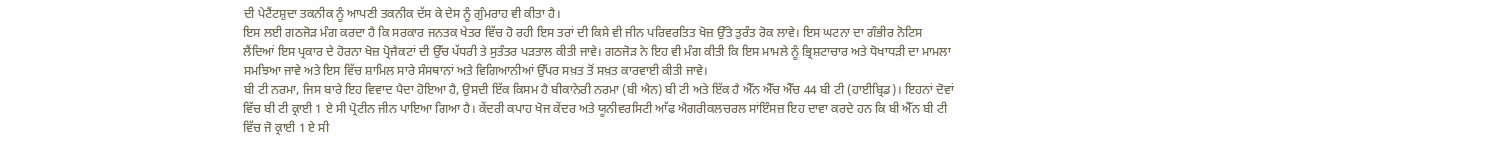ਦੀ ਪੇਟੈਂਟਸ਼ੁਦਾ ਤਕਨੀਕ ਨੂੰ ਆਪਣੀ ਤਕਨੀਕ ਦੱਸ ਕੇ ਦੇਸ ਨੂੰ ਗੁੰਮਰਾਹ ਵੀ ਕੀਤਾ ਹੈ।
ਇਸ ਲਈ ਗਠਜੋੜ ਮੰਗ ਕਰਦਾ ਹੈ ਕਿ ਸਰਕਾਰ ਜਨਤਕ ਖੇਤਰ ਵਿੱਚ ਹੋ ਰਹੀ ਇਸ ਤਰਾਂ ਦੀ ਕਿਸੇ ਵੀ ਜੀਨ ਪਰਿਵਰਤਿਤ ਖੋਜ਼ ਉੱਤੇ ਤੁਰੰਤ ਰੋਕ ਲਾਵੇ। ਇਸ ਘਟਨਾ ਦਾ ਗੰਭੀਰ ਨੋਟਿਸ ਲੈਂਦਿਆਂ ਇਸ ਪ੍ਰਕਾਰ ਦੇ ਹੋਰਨਾ ਖੋਜ਼ ਪ੍ਰੋਜੈਕਟਾਂ ਦੀ ਉੱਚ ਪੱਧਰੀ ਤੇ ਸੁਤੰਤਰ ਪੜਤਾਲ ਕੀਤੀ ਜਾਵੇ। ਗਠਜੋੜ ਨੇ ਇਹ ਵੀ ਮੰਗ ਕੀਤੀ ਕਿ ਇਸ ਮਾਮਲੇ ਨੂੰ ਭ੍ਰਿਸ਼ਟਾਚਾਰ ਅਤੇ ਧੋਖਾਧੜੀ ਦਾ ਮਾਮਲਾ ਸਮਝਿਆ ਜਾਵੇ ਅਤੇ ਇਸ ਵਿੱਚ ਸ਼ਾਮਿਲ ਸਾਰੇ ਸੰਸਥਾਨਾਂ ਅਤੇ ਵਿਗਿਆਨੀਆਂ ਉੱਪਰ ਸਖ਼ਤ ਤੋਂ ਸਖ਼ਤ ਕਾਰਵਾਈ ਕੀਤੀ ਜਾਵੇ।
ਬੀ ਟੀ ਨਰਮਾ, ਜਿਸ ਬਾਰੇ ਇਹ ਵਿਵਾਦ ਪੈਦਾ ਹੋਇਆ ਹੈ, ਉਸਦੀ ਇੱਕ ਕਿਸਮ ਹੈ ਬੀਕਾਨੇਰੀ ਨਰਮਾ (ਬੀ ਐਨ) ਬੀ ਟੀ ਅਤੇ ਇੱਕ ਹੈ ਐੱਨ ਐੱਚ ਐੱਚ 44 ਬੀ ਟੀ (ਹਾਈਬ੍ਰਿਡ)। ਇਹਨਾਂ ਦੋਵਾਂ ਵਿੱਚ ਬੀ ਟੀ ਕ੍ਰਾਈ 1 ਏ ਸੀ ਪ੍ਰੋਟੀਨ ਜੀਨ ਪਾਇਆ ਗਿਆ ਹੈ। ਕੇਂਦਰੀ ਕਪਾਹ ਖੋਜ ਕੇਂਦਰ ਅਤੇ ਯੂਨੀਵਰਸਿਟੀ ਆੱਫ ਐਗਰੀਕਲਚਰਲ ਸਾਂਇੰਸਜ਼ ਇਹ ਦਾਵਾ ਕਰਦੇ ਹਨ ਕਿ ਬੀ ਐੱਨ ਬੀ ਟੀ ਵਿੱਚ ਜੋ ਕ੍ਰਾਈ 1 ਏ ਸੀ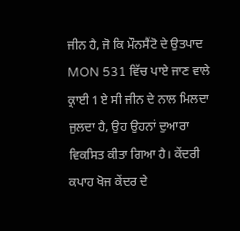ਜੀਨ ਹੈ, ਜੋ ਕਿ ਮੌਨਸੈਂਟੋ ਦੇ ਉਤਪਾਦ MON 531 ਵਿੱਚ ਪਾਏ ਜਾਣ ਵਾਲੇ ਕ੍ਰਾਈ 1 ਏ ਸੀ ਜੀਨ ਦੇ ਨਾਲ ਮਿਲਦਾ ਜੁਲਦਾ ਹੈ, ਉਹ ਉਹਨਾਂ ਦੁਆਰਾ ਵਿਕਸਿਤ ਕੀਤਾ ਗਿਆ ਹੈ। ਕੇਂਦਰੀ ਕਪਾਹ ਖੋਜ ਕੇਂਦਰ ਦੇ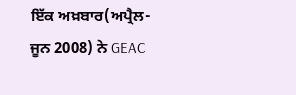ਇੱਕ ਅਖ਼ਬਾਰ(ਅਪ੍ਰੈਲ-ਜੂਨ 2008) ਨੇ GEAC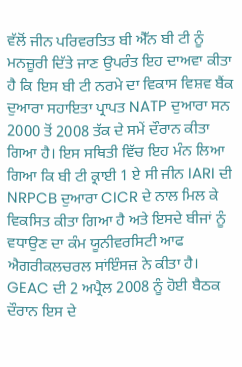ਵੱਲੋਂ ਜੀਨ ਪਰਿਵਰਤਿਤ ਬੀ ਐੱਨ ਬੀ ਟੀ ਨੂੰ ਮਨਜ਼ੂਰੀ ਦਿੱਤੇ ਜਾਣ ਉਪਰੰਤ ਇਹ ਦਾਅਵਾ ਕੀਤਾ ਹੈ ਕਿ ਇਸ ਬੀ ਟੀ ਨਰਮੇ ਦਾ ਵਿਕਾਸ ਵਿਸ਼ਵ ਬੈਂਕ ਦੁਆਰਾ ਸਹਾਇਤਾ ਪ੍ਰਾਪਤ NATP ਦੁਆਰਾ ਸਨ 2000 ਤੋਂ 2008 ਤੱਕ ਦੇ ਸਮੇਂ ਦੌਰਾਨ ਕੀਤਾ ਗਿਆ ਹੈ। ਇਸ ਸਥਿਤੀ ਵਿੱਚ ਇਹ ਮੰਨ ਲਿਆ ਗਿਆ ਕਿ ਬੀ ਟੀ ਕ੍ਰਾਈ 1 ਏ ਸੀ ਜੀਨ IARI ਦੀ NRPCB ਦੁਆਰਾ CICR ਦੇ ਨਾਲ ਮਿਲ ਕੇ ਵਿਕਸਿਤ ਕੀਤਾ ਗਿਆ ਹੈ ਅਤੇ ਇਸਦੇ ਬੀਜਾਂ ਨੂੰ ਵਧਾਉਣ ਦਾ ਕੰਮ ਯੂਨੀਵਰਸਿਟੀ ਆਫ ਐਗਰੀਕਲਚਰਲ ਸਾਂਇੰਸਜ਼ ਨੇ ਕੀਤਾ ਹੈ।
GEAC ਦੀ 2 ਅਪ੍ਰੈਲ 2008 ਨੂੰ ਹੋਈ ਬੈਠਕ ਦੌਰਾਨ ਇਸ ਦੇ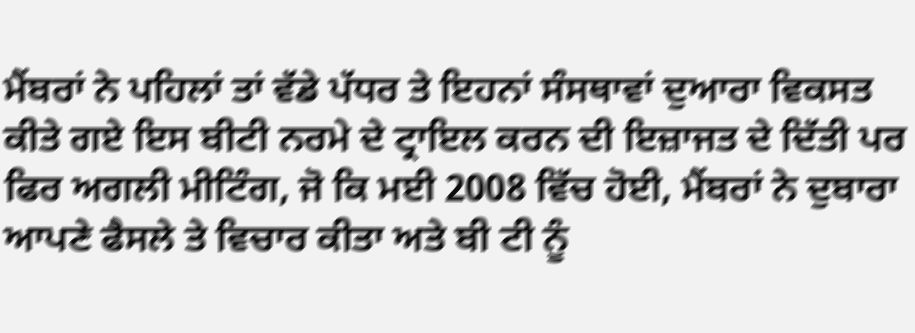ਮੈਂਬਰਾਂ ਨੇ ਪਹਿਲਾਂ ਤਾਂ ਵੱਡੇ ਪੱਧਰ ਤੇ ਇਹਨਾਂ ਸੰਸਥਾਵਾਂ ਦੁਆਰਾ ਵਿਕਸਤ ਕੀਤੇ ਗਏ ਇਸ ਬੀਟੀ ਨਰਮੇ ਦੇ ਟ੍ਰਾਇਲ ਕਰਨ ਦੀ ਇਜ਼ਾਜਤ ਦੇ ਦਿੱਤੀ ਪਰ ਫਿਰ ਅਗਲੀ ਮੀਟਿੰਗ, ਜੋ ਕਿ ਮਈ 2008 ਵਿੱਚ ਹੋਈ, ਮੈਂਬਰਾਂ ਨੇ ਦੁਬਾਰਾ ਆਪਣੇ ਫੈਸਲੇ ਤੇ ਵਿਚਾਰ ਕੀਤਾ ਅਤੇ ਬੀ ਟੀ ਨੂੰ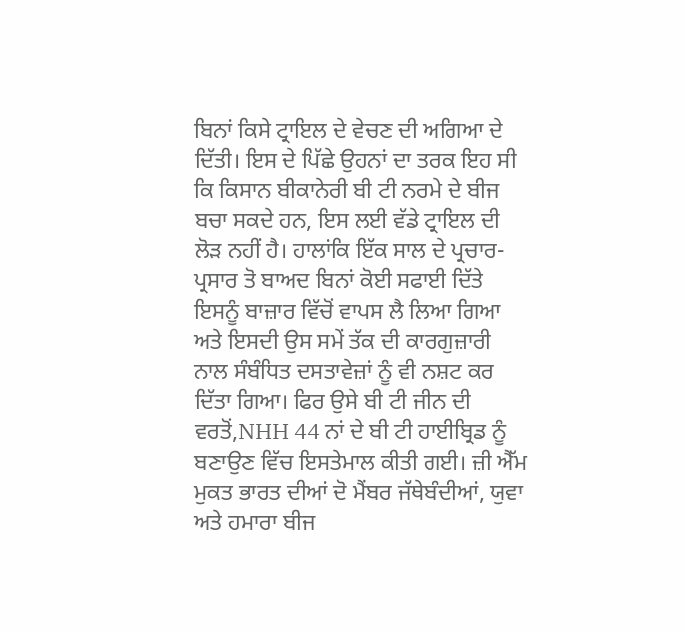ਬਿਨਾਂ ਕਿਸੇ ਟ੍ਰਾਇਲ ਦੇ ਵੇਚਣ ਦੀ ਅਗਿਆ ਦੇ ਦਿੱਤੀ। ਇਸ ਦੇ ਪਿੱਛੇ ਉਹਨਾਂ ਦਾ ਤਰਕ ਇਹ ਸੀ ਕਿ ਕਿਸਾਨ ਬੀਕਾਨੇਰੀ ਬੀ ਟੀ ਨਰਮੇ ਦੇ ਬੀਜ ਬਚਾ ਸਕਦੇ ਹਨ, ਇਸ ਲਈ ਵੱਡੇ ਟ੍ਰਾਇਲ ਦੀ ਲੋੜ ਨਹੀਂ ਹੈ। ਹਾਲਾਂਕਿ ਇੱਕ ਸਾਲ ਦੇ ਪ੍ਰਚਾਰ-ਪ੍ਰਸਾਰ ਤੋ ਬਾਅਦ ਬਿਨਾਂ ਕੋਈ ਸਫਾਈ ਦਿੱਤੇ ਇਸਨੂੰ ਬਾਜ਼ਾਰ ਵਿੱਚੋਂ ਵਾਪਸ ਲੈ ਲਿਆ ਗਿਆ ਅਤੇ ਇਸਦੀ ਉਸ ਸਮੇਂ ਤੱਕ ਦੀ ਕਾਰਗੁਜ਼ਾਰੀ ਨਾਲ ਸੰਬੰਧਿਤ ਦਸਤਾਵੇਜ਼ਾਂ ਨੂੰ ਵੀ ਨਸ਼ਟ ਕਰ ਦਿੱਤਾ ਗਿਆ। ਫਿਰ ਉਸੇ ਬੀ ਟੀ ਜੀਨ ਦੀ ਵਰਤੋਂ,NHH 44 ਨਾਂ ਦੇ ਬੀ ਟੀ ਹਾਈਬ੍ਰਿਡ ਨੂੰ ਬਣਾਉਣ ਵਿੱਚ ਇਸਤੇਮਾਲ ਕੀਤੀ ਗਈ। ਜ਼ੀ ਐੱਮ ਮੁਕਤ ਭਾਰਤ ਦੀਆਂ ਦੋ ਮੈਂਬਰ ਜੱਥੇਬੰਦੀਆਂ, ਯੁਵਾ ਅਤੇ ਹਮਾਰਾ ਬੀਜ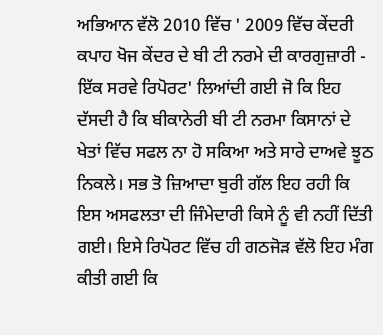ਅਭਿਆਨ ਵੱਲੋ 2010 ਵਿੱਚ ' 2009 ਵਿੱਚ ਕੇਂਦਰੀ ਕਪਾਹ ਖੋਜ ਕੇਂਦਰ ਦੇ ਬੀ ਟੀ ਨਰਮੇ ਦੀ ਕਾਰਗੁਜ਼ਾਰੀ - ਇੱਕ ਸਰਵੇ ਰਿਪੋਰਟ' ਲਿਆਂਦੀ ਗਈ ਜੋ ਕਿ ਇਹ ਦੱਸਦੀ ਹੈ ਕਿ ਬੀਕਾਨੇਰੀ ਬੀ ਟੀ ਨਰਮਾ ਕਿਸਾਨਾਂ ਦੇ ਖੇਤਾਂ ਵਿੱਚ ਸਫਲ ਨਾ ਹੋ ਸਕਿਆ ਅਤੇ ਸਾਰੇ ਦਾਅਵੇ ਝੂਠ ਨਿਕਲੇ। ਸਭ ਤੋ ਜ਼ਿਆਦਾ ਬੁਰੀ ਗੱਲ ਇਹ ਰਹੀ ਕਿ ਇਸ ਅਸਫਲਤਾ ਦੀ ਜਿੰਮੇਦਾਰੀ ਕਿਸੇ ਨੂੰ ਵੀ ਨਹੀਂ ਦਿੱਤੀ ਗਈ। ਇਸੇ ਰਿਪੋਰਟ ਵਿੱਚ ਹੀ ਗਠਜੋੜ ਵੱਲੋ ਇਹ ਮੰਗ ਕੀਤੀ ਗਈ ਕਿ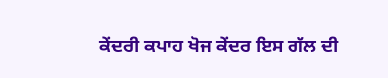ਕੇਂਦਰੀ ਕਪਾਹ ਖੋਜ ਕੇਂਦਰ ਇਸ ਗੱਲ ਦੀ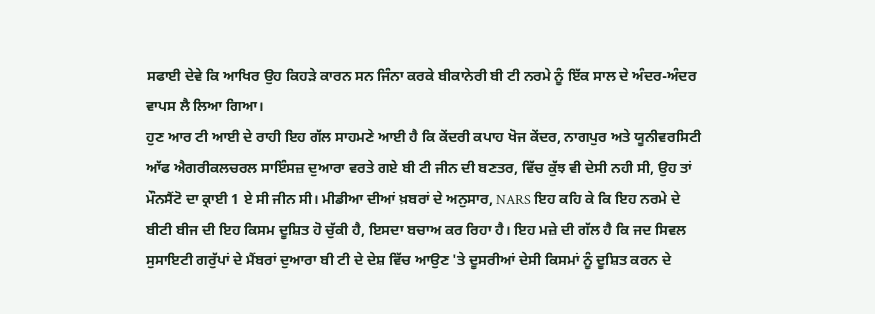ਸਫਾਈ ਦੇਵੇ ਕਿ ਆਖਿਰ ਉਹ ਕਿਹੜੇ ਕਾਰਨ ਸਨ ਜਿੰਨਾ ਕਰਕੇ ਬੀਕਾਨੇਰੀ ਬੀ ਟੀ ਨਰਮੇ ਨੂੰ ਇੱਕ ਸਾਲ ਦੇ ਅੰਦਰ-ਅੰਦਰ ਵਾਪਸ ਲੈ ਲਿਆ ਗਿਆ।
ਹੁਣ ਆਰ ਟੀ ਆਈ ਦੇ ਰਾਹੀ ਇਹ ਗੱਲ ਸਾਹਮਣੇ ਆਈ ਹੈ ਕਿ ਕੇਂਦਰੀ ਕਪਾਹ ਖੋਜ ਕੇਂਦਰ, ਨਾਗਪੁਰ ਅਤੇ ਯੂਨੀਵਰਸਿਟੀ ਆੱਫ ਐਗਰੀਕਲਚਰਲ ਸਾਇੰਸਜ਼ ਦੁਆਰਾ ਵਰਤੇ ਗਏ ਬੀ ਟੀ ਜੀਨ ਦੀ ਬਣਤਰ, ਵਿੱਚ ਕੁੱਝ ਵੀ ਦੇਸੀ ਨਹੀ ਸੀ, ਉਹ ਤਾਂ ਮੌਨਸੈਂਟੋ ਦਾ ਕ੍ਰਾਈ 1 ਏ ਸੀ ਜੀਨ ਸੀ। ਮੀਡੀਆ ਦੀਆਂ ਖ਼ਬਰਾਂ ਦੇ ਅਨੁਸਾਰ, NARS ਇਹ ਕਹਿ ਕੇ ਕਿ ਇਹ ਨਰਮੇ ਦੇ ਬੀਟੀ ਬੀਜ ਦੀ ਇਹ ਕਿਸਮ ਦੂਸ਼ਿਤ ਹੋ ਚੁੱਕੀ ਹੈ, ਇਸਦਾ ਬਚਾਅ ਕਰ ਰਿਹਾ ਹੈ। ਇਹ ਮਜ਼ੇ ਦੀ ਗੱਲ ਹੈ ਕਿ ਜਦ ਸਿਵਲ ਸੁਸਾਇਟੀ ਗਰੁੱਪਾਂ ਦੇ ਮੈਂਬਰਾਂ ਦੁਆਰਾ ਬੀ ਟੀ ਦੇ ਦੇਸ਼ ਵਿੱਚ ਆਉਣ 'ਤੇ ਦੂਸਰੀਆਂ ਦੇਸੀ ਕਿਸਮਾਂ ਨੂੰ ਦੂਸ਼ਿਤ ਕਰਨ ਦੇ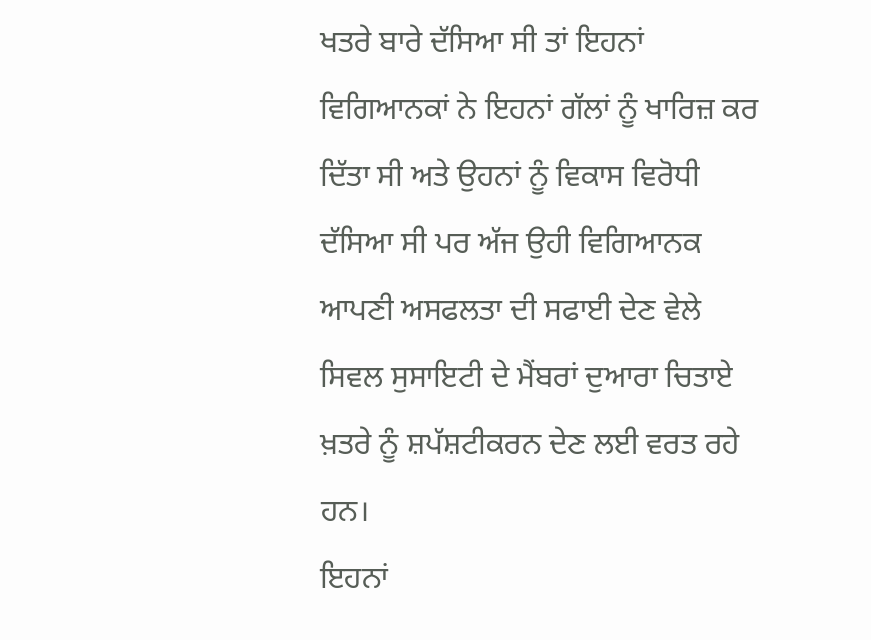ਖਤਰੇ ਬਾਰੇ ਦੱਸਿਆ ਸੀ ਤਾਂ ਇਹਨਾਂ ਵਿਗਿਆਨਕਾਂ ਨੇ ਇਹਨਾਂ ਗੱਲਾਂ ਨੂੰ ਖਾਰਿਜ਼ ਕਰ ਦਿੱਤਾ ਸੀ ਅਤੇ ਉਹਨਾਂ ਨੂੰ ਵਿਕਾਸ ਵਿਰੋਧੀ ਦੱਸਿਆ ਸੀ ਪਰ ਅੱਜ ਉਹੀ ਵਿਗਿਆਨਕ ਆਪਣੀ ਅਸਫਲਤਾ ਦੀ ਸਫਾਈ ਦੇਣ ਵੇਲੇ ਸਿਵਲ ਸੁਸਾਇਟੀ ਦੇ ਮੈਂਬਰਾਂ ਦੁਆਰਾ ਚਿਤਾਏ ਖ਼ਤਰੇ ਨੂੰ ਸ਼ਪੱਸ਼ਟੀਕਰਨ ਦੇਣ ਲਈ ਵਰਤ ਰਹੇ ਹਨ।
ਇਹਨਾਂ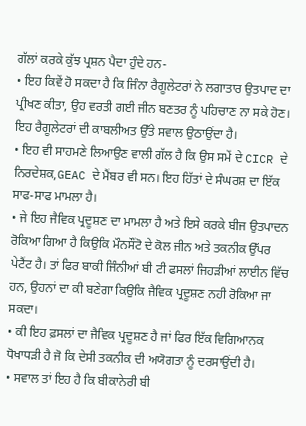ਗੱਲਾਂ ਕਰਕੇ ਕੁੱਝ ਪ੍ਰਸ਼ਨ ਪੈਦਾ ਹੁੰਦੇ ਹਨ-
• ਇਹ ਕਿਵੇਂ ਹੋ ਸਕਦਾ ਹੈ ਕਿ ਜਿੰਨਾ ਰੈਗੂਲੇਟਰਾਂ ਨੇ ਲਗਾਤਾਰ ਉਤਪਾਦ ਦਾ ਪ੍ਰੀਖਣ ਕੀਤਾ, ਉਹ ਵਰਤੀ ਗਈ ਜੀਨ ਬਣਤਰ ਨੂੰ ਪਹਿਚਾਣ ਨਾ ਸਕੇ ਹੋਣ। ਇਹ ਰੈਗੂਲੇਟਰਾਂ ਦੀ ਕਾਬਲੀਅਤ ਉੱਤੇ ਸਵਾਲ ਉਠਾਉਂਦਾ ਹੈ।
• ਇਹ ਵੀ ਸਾਹਮਣੇ ਲਿਆਉਣ ਵਾਲੀ ਗੱਲ ਹੈ ਕਿ ਉਸ ਸਮੇਂ ਦੇ CICR ਦੇ ਨਿਰਦੇਸ਼ਕ,GEAC ਦੇ ਮੈਂਬਰ ਵੀ ਸਨ। ਇਹ ਹਿੱਤਾਂ ਦੇ ਸੰਘਰਸ਼ ਦਾ ਇੱਕ ਸਾਫ-ਸਾਫ ਮਾਮਲਾ ਹੈ।
• ਜੇ ਇਹ ਜੈਵਿਕ ਪ੍ਰਦੂਸ਼ਣ ਦਾ ਮਾਮਲਾ ਹੈ ਅਤੇ ਇਸੇ ਕਰਕੇ ਬੀਜ ਉਤਪਾਦਨ ਰੋਕਿਆ ਗਿਆ ਹੈ ਕਿਉਕਿ ਮੌਨਸੌਂਟੋ ਦੇ ਕੋਲ ਜੀਨ ਅਤੇ ਤਕਨੀਕ ਉੱਪਰ ਪੇਟੈਂਟ ਹੈ। ਤਾਂ ਫਿਰ ਬਾਕੀ ਜਿੰਨੀਆਂ ਬੀ ਟੀ ਫਸਲਾਂ ਜਿਹੜੀਆਂ ਲਾਈਨ ਵਿੱਚ ਹਨ, ਉਹਨਾਂ ਦਾ ਕੀ ਬਣੇਗਾ ਕਿਉਕਿ ਜੈਵਿਕ ਪ੍ਰਦੂਸ਼ਣ ਨਹੀ ਰੋਕਿਆ ਜਾ ਸਕਦਾ।
• ਕੀ ਇਹ ਫ਼ਸਲਾਂ ਦਾ ਜੈਵਿਕ ਪ੍ਰਦੂਸ਼ਣ ਹੈ ਜਾਂ ਫਿਰ ਇੱਕ ਵਿਗਿਆਨਕ ਧੋਖਾਧੜੀ ਹੈ ਜੋ ਕਿ ਦੇਸੀ ਤਕਨੀਕ ਦੀ ਅਯੋਗਤਾ ਨੂੰ ਦਰਸਾਉਂਦੀ ਹੈ।
• ਸਵਾਲ ਤਾਂ ਇਹ ਹੈ ਕਿ ਬੀਕਾਨੇਰੀ ਬੀ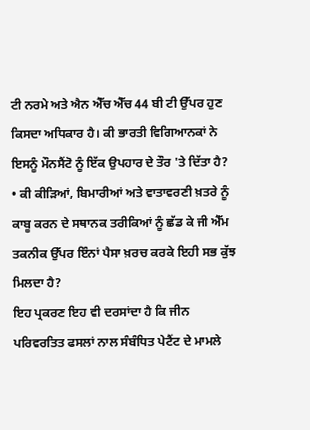ਟੀ ਨਰਮੇ ਅਤੇ ਐਨ ਐੱਚ ਐੱਚ 44 ਬੀ ਟੀ ਉੱਪਰ ਹੁਣ ਕਿਸਦਾ ਅਧਿਕਾਰ ਹੈ। ਕੀ ਭਾਰਤੀ ਵਿਗਿਆਨਕਾਂ ਨੇ ਇਸਨੂੰ ਮੌਨਸੈਂਟੋ ਨੂੰ ਇੱਕ ਉਪਹਾਰ ਦੇ ਤੌਰ 'ਤੇ ਦਿੱਤਾ ਹੈ?
• ਕੀ ਕੀੜਿਆਂ, ਬਿਮਾਰੀਆਂ ਅਤੇ ਵਾਤਾਵਰਣੀ ਖ਼ਤਰੇ ਨੂੰ ਕਾਬੂ ਕਰਨ ਦੇ ਸਥਾਨਕ ਤਰੀਕਿਆਂ ਨੂੰ ਛੱਡ ਕੇ ਜੀ ਐੱਮ ਤਕਨੀਕ ਉੱਪਰ ਇੰਨਾਂ ਪੈਸਾ ਖ਼ਰਚ ਕਰਕੇ ਇਹੀ ਸਭ ਕੁੱਝ ਮਿਲਦਾ ਹੈ?
ਇਹ ਪ੍ਰਕਰਣ ਇਹ ਵੀ ਦਰਸਾਂਦਾ ਹੈ ਕਿ ਜੀਨ ਪਰਿਵਰਤਿਤ ਫਸਲਾਂ ਨਾਲ ਸੰਬੰਧਿਤ ਪੇਟੈਂਟ ਦੇ ਮਾਮਲੇ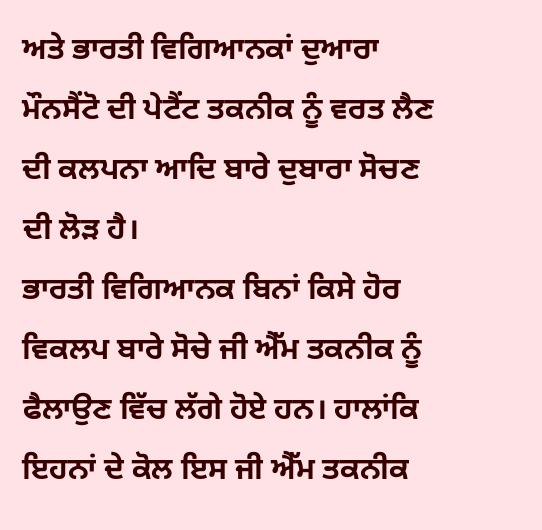ਅਤੇ ਭਾਰਤੀ ਵਿਗਿਆਨਕਾਂ ਦੁਆਰਾ ਮੌਨਸੈਂਟੋ ਦੀ ਪੇਟੈਂਟ ਤਕਨੀਕ ਨੂੰ ਵਰਤ ਲੈਣ ਦੀ ਕਲਪਨਾ ਆਦਿ ਬਾਰੇ ਦੁਬਾਰਾ ਸੋਚਣ ਦੀ ਲੋੜ ਹੈ।
ਭਾਰਤੀ ਵਿਗਿਆਨਕ ਬਿਨਾਂ ਕਿਸੇ ਹੋਰ ਵਿਕਲਪ ਬਾਰੇ ਸੋਚੇ ਜੀ ਐੱਮ ਤਕਨੀਕ ਨੂੰ ਫੈਲਾਉਣ ਵਿੱਚ ਲੱਗੇ ਹੋਏ ਹਨ। ਹਾਲਾਂਕਿ ਇਹਨਾਂ ਦੇ ਕੋਲ ਇਸ ਜੀ ਐੱਮ ਤਕਨੀਕ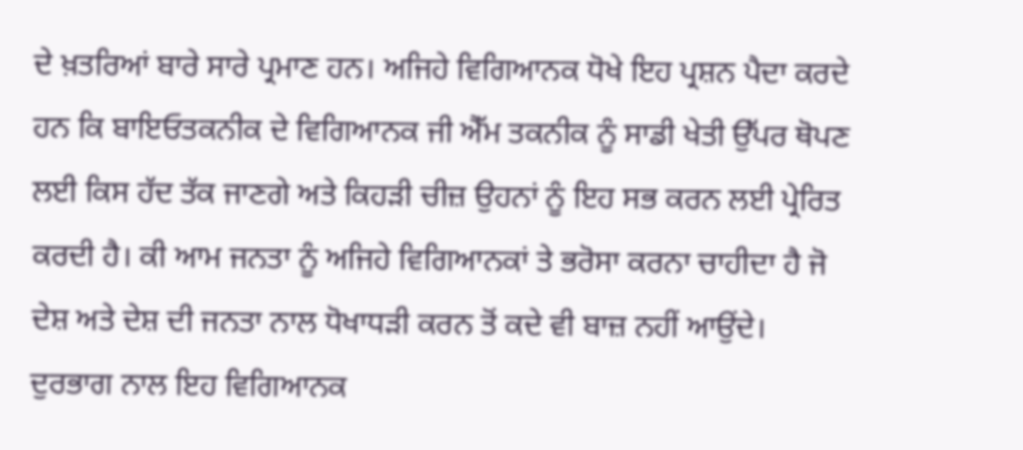ਦੇ ਖ਼ਤਰਿਆਂ ਬਾਰੇ ਸਾਰੇ ਪ੍ਰਮਾਣ ਹਨ। ਅਜਿਹੇ ਵਿਗਿਆਨਕ ਧੋਖੇ ਇਹ ਪ੍ਰਸ਼ਨ ਪੈਦਾ ਕਰਦੇ ਹਨ ਕਿ ਬਾਇਓਤਕਨੀਕ ਦੇ ਵਿਗਿਆਨਕ ਜੀ ਐੱਮ ਤਕਨੀਕ ਨੂੰ ਸਾਡੀ ਖੇਤੀ ਉੱਪਰ ਥੋਪਣ ਲਈ ਕਿਸ ਹੱਦ ਤੱਕ ਜਾਣਗੇ ਅਤੇ ਕਿਹੜੀ ਚੀਜ਼ ਉਹਨਾਂ ਨੂੰ ਇਹ ਸਭ ਕਰਨ ਲਈ ਪ੍ਰੇਰਿਤ ਕਰਦੀ ਹੈ। ਕੀ ਆਮ ਜਨਤਾ ਨੂੰ ਅਜਿਹੇ ਵਿਗਿਆਨਕਾਂ ਤੇ ਭਰੋਸਾ ਕਰਨਾ ਚਾਹੀਦਾ ਹੈ ਜੋ ਦੇਸ਼ ਅਤੇ ਦੇਸ਼ ਦੀ ਜਨਤਾ ਨਾਲ ਧੋਖਾਧੜੀ ਕਰਨ ਤੋਂ ਕਦੇ ਵੀ ਬਾਜ਼ ਨਹੀਂ ਆਉਂਦੇ।
ਦੁਰਭਾਗ ਨਾਲ ਇਹ ਵਿਗਿਆਨਕ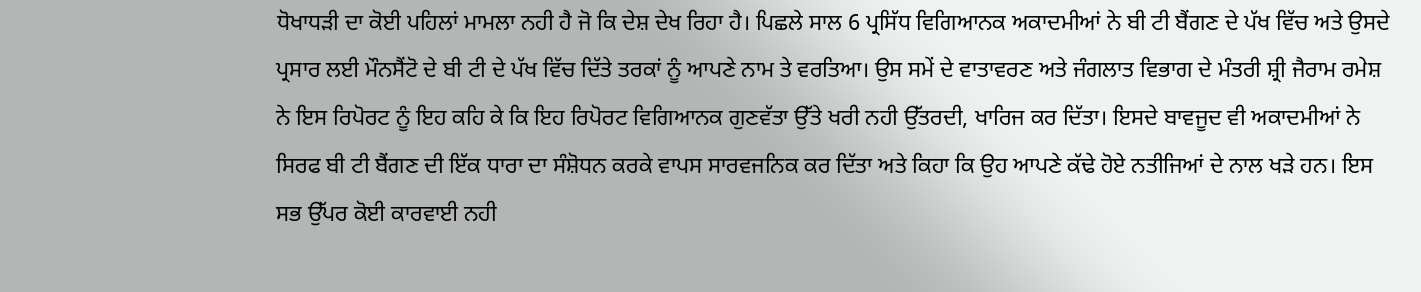ਧੋਖਾਧੜੀ ਦਾ ਕੋਈ ਪਹਿਲਾਂ ਮਾਮਲਾ ਨਹੀ ਹੈ ਜੋ ਕਿ ਦੇਸ਼ ਦੇਖ ਰਿਹਾ ਹੈ। ਪਿਛਲੇ ਸਾਲ 6 ਪ੍ਰਸਿੱਧ ਵਿਗਿਆਨਕ ਅਕਾਦਮੀਆਂ ਨੇ ਬੀ ਟੀ ਬੈਂਗਣ ਦੇ ਪੱਖ ਵਿੱਚ ਅਤੇ ਉਸਦੇ ਪ੍ਰਸਾਰ ਲਈ ਮੌਨਸੈਂਟੋ ਦੇ ਬੀ ਟੀ ਦੇ ਪੱਖ ਵਿੱਚ ਦਿੱਤੇ ਤਰਕਾਂ ਨੂੰ ਆਪਣੇ ਨਾਮ ਤੇ ਵਰਤਿਆ। ਉਸ ਸਮੇਂ ਦੇ ਵਾਤਾਵਰਣ ਅਤੇ ਜੰਗਲਾਤ ਵਿਭਾਗ ਦੇ ਮੰਤਰੀ ਸ਼੍ਰੀ ਜੈਰਾਮ ਰਮੇਸ਼ ਨੇ ਇਸ ਰਿਪੋਰਟ ਨੂੰ ਇਹ ਕਹਿ ਕੇ ਕਿ ਇਹ ਰਿਪੋਰਟ ਵਿਗਿਆਨਕ ਗੁਣਵੱਤਾ ਉੱਤੇ ਖਰੀ ਨਹੀ ਉੱਤਰਦੀ, ਖਾਰਿਜ ਕਰ ਦਿੱਤਾ। ਇਸਦੇ ਬਾਵਜੂਦ ਵੀ ਅਕਾਦਮੀਆਂ ਨੇ ਸਿਰਫ ਬੀ ਟੀ ਬੈਂਗਣ ਦੀ ਇੱਕ ਧਾਰਾ ਦਾ ਸੰਸ਼ੋਧਨ ਕਰਕੇ ਵਾਪਸ ਸਾਰਵਜਨਿਕ ਕਰ ਦਿੱਤਾ ਅਤੇ ਕਿਹਾ ਕਿ ਉਹ ਆਪਣੇ ਕੱਢੇ ਹੋਏ ਨਤੀਜਿਆਂ ਦੇ ਨਾਲ ਖੜੇ ਹਨ। ਇਸ ਸਭ ਉੱਪਰ ਕੋਈ ਕਾਰਵਾਈ ਨਹੀ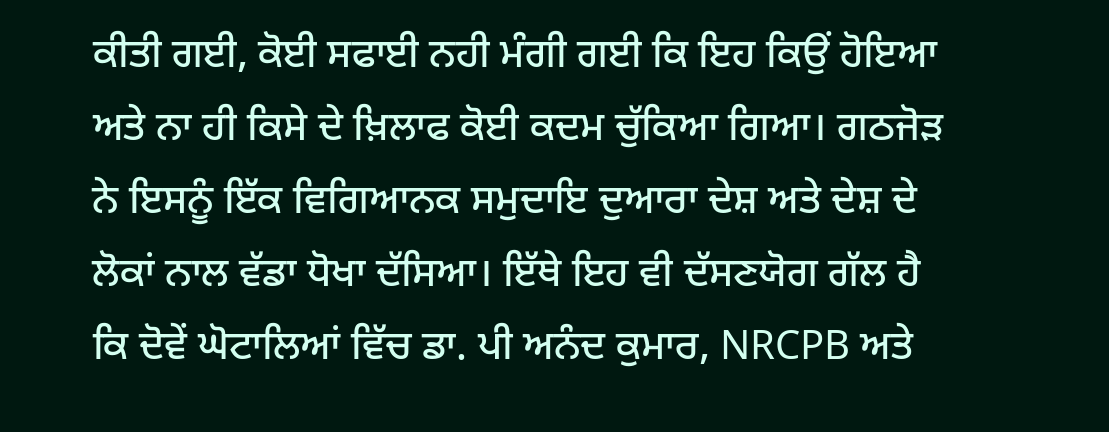ਕੀਤੀ ਗਈ, ਕੋਈ ਸਫਾਈ ਨਹੀ ਮੰਗੀ ਗਈ ਕਿ ਇਹ ਕਿਉਂ ਹੋਇਆ ਅਤੇ ਨਾ ਹੀ ਕਿਸੇ ਦੇ ਖ਼ਿਲਾਫ ਕੋਈ ਕਦਮ ਚੁੱਕਿਆ ਗਿਆ। ਗਠਜੋੜ ਨੇ ਇਸਨੂੰ ਇੱਕ ਵਿਗਿਆਨਕ ਸਮੁਦਾਇ ਦੁਆਰਾ ਦੇਸ਼ ਅਤੇ ਦੇਸ਼ ਦੇ ਲੋਕਾਂ ਨਾਲ ਵੱਡਾ ਧੋਖਾ ਦੱਸਿਆ। ਇੱਥੇ ਇਹ ਵੀ ਦੱਸਣਯੋਗ ਗੱਲ ਹੈ ਕਿ ਦੋਵੇਂ ਘੋਟਾਲਿਆਂ ਵਿੱਚ ਡਾ. ਪੀ ਅਨੰਦ ਕੁਮਾਰ, NRCPB ਅਤੇ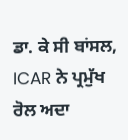ਡਾ. ਕੇ ਸੀ ਬਾਂਸਲ, ICAR ਨੇ ਪ੍ਰਮੁੱਖ ਰੋਲ ਅਦਾ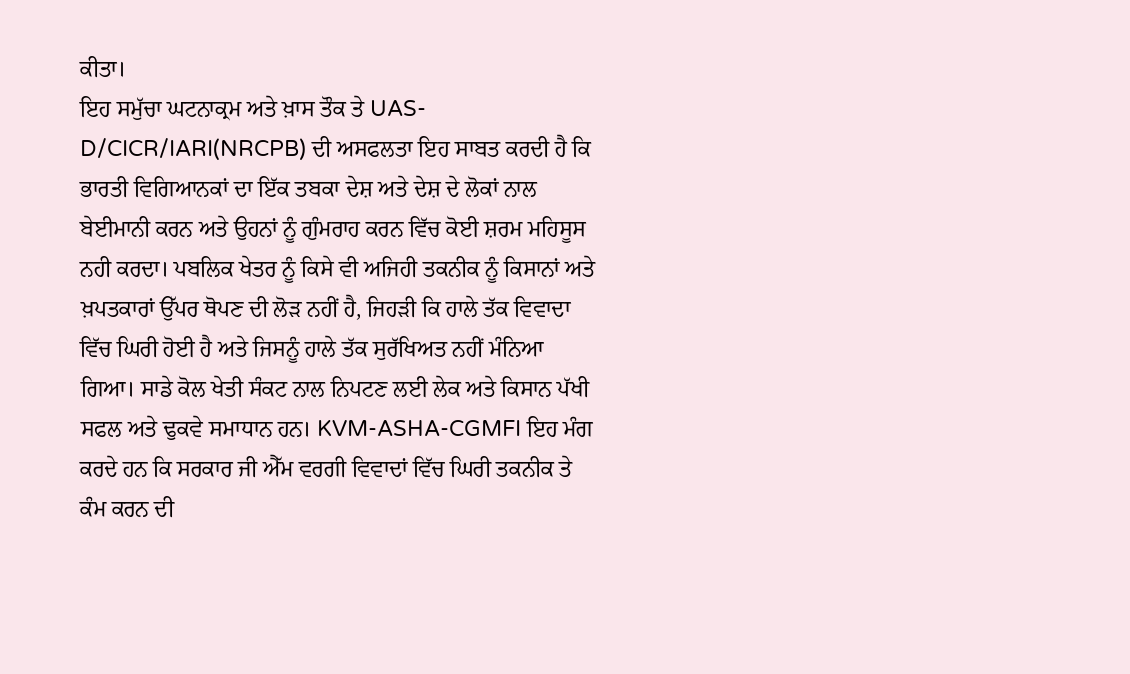ਕੀਤਾ।
ਇਹ ਸਮੁੱਚਾ ਘਟਨਾਕ੍ਰਮ ਅਤੇ ਖ਼ਾਸ ਤੌਕ ਤੇ UAS-D/CICR/IARI(NRCPB) ਦੀ ਅਸਫਲਤਾ ਇਹ ਸਾਬਤ ਕਰਦੀ ਹੈ ਕਿ ਭਾਰਤੀ ਵਿਗਿਆਨਕਾਂ ਦਾ ਇੱਕ ਤਬਕਾ ਦੇਸ਼ ਅਤੇ ਦੇਸ਼ ਦੇ ਲੋਕਾਂ ਨਾਲ ਬੇਈਮਾਨੀ ਕਰਨ ਅਤੇ ਉਹਨਾਂ ਨੂੰ ਗੁੰਮਰਾਹ ਕਰਨ ਵਿੱਚ ਕੋਈ ਸ਼ਰਮ ਮਹਿਸੂਸ ਨਹੀ ਕਰਦਾ। ਪਬਲਿਕ ਖੇਤਰ ਨੂੰ ਕਿਸੇ ਵੀ ਅਜਿਹੀ ਤਕਨੀਕ ਨੂੰ ਕਿਸਾਨਾਂ ਅਤੇ ਖ਼ਪਤਕਾਰਾਂ ਉੱਪਰ ਥੋਪਣ ਦੀ ਲੋੜ ਨਹੀਂ ਹੈ, ਜਿਹੜੀ ਕਿ ਹਾਲੇ ਤੱਕ ਵਿਵਾਦਾ ਵਿੱਚ ਘਿਰੀ ਹੋਈ ਹੈ ਅਤੇ ਜਿਸਨੂੰ ਹਾਲੇ ਤੱਕ ਸੁਰੱਖਿਅਤ ਨਹੀਂ ਮੰਨਿਆ ਗਿਆ। ਸਾਡੇ ਕੋਲ ਖੇਤੀ ਸੰਕਟ ਨਾਲ ਨਿਪਟਣ ਲਈ ਲੇਕ ਅਤੇ ਕਿਸਾਨ ਪੱਖੀ ਸਫਲ ਅਤੇ ਢੁਕਵੇ ਸਮਾਧਾਨ ਹਨ। KVM-ASHA-CGMFI ਇਹ ਮੰਗ ਕਰਦੇ ਹਨ ਕਿ ਸਰਕਾਰ ਜੀ ਐੱਮ ਵਰਗੀ ਵਿਵਾਦਾਂ ਵਿੱਚ ਘਿਰੀ ਤਕਨੀਕ ਤੇ ਕੰਮ ਕਰਨ ਦੀ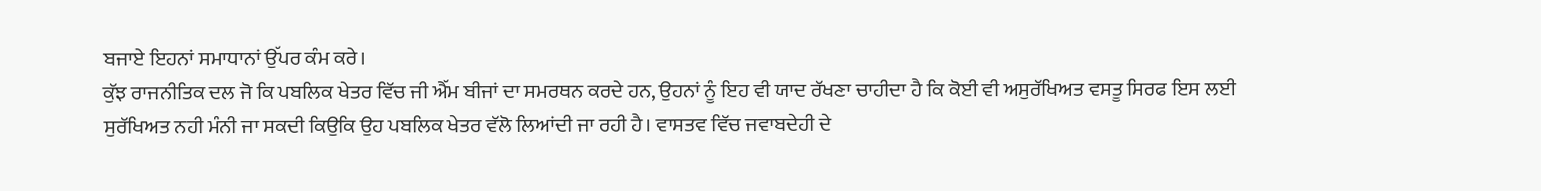ਬਜਾਏ ਇਹਨਾਂ ਸਮਾਧਾਨਾਂ ਉੱਪਰ ਕੰਮ ਕਰੇ।
ਕੁੱਝ ਰਾਜਨੀਤਿਕ ਦਲ ਜੋ ਕਿ ਪਬਲਿਕ ਖੇਤਰ ਵਿੱਚ ਜੀ ਐੱਮ ਬੀਜਾਂ ਦਾ ਸਮਰਥਨ ਕਰਦੇ ਹਨ, ਉਹਨਾਂ ਨੂੰ ਇਹ ਵੀ ਯਾਦ ਰੱਖਣਾ ਚਾਹੀਦਾ ਹੈ ਕਿ ਕੋਈ ਵੀ ਅਸੁਰੱਖਿਅਤ ਵਸਤੂ ਸਿਰਫ ਇਸ ਲਈ ਸੁਰੱਖਿਅਤ ਨਹੀ ਮੰਨੀ ਜਾ ਸਕਦੀ ਕਿਉਕਿ ਉਹ ਪਬਲਿਕ ਖੇਤਰ ਵੱਲੋ ਲਿਆਂਦੀ ਜਾ ਰਹੀ ਹੈ। ਵਾਸਤਵ ਵਿੱਚ ਜਵਾਬਦੇਹੀ ਦੇ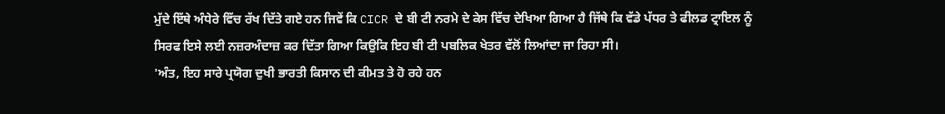ਮੁੱਦੇ ਇੱਥੇ ਅੰਧੇਰੇ ਵਿੱਚ ਰੱਖ ਦਿੱਤੇ ਗਏ ਹਨ ਜਿਵੇਂ ਕਿ CICR ਦੇ ਬੀ ਟੀ ਨਰਮੇ ਦੇ ਕੇਸ ਵਿੱਚ ਦੇਖਿਆ ਗਿਆ ਹੈ ਜਿੱਥੇ ਕਿ ਵੱਡੇ ਪੱਧਰ ਤੇ ਫੀਲਡ ਟ੍ਰਾਇਲ ਨੂੰ ਸਿਰਫ ਇਸੇ ਲਈ ਨਜ਼ਰਅੰਦਾਜ਼ ਕਰ ਦਿੱਤਾ ਗਿਆ ਕਿਉਕਿ ਇਹ ਬੀ ਟੀ ਪਬਲਿਕ ਖੇਤਰ ਵੱਲੋਂ ਲਿਆਂਦਾ ਜਾ ਰਿਹਾ ਸੀ।
'ਅੰਤ, ਇਹ ਸਾਰੇ ਪ੍ਰਯੋਗ ਦੁਖੀ ਭਾਰਤੀ ਕਿਸਾਨ ਦੀ ਕੀਮਤ ਤੇ ਹੋ ਰਹੇ ਹਨ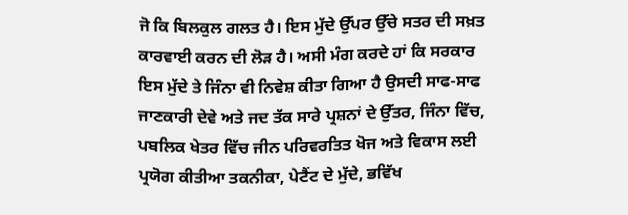ਜੋ ਕਿ ਬਿਲਕੁਲ ਗਲਤ ਹੈ। ਇਸ ਮੁੱਦੇ ਉੱਪਰ ਉੱਚੇ ਸਤਰ ਦੀ ਸਖ਼ਤ ਕਾਰਵਾਈ ਕਰਨ ਦੀ ਲੋੜ ਹੈ। ਅਸੀ ਮੰਗ ਕਰਦੇ ਹਾਂ ਕਿ ਸਰਕਾਰ ਇਸ ਮੁੱਦੇ ਤੇ ਜਿੰਨਾ ਵੀ ਨਿਵੇਸ਼ ਕੀਤਾ ਗਿਆ ਹੈ ਉਸਦੀ ਸਾਫ-ਸਾਫ ਜਾਣਕਾਰੀ ਦੇਵੇ ਅਤੇ ਜਦ ਤੱਕ ਸਾਰੇ ਪ੍ਰਸ਼ਨਾਂ ਦੇ ਉੱਤਰ, ਜਿੰਨਾ ਵਿੱਚ, ਪਬਲਿਕ ਖੇਤਰ ਵਿੱਚ ਜੀਨ ਪਰਿਵਰਤਿਤ ਖੋਜ ਅਤੇ ਵਿਕਾਸ ਲਈ ਪ੍ਰਯੋਗ ਕੀਤੀਆ ਤਕਨੀਕਾ, ਪੇਟੈਂਟ ਦੇ ਮੁੱਦੇ, ਭਵਿੱਖ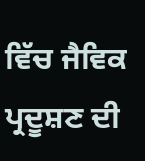ਵਿੱਚ ਜੈਵਿਕ ਪ੍ਰਦੂਸ਼ਣ ਦੀ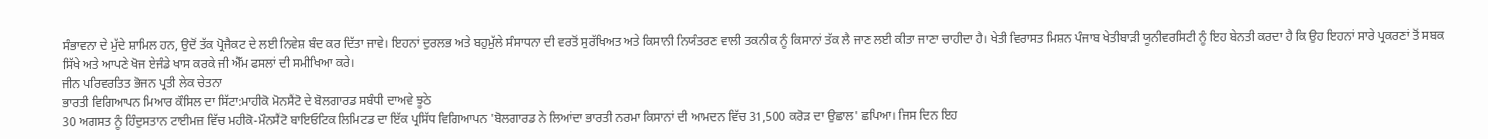ਸੰਭਾਵਨਾ ਦੇ ਮੁੱਦੇ ਸ਼ਾਮਿਲ ਹਨ, ਉਦੋਂ ਤੱਕ ਪ੍ਰੋਜੈਕਟ ਦੇ ਲਈ ਨਿਵੇਸ਼ ਬੰਦ ਕਰ ਦਿੱਤਾ ਜਾਵੇ। ਇਹਨਾਂ ਦੁਰਲਭ ਅਤੇ ਬਹੁਮੁੱਲੇ ਸੰਸਾਧਨਾ ਦੀ ਵਰਤੋਂ ਸੁਰੱਖਿਅਤ ਅਤੇ ਕਿਸਾਨੀ ਨਿਯੰਤਰਣ ਵਾਲੀ ਤਕਨੀਕ ਨੂੰ ਕਿਸਾਨਾਂ ਤੱਕ ਲੈ ਜਾਣ ਲਈ ਕੀਤਾ ਜਾਣਾ ਚਾਹੀਦਾ ਹੈ। ਖੇਤੀ ਵਿਰਾਸਤ ਮਿਸ਼ਨ ਪੰਜਾਬ ਖੇਤੀਬਾੜੀ ਯੂਨੀਵਰਸਿਟੀ ਨੂੰ ਇਹ ਬੇਨਤੀ ਕਰਦਾ ਹੈ ਕਿ ਉਹ ਇਹਨਾਂ ਸਾਰੇ ਪ੍ਰਕਰਣਾਂ ਤੋਂ ਸਬਕ ਸਿੱਖੇ ਅਤੇ ਆਪਣੇ ਖੋਜ ਏਜੰਡੇ ਖਾਸ ਕਰਕੇ ਜੀ ਐੱਮ ਫਸਲਾਂ ਦੀ ਸਮੀਖਿਆ ਕਰੇ।
ਜੀਨ ਪਰਿਵਰਤਿਤ ਭੋਜਨ ਪ੍ਰਤੀ ਲੇਕ ਚੇਤਨਾ
ਭਾਰਤੀ ਵਿਗਿਆਪਨ ਮਿਆਰ ਕੌਸਿਲ ਦਾ ਸਿੱਟਾ:ਮਾਹੀਕੋ ਮੋਨਸੈਂਟੋ ਦੇ ਬੋਲਗਾਰਡ ਸਬੰਧੀ ਦਾਅਵੇ ਝੂਠੇ
30 ਅਗਸਤ ਨੂੰ ਹਿੰਦੁਸਤਾਨ ਟਾਈਮਜ਼ ਵਿੱਚ ਮਹੀਕੋ-ਮੌਨਸੈਂਟੋ ਬਾਇਓਟਿਕ ਲਿਮਿਟਡ ਦਾ ਇੱਕ ਪ੍ਰਸਿੱਧ ਵਿਗਿਆਪਨ 'ਬੋਲਗਾਰਡ ਨੇ ਲਿਆਂਦਾ ਭਾਰਤੀ ਨਰਮਾ ਕਿਸਾਨਾਂ ਦੀ ਆਮਦਨ ਵਿੱਚ 31,500 ਕਰੋੜ ਦਾ ਉਛਾਲ' ਛਪਿਆ। ਜਿਸ ਦਿਨ ਇਹ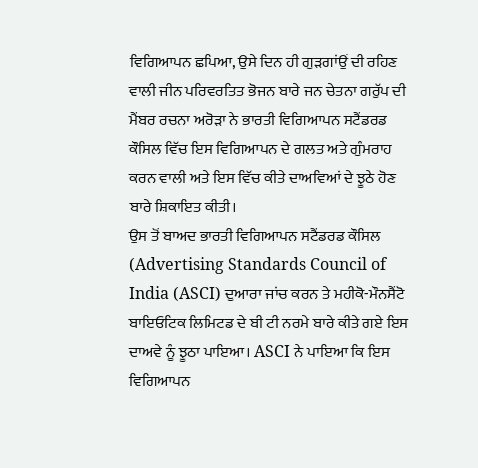ਵਿਗਿਆਪਨ ਛਪਿਆ, ਉਸੇ ਦਿਨ ਹੀ ਗੁੜਗਾਂਉਂ ਦੀ ਰਹਿਣ ਵਾਲੀ ਜੀਨ ਪਰਿਵਰਤਿਤ ਭੋਜਨ ਬਾਰੇ ਜਨ ਚੇਤਨਾ ਗਰੁੱਪ ਦੀ ਮੈਂਬਰ ਰਚਨਾ ਅਰੋੜਾ ਨੇ ਭਾਰਤੀ ਵਿਗਿਆਪਨ ਸਟੈਂਡਰਡ ਕੌਸਿਲ ਵਿੱਚ ਇਸ ਵਿਗਿਆਪਨ ਦੇ ਗਲਤ ਅਤੇ ਗੁੰਮਰਾਹ ਕਰਨ ਵਾਲੀ ਅਤੇ ਇਸ ਵਿੱਚ ਕੀਤੇ ਦਾਅਵਿਆਂ ਦੇ ਝੂਠੇ ਹੋਣ ਬਾਰੇ ਸ਼ਿਕਾਇਤ ਕੀਤੀ।
ਉਸ ਤੋਂ ਬਾਅਦ ਭਾਰਤੀ ਵਿਗਿਆਪਨ ਸਟੈਂਡਰਡ ਕੌਸਿਲ (Advertising Standards Council of India (ASCI) ਦੁਆਰਾ ਜਾਂਚ ਕਰਨ ਤੇ ਮਹੀਕੋ-ਮੌਨਸੈਂਟੋ ਬਾਇਓਟਿਕ ਲਿਮਿਟਡ ਦੇ ਬੀ ਟੀ ਨਰਮੇ ਬਾਰੇ ਕੀਤੇ ਗਏ ਇਸ ਦਾਅਵੇ ਨੂੰ ਝੂਠਾ ਪਾਇਆ। ASCI ਨੇ ਪਾਇਆ ਕਿ ਇਸ ਵਿਗਿਆਪਨ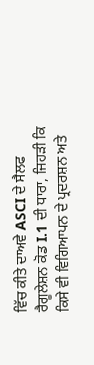ਵਿੱਚ ਕੀਤੇ ਦਾਅਵੇ ASCI ਦੇ ਸੈਲਫ ਰੈਗੂਲੇਸ਼ਨ ਕੋਡ I.1 ਦੀ ਧਾਰਾ, ਜਿਹੜੀ ਕਿ ਕਿਸੇ ਵੀ ਵਿਗਿਆਪਨ ਦੇ ਪ੍ਰਦਰਸ਼ਨ ਅਤੇ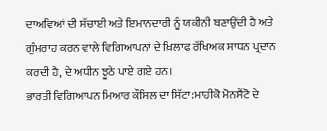ਦਾਅਵਿਆਂ ਦੀ ਸੱਚਾਈ ਅਤੇ ਇਮਾਨਦਾਰੀ ਨੂੰ ਯਕੀਨੀ ਬਣਾਉਂਦੀ ਹੈ ਅਤੇ ਗੁੰਮਰਾਹ ਕਰਨ ਵਾਲੇ ਵਿਗਿਆਪਨਾਂ ਦੇ ਖ਼ਿਲਾਫ ਰੱਖਿਅਕ ਸਾਧਨ ਪ੍ਰਦਾਨ ਕਰਦੀ ਹੈ, ਦੇ ਅਧੀਨ ਝੂਠੇ ਪਾਏ ਗਏ ਹਨ।
ਭਾਰਤੀ ਵਿਗਿਆਪਨ ਮਿਆਰ ਕੌਸਿਲ ਦਾ ਸਿੱਟਾ:ਮਾਹੀਕੋ ਮੋਨਸੈਂਟੋ ਦੇ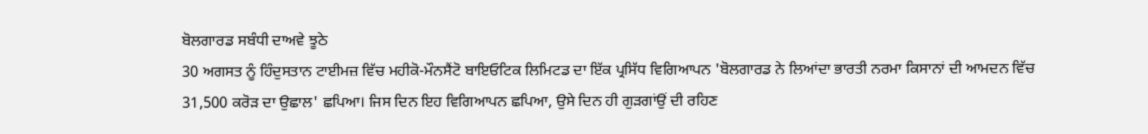ਬੋਲਗਾਰਡ ਸਬੰਧੀ ਦਾਅਵੇ ਝੂਠੇ
30 ਅਗਸਤ ਨੂੰ ਹਿੰਦੁਸਤਾਨ ਟਾਈਮਜ਼ ਵਿੱਚ ਮਹੀਕੋ-ਮੌਨਸੈਂਟੋ ਬਾਇਓਟਿਕ ਲਿਮਿਟਡ ਦਾ ਇੱਕ ਪ੍ਰਸਿੱਧ ਵਿਗਿਆਪਨ 'ਬੋਲਗਾਰਡ ਨੇ ਲਿਆਂਦਾ ਭਾਰਤੀ ਨਰਮਾ ਕਿਸਾਨਾਂ ਦੀ ਆਮਦਨ ਵਿੱਚ 31,500 ਕਰੋੜ ਦਾ ਉਛਾਲ' ਛਪਿਆ। ਜਿਸ ਦਿਨ ਇਹ ਵਿਗਿਆਪਨ ਛਪਿਆ, ਉਸੇ ਦਿਨ ਹੀ ਗੁੜਗਾਂਉਂ ਦੀ ਰਹਿਣ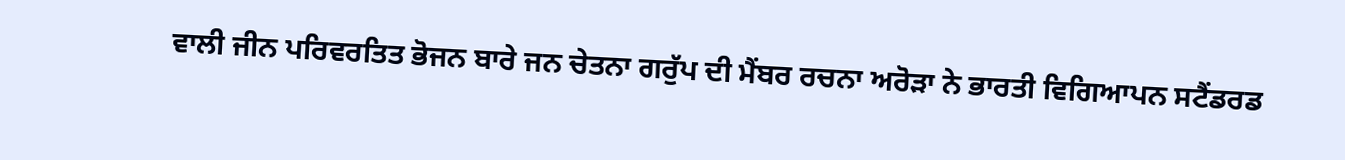ਵਾਲੀ ਜੀਨ ਪਰਿਵਰਤਿਤ ਭੋਜਨ ਬਾਰੇ ਜਨ ਚੇਤਨਾ ਗਰੁੱਪ ਦੀ ਮੈਂਬਰ ਰਚਨਾ ਅਰੋੜਾ ਨੇ ਭਾਰਤੀ ਵਿਗਿਆਪਨ ਸਟੈਂਡਰਡ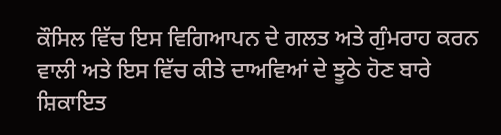ਕੌਸਿਲ ਵਿੱਚ ਇਸ ਵਿਗਿਆਪਨ ਦੇ ਗਲਤ ਅਤੇ ਗੁੰਮਰਾਹ ਕਰਨ ਵਾਲੀ ਅਤੇ ਇਸ ਵਿੱਚ ਕੀਤੇ ਦਾਅਵਿਆਂ ਦੇ ਝੂਠੇ ਹੋਣ ਬਾਰੇ ਸ਼ਿਕਾਇਤ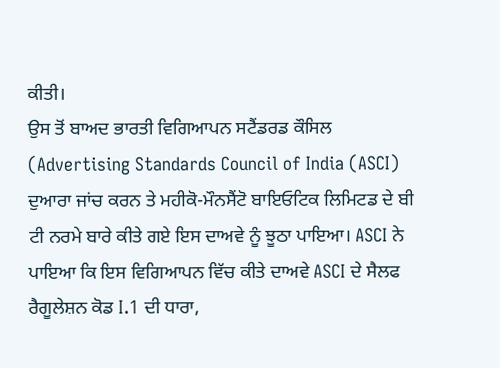ਕੀਤੀ।
ਉਸ ਤੋਂ ਬਾਅਦ ਭਾਰਤੀ ਵਿਗਿਆਪਨ ਸਟੈਂਡਰਡ ਕੌਸਿਲ (Advertising Standards Council of India (ASCI) ਦੁਆਰਾ ਜਾਂਚ ਕਰਨ ਤੇ ਮਹੀਕੋ-ਮੌਨਸੈਂਟੋ ਬਾਇਓਟਿਕ ਲਿਮਿਟਡ ਦੇ ਬੀ ਟੀ ਨਰਮੇ ਬਾਰੇ ਕੀਤੇ ਗਏ ਇਸ ਦਾਅਵੇ ਨੂੰ ਝੂਠਾ ਪਾਇਆ। ASCI ਨੇ ਪਾਇਆ ਕਿ ਇਸ ਵਿਗਿਆਪਨ ਵਿੱਚ ਕੀਤੇ ਦਾਅਵੇ ASCI ਦੇ ਸੈਲਫ ਰੈਗੂਲੇਸ਼ਨ ਕੋਡ I.1 ਦੀ ਧਾਰਾ,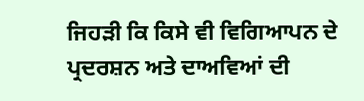ਜਿਹੜੀ ਕਿ ਕਿਸੇ ਵੀ ਵਿਗਿਆਪਨ ਦੇ ਪ੍ਰਦਰਸ਼ਨ ਅਤੇ ਦਾਅਵਿਆਂ ਦੀ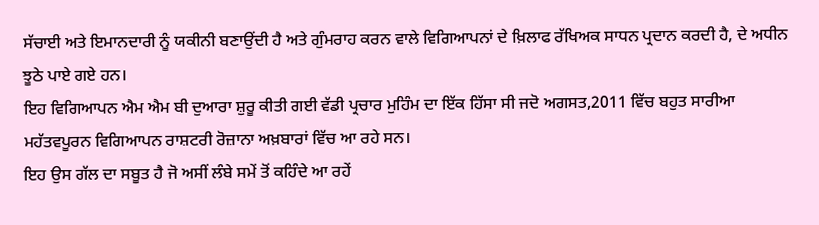ਸੱਚਾਈ ਅਤੇ ਇਮਾਨਦਾਰੀ ਨੂੰ ਯਕੀਨੀ ਬਣਾਉਂਦੀ ਹੈ ਅਤੇ ਗੁੰਮਰਾਹ ਕਰਨ ਵਾਲੇ ਵਿਗਿਆਪਨਾਂ ਦੇ ਖ਼ਿਲਾਫ ਰੱਖਿਅਕ ਸਾਧਨ ਪ੍ਰਦਾਨ ਕਰਦੀ ਹੈ, ਦੇ ਅਧੀਨ ਝੂਠੇ ਪਾਏ ਗਏ ਹਨ।
ਇਹ ਵਿਗਿਆਪਨ ਐਮ ਐਮ ਬੀ ਦੁਆਰਾ ਸ਼ੁਰੂ ਕੀਤੀ ਗਈ ਵੱਡੀ ਪ੍ਰਚਾਰ ਮੁਹਿੰਮ ਦਾ ਇੱਕ ਹਿੱਸਾ ਸੀ ਜਦੋ ਅਗਸਤ,2011 ਵਿੱਚ ਬਹੁਤ ਸਾਰੀਆ ਮਹੱਤਵਪੂਰਨ ਵਿਗਿਆਪਨ ਰਾਸ਼ਟਰੀ ਰੋਜ਼ਾਨਾ ਅਖ਼ਬਾਰਾਂ ਵਿੱਚ ਆ ਰਹੇ ਸਨ।
ਇਹ ਉਸ ਗੱਲ ਦਾ ਸਬੂਤ ਹੈ ਜੋ ਅਸੀਂ ਲੰਬੇ ਸਮੇਂ ਤੋਂ ਕਹਿੰਦੇ ਆ ਰਹੇਂ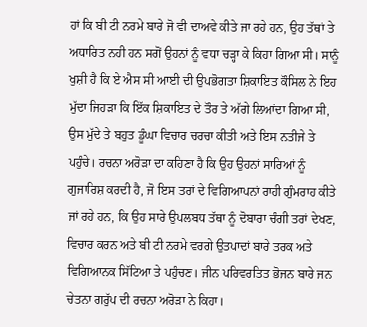ਹਾਂ ਕਿ ਬੀ ਟੀ ਨਰਮੇ ਬਾਰੇ ਜੋ ਵੀ ਦਾਅਵੇ ਕੀਤੇ ਜਾ ਰਹੇ ਹਨ, ਉਹ ਤੱਥਾਂ ਤੇ ਅਧਾਰਿਤ ਨਹੀ ਹਨ ਸਗੋਂ ਉਹਨਾਂ ਨੂੰ ਵਧਾ ਚੜ੍ਹਾ ਕੇ ਕਿਹਾ ਗਿਆ ਸੀ। ਸਾਨੂੰ ਖੁਸ਼ੀ ਹੈ ਕਿ ਏ ਐਸ ਸੀ ਆਈ ਦੀ ਉਪਭੋਗਤਾ ਸ਼ਿਕਾਇਤ ਕੌਸਿਲ ਨੇ ਇਹ ਮੁੱਦਾ ਜਿਹੜਾ ਕਿ ਇੱਕ ਸ਼ਿਕਾਇਤ ਦੇ ਤੌਰ ਤੇ ਅੱਗੇ ਲਿਆਂਦਾ ਗਿਆ ਸੀ, ਉਸ ਮੁੱਦੇ ਤੇ ਬਹੁਤ ਡੂੰਘਾ ਵਿਚਾਰ ਚਰਚਾ ਕੀਤੀ ਅਤੇ ਇਸ ਨਤੀਜੇ ਤੇ ਪਹੁੰਚੇ। ਰਚਨਾ ਅਰੋੜਾ ਦਾ ਕਹਿਣਾ ਹੈ ਕਿ ਉਹ ਉਹਨਾਂ ਸਾਰਿਆਂ ਨੂੰ ਗੁਜਾਰਿਸ਼ ਕਰਦੀ ਹੈ, ਜੋ ਇਸ ਤਰਾਂ ਦੇ ਵਿਗਿਆਪਨਾਂ ਰਾਹੀ ਗੁੰਮਰਾਹ ਕੀਤੇ ਜਾਂ ਰਹੇ ਹਨ, ਕਿ ਉਹ ਸਾਰੇ ਉਪਲਬਧ ਤੱਥਾ ਨੂੰ ਦੋਬਾਰਾ ਚੰਗੀ ਤਰਾਂ ਦੇਖਣ, ਵਿਚਾਰ ਕਰਨ ਅਤੇ ਬੀ ਟੀ ਨਰਮੇ ਵਰਗੇ ਉਤਪਾਦਾਂ ਬਾਰੇ ਤਰਕ ਅਤੇ ਵਿਗਿਆਨਕ ਸਿੱਟਿਆ ਤੇ ਪਹੁੰਚਣ। ਜੀਨ ਪਰਿਵਰਤਿਤ ਭੋਜਨ ਬਾਰੇ ਜਨ ਚੇਤਨਾ ਗਰੁੱਪ ਦੀ ਰਚਨਾ ਅਰੋੜਾ ਨੇ ਕਿਹਾ।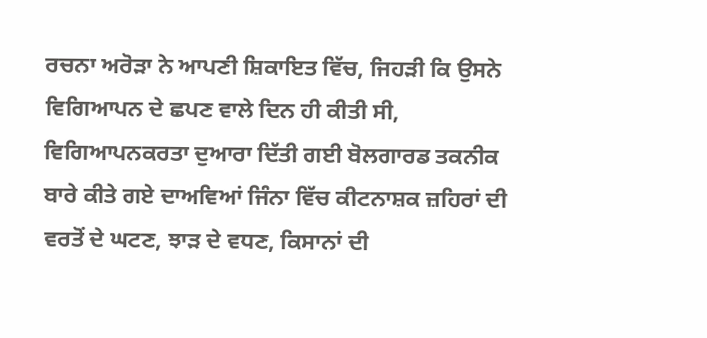ਰਚਨਾ ਅਰੋੜਾ ਨੇ ਆਪਣੀ ਸ਼ਿਕਾਇਤ ਵਿੱਚ, ਜਿਹੜੀ ਕਿ ਉਸਨੇ ਵਿਗਿਆਪਨ ਦੇ ਛਪਣ ਵਾਲੇ ਦਿਨ ਹੀ ਕੀਤੀ ਸੀ, ਵਿਗਿਆਪਨਕਰਤਾ ਦੁਆਰਾ ਦਿੱਤੀ ਗਈ ਬੋਲਗਾਰਡ ਤਕਨੀਕ ਬਾਰੇ ਕੀਤੇ ਗਏ ਦਾਅਵਿਆਂ ਜਿੰਨਾ ਵਿੱਚ ਕੀਟਨਾਸ਼ਕ ਜ਼ਹਿਰਾਂ ਦੀ ਵਰਤੋਂ ਦੇ ਘਟਣ, ਝਾੜ ਦੇ ਵਧਣ, ਕਿਸਾਨਾਂ ਦੀ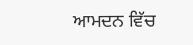ਆਮਦਨ ਵਿੱਚ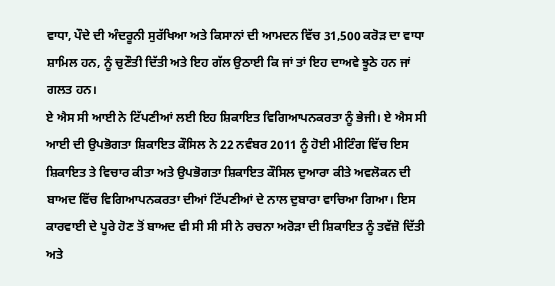ਵਾਧਾ, ਪੌਦੇ ਦੀ ਅੰਦਰੂਨੀ ਸੁਰੱਖਿਆ ਅਤੇ ਕਿਸਾਨਾਂ ਦੀ ਆਮਦਨ ਵਿੱਚ 31,500 ਕਰੋੜ ਦਾ ਵਾਧਾ ਸ਼ਾਮਿਲ ਹਨ, ਨੂੰ ਚੁਣੌਤੀ ਦਿੱਤੀ ਅਤੇ ਇਹ ਗੱਲ ਉਠਾਈ ਕਿ ਜਾਂ ਤਾਂ ਇਹ ਦਾਅਵੇ ਝੂਠੇ ਹਨ ਜਾਂ ਗਲਤ ਹਨ।
ਏ ਐਸ ਸੀ ਆਈ ਨੇ ਟਿੱਪਣੀਆਂ ਲਈ ਇਹ ਸ਼ਿਕਾਇਤ ਵਿਗਿਆਪਨਕਰਤਾ ਨੂੰ ਭੇਜੀ। ਏ ਐਸ ਸੀ ਆਈ ਦੀ ਉਪਭੋਗਤਾ ਸ਼ਿਕਾਇਤ ਕੌਸਿਲ ਨੇ 22 ਨਵੰਬਰ 2011 ਨੂੰ ਹੋਈ ਮੀਟਿੰਗ ਵਿੱਚ ਇਸ ਸ਼ਿਕਾਇਤ ਤੇ ਵਿਚਾਰ ਕੀਤਾ ਅਤੇ ਉਪਭੋਗਤਾ ਸ਼ਿਕਾਇਤ ਕੌਸਿਲ ਦੁਆਰਾ ਕੀਤੇ ਅਵਲੋਕਨ ਦੀ ਬਾਅਦ ਵਿੱਚ ਵਿਗਿਆਪਨਕਰਤਾ ਦੀਆਂ ਟਿੱਪਣੀਆਂ ਦੇ ਨਾਲ ਦੁਬਾਰਾ ਵਾਚਿਆ ਗਿਆ। ਇਸ ਕਾਰਵਾਈ ਦੇ ਪੂਰੇ ਹੋਣ ਤੋਂ ਬਾਅਦ ਵੀ ਸੀ ਸੀ ਸੀ ਨੇ ਰਚਨਾ ਅਰੋੜਾ ਦੀ ਸ਼ਿਕਾਇਤ ਨੂੰ ਤਵੱਜ਼ੋ ਦਿੱਤੀ ਅਤੇ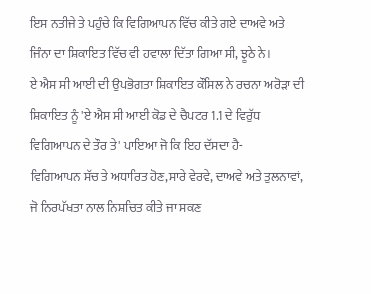ਇਸ ਨਤੀਜੇ ਤੇ ਪਹੁੰਚੇ ਕਿ ਵਿਗਿਆਪਨ ਵਿੱਚ ਕੀਤੇ ਗਏ ਦਾਅਵੇ ਅਤੇ ਜਿੰਨਾ ਦਾ ਸ਼ਿਕਾਇਤ ਵਿੱਚ ਵੀ ਹਵਾਲਾ ਦਿੱਤਾ ਗਿਆ ਸੀ, ਝੂਠੇ ਨੇ।
ਏ ਐਸ ਸੀ ਆਈ ਦੀ ਉਪਭੋਗਤਾ ਸ਼ਿਕਾਇਤ ਕੌਸਿਲ ਨੇ ਰਚਨਾ ਅਰੋੜਾ ਦੀ ਸ਼ਿਕਾਇਤ ਨੂੰ 'ਏ ਐਸ ਸੀ ਆਈ ਕੋਡ ਦੇ ਚੈਪਟਰ 1.1 ਦੇ ਵਿਰੁੱਧ ਵਿਗਿਆਪਨ ਦੇ ਤੌਰ ਤੇ' ਪਾਇਆ ਜੋ ਕਿ ਇਹ ਦੱਸਦਾ ਹੈ-
ਵਿਗਿਆਪਨ ਸੱਚ ਤੇ ਅਧਾਰਿਤ ਹੋਣ,ਸਾਰੇ ਵੇਰਵੇ, ਦਾਅਵੇ ਅਤੇ ਤੁਲਨਾਵਾਂ, ਜੋ ਨਿਰਪੱਖਤਾ ਨਾਲ ਨਿਸ਼ਚਿਤ ਕੀਤੇ ਜਾ ਸਕਣ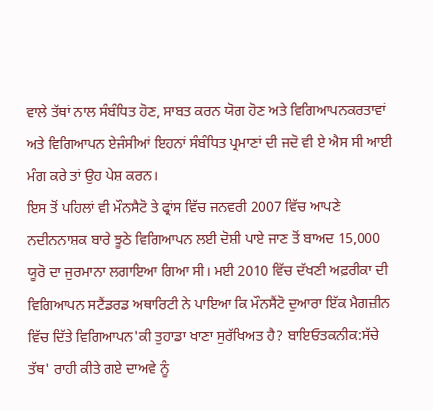ਵਾਲੇ ਤੱਥਾਂ ਨਾਲ ਸੰਬੰਧਿਤ ਹੋਣ, ਸਾਬਤ ਕਰਨ ਯੋਗ ਹੋਣ ਅਤੇ ਵਿਗਿਆਪਨਕਰਤਾਵਾਂ ਅਤੇ ਵਿਗਿਆਪਨ ਏਜੰਸੀਆਂ ਇਹਨਾਂ ਸੰਬੰਧਿਤ ਪ੍ਰਮਾਣਾਂ ਦੀ ਜਦੋ ਵੀ ਏ ਐਸ ਸੀ ਆਈ ਮੰਗ ਕਰੇ ਤਾਂ ਉਹ ਪੇਸ਼ ਕਰਨ।
ਇਸ ਤੋਂ ਪਹਿਲਾਂ ਵੀ ਮੌਨਸੈਟੋ ਤੇ ਫ੍ਰਾਂਸ ਵਿੱਚ ਜਨਵਰੀ 2007 ਵਿੱਚ ਆਪਣੇ ਨਦੀਨਨਾਸ਼ਕ ਬਾਰੇ ਝੂਠੇ ਵਿਗਿਆਪਨ ਲਈ ਦੋਸ਼ੀ ਪਾਏ ਜਾਣ ਤੋਂ ਬਾਅਦ 15,000 ਯੂਰੋ ਦਾ ਜੁਰਮਾਨਾ ਲਗਾਇਆ ਗਿਆ ਸੀ। ਮਈ 2010 ਵਿੱਚ ਦੱਖਣੀ ਅਫ਼ਰੀਕਾ ਦੀ ਵਿਗਿਆਪਨ ਸਟੈਂਡਰਡ ਅਥਾਰਿਟੀ ਨੇ ਪਾਇਆ ਕਿ ਮੌਨਸੈਂਟੋ ਦੁਆਰਾ ਇੱਕ ਮੈਗਜ਼ੀਨ ਵਿੱਚ ਦਿੱਤੇ ਵਿਗਿਆਪਨ'ਕੀ ਤੁਹਾਡਾ ਖਾਣਾ ਸੁਰੱਖਿਅਤ ਹੈ? ਬਾਇਓਤਕਨੀਕ:ਸੱਚੇ ਤੱਥ' ਰਾਹੀ ਕੀਤੇ ਗਏ ਦਾਅਵੇ ਨੂੰ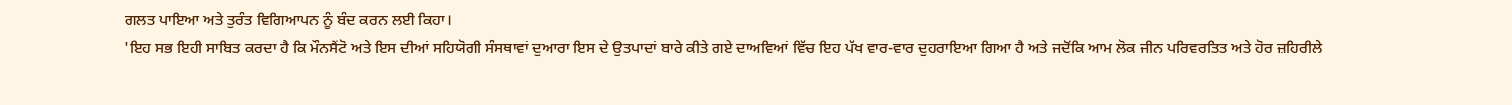ਗਲਤ ਪਾਇਆ ਅਤੇ ਤੁਰੰਤ ਵਿਗਿਆਪਨ ਨੂੰ ਬੰਦ ਕਰਨ ਲਈ ਕਿਹਾ।
'ਇਹ ਸਭ ਇਹੀ ਸਾਬਿਤ ਕਰਦਾ ਹੈ ਕਿ ਮੌਨਸੈਂਟੋ ਅਤੇ ਇਸ ਦੀਆਂ ਸਹਿਯੋਗੀ ਸੰਸਥਾਵਾਂ ਦੁਆਰਾ ਇਸ ਦੇ ਉਤਪਾਦਾਂ ਬਾਰੇ ਕੀਤੇ ਗਏ ਦਾਅਵਿਆਂ ਵਿੱਚ ਇਹ ਪੱਖ ਵਾਰ-ਵਾਰ ਦੁਹਰਾਇਆ ਗਿਆ ਹੈ ਅਤੇ ਜਦੋਂਕਿ ਆਮ ਲੋਕ ਜੀਨ ਪਰਿਵਰਤਿਤ ਅਤੇ ਹੋਰ ਜ਼ਹਿਰੀਲੇ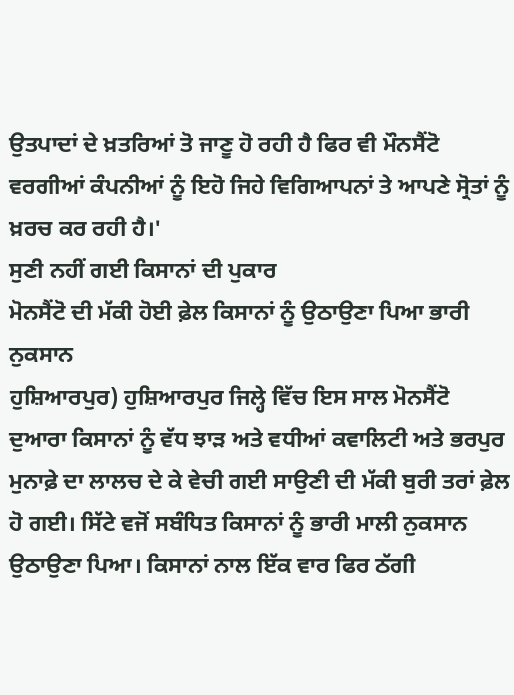ਉਤਪਾਦਾਂ ਦੇ ਖ਼ਤਰਿਆਂ ਤੋ ਜਾਣੂ ਹੋ ਰਹੀ ਹੈ ਫਿਰ ਵੀ ਮੌਨਸੈਂਟੋ ਵਰਗੀਆਂ ਕੰਪਨੀਆਂ ਨੂੰ ਇਹੋ ਜਿਹੇ ਵਿਗਿਆਪਨਾਂ ਤੇ ਆਪਣੇ ਸ੍ਰੋਤਾਂ ਨੂੰ ਖ਼ਰਚ ਕਰ ਰਹੀ ਹੈ।'
ਸੁਣੀ ਨਹੀਂ ਗਈ ਕਿਸਾਨਾਂ ਦੀ ਪੁਕਾਰ
ਮੋਨਸੈਂਟੋ ਦੀ ਮੱਕੀ ਹੋਈ ਫ਼ੇਲ ਕਿਸਾਨਾਂ ਨੂੰ ਉਠਾਉਣਾ ਪਿਆ ਭਾਰੀ ਨੁਕਸਾਨ
ਹੁਸ਼ਿਆਰਪੁਰ) ਹੁਸ਼ਿਆਰਪੁਰ ਜਿਲ੍ਹੇ ਵਿੱਚ ਇਸ ਸਾਲ ਮੋਨਸੈਂਟੋ ਦੁਆਰਾ ਕਿਸਾਨਾਂ ਨੂੰ ਵੱਧ ਝਾੜ ਅਤੇ ਵਧੀਆਂ ਕਵਾਲਿਟੀ ਅਤੇ ਭਰਪੁਰ ਮੁਨਾਫ਼ੇ ਦਾ ਲਾਲਚ ਦੇ ਕੇ ਵੇਚੀ ਗਈ ਸਾਉਣੀ ਦੀ ਮੱਕੀ ਬੁਰੀ ਤਰਾਂ ਫ਼ੇਲ ਹੋ ਗਈ। ਸਿੱਟੇ ਵਜੋਂ ਸਬੰਧਿਤ ਕਿਸਾਨਾਂ ਨੂੰ ਭਾਰੀ ਮਾਲੀ ਨੁਕਸਾਨ ਉਠਾਉਣਾ ਪਿਆ। ਕਿਸਾਨਾਂ ਨਾਲ ਇੱਕ ਵਾਰ ਫਿਰ ਠੱਗੀ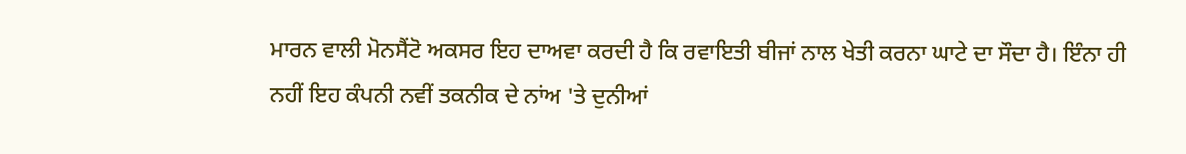ਮਾਰਨ ਵਾਲੀ ਮੋਨਸੈਂਟੋ ਅਕਸਰ ਇਹ ਦਾਅਵਾ ਕਰਦੀ ਹੈ ਕਿ ਰਵਾਇਤੀ ਬੀਜਾਂ ਨਾਲ ਖੇਤੀ ਕਰਨਾ ਘਾਟੇ ਦਾ ਸੌਦਾ ਹੈ। ਇੰਨਾ ਹੀ ਨਹੀਂ ਇਹ ਕੰਪਨੀ ਨਵੀਂ ਤਕਨੀਕ ਦੇ ਨਾਂਅ 'ਤੇ ਦੁਨੀਆਂ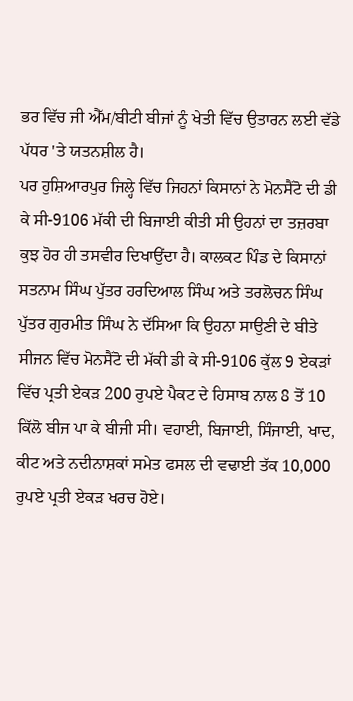ਭਰ ਵਿੱਚ ਜੀ ਐੱਮ/ਬੀਟੀ ਬੀਜਾਂ ਨੂੰ ਖੇਤੀ ਵਿੱਚ ਉਤਾਰਨ ਲਈ ਵੱਡੇ ਪੱਧਰ 'ਤੇ ਯਤਨਸ਼ੀਲ ਹੈ।
ਪਰ ਹੁਸ਼ਿਆਰਪੁਰ ਜਿਲ੍ਹੇ ਵਿੱਚ ਜਿਹਨਾਂ ਕਿਸਾਨਾਂ ਨੇ ਮੋਨਸੈਂਟੋ ਦੀ ਡੀ ਕੇ ਸੀ-9106 ਮੱਕੀ ਦੀ ਬਿਜਾਈ ਕੀਤੀ ਸੀ ਉਹਨਾਂ ਦਾ ਤਜ਼ਰਬਾ ਕੁਝ ਹੋਰ ਹੀ ਤਸਵੀਰ ਦਿਖਾਉਂਦਾ ਹੈ। ਕਾਲਕਟ ਪਿੰਡ ਦੇ ਕਿਸਾਨਾਂ ਸਤਨਾਮ ਸਿੰਘ ਪੁੱਤਰ ਹਰਦਿਆਲ ਸਿੰਘ ਅਤੇ ਤਰਲੋਚਨ ਸਿੰਘ ਪੁੱਤਰ ਗੁਰਮੀਤ ਸਿੰਘ ਨੇ ਦੱਸਿਆ ਕਿ ਉਹਨਾ ਸਾਉਣੀ ਦੇ ਬੀਤੇ ਸੀਜਨ ਵਿੱਚ ਮੋਨਸੈਂਟੋ ਦੀ ਮੱਕੀ ਡੀ ਕੇ ਸੀ-9106 ਕੁੱਲ 9 ਏਕੜਾਂ ਵਿੱਚ ਪ੍ਰਤੀ ਏਕੜ 200 ਰੁਪਏ ਪੈਕਟ ਦੇ ਹਿਸਾਬ ਨਾਲ 8 ਤੋਂ 10 ਕਿੱਲੋ ਬੀਜ ਪਾ ਕੇ ਬੀਜੀ ਸੀ। ਵਹਾਈ, ਬਿਜਾਈ, ਸਿੰਜਾਈ, ਖਾਦ, ਕੀਟ ਅਤੇ ਨਦੀਨਾਸ਼ਕਾਂ ਸਮੇਤ ਫਸਲ ਦੀ ਵਢਾਈ ਤੱਕ 10,000 ਰੁਪਏ ਪ੍ਰਤੀ ਏਕੜ ਖਰਚ ਹੋਏ।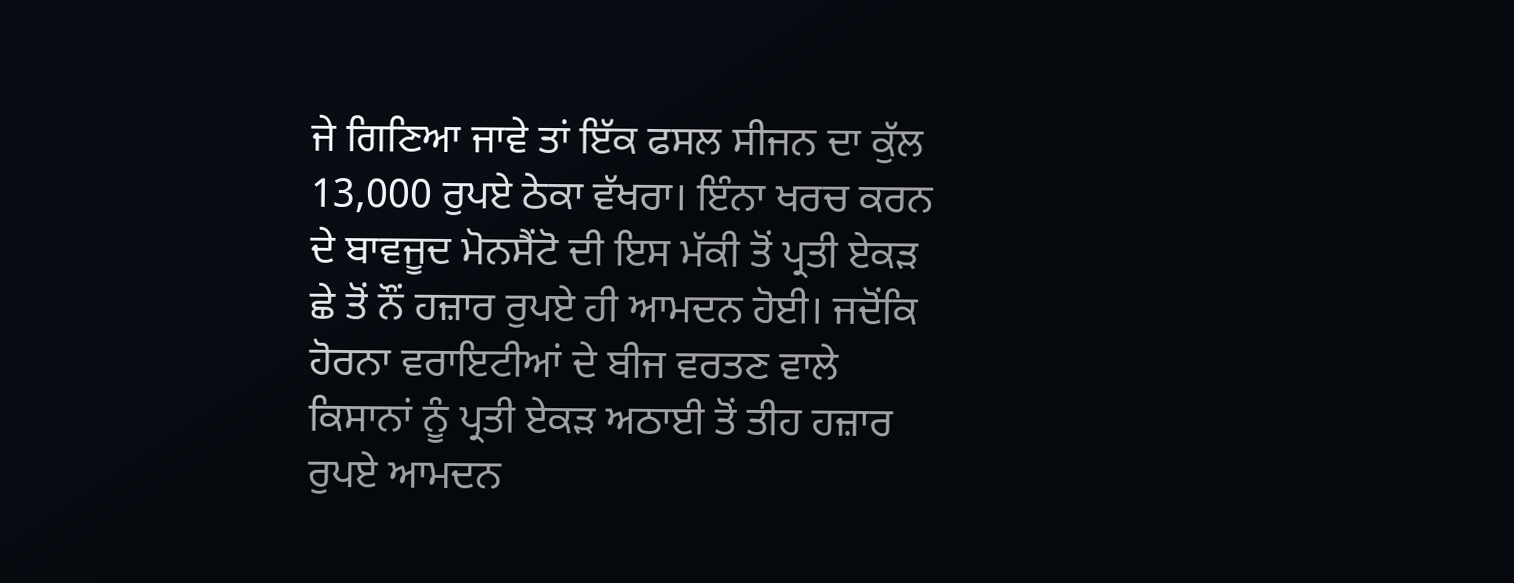ਜੇ ਗਿਣਿਆ ਜਾਵੇ ਤਾਂ ਇੱਕ ਫਸਲ ਸੀਜਨ ਦਾ ਕੁੱਲ 13,000 ਰੁਪਏ ਠੇਕਾ ਵੱਖਰਾ। ਇੰਨਾ ਖਰਚ ਕਰਨ ਦੇ ਬਾਵਜੂਦ ਮੋਨਸੈਂਟੋ ਦੀ ਇਸ ਮੱਕੀ ਤੋਂ ਪ੍ਰਤੀ ਏਕੜ ਛੇ ਤੋਂ ਨੌਂ ਹਜ਼ਾਰ ਰੁਪਏ ਹੀ ਆਮਦਨ ਹੋਈ। ਜਦੋਂਕਿ ਹੋਰਨਾ ਵਰਾਇਟੀਆਂ ਦੇ ਬੀਜ ਵਰਤਣ ਵਾਲੇ ਕਿਸਾਨਾਂ ਨੂੰ ਪ੍ਰਤੀ ਏਕੜ ਅਠਾਈ ਤੋਂ ਤੀਹ ਹਜ਼ਾਰ ਰੁਪਏ ਆਮਦਨ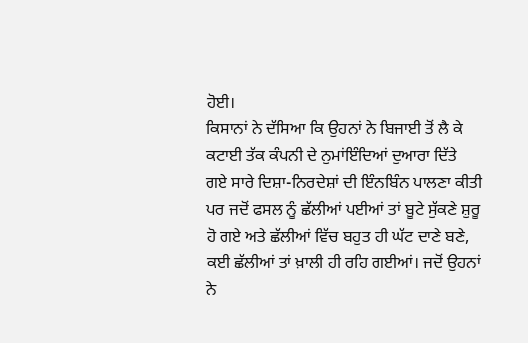ਹੋਈ।
ਕਿਸਾਨਾਂ ਨੇ ਦੱਸਿਆ ਕਿ ਉਹਨਾਂ ਨੇ ਬਿਜਾਈ ਤੋਂ ਲੈ ਕੇ ਕਟਾਈ ਤੱਕ ਕੰਪਨੀ ਦੇ ਨੁਮਾਂਇੰਦਿਆਂ ਦੁਆਰਾ ਦਿੱਤੇ ਗਏ ਸਾਰੇ ਦਿਸ਼ਾ-ਨਿਰਦੇਸ਼ਾਂ ਦੀ ਇੰਨਬਿੰਨ ਪਾਲਣਾ ਕੀਤੀ ਪਰ ਜਦੋਂ ਫਸਲ ਨੂੰ ਛੱਲੀਆਂ ਪਈਆਂ ਤਾਂ ਬੂਟੇ ਸੁੱਕਣੇ ਸ਼ੁਰੂ ਹੋ ਗਏ ਅਤੇ ਛੱਲੀਆਂ ਵਿੱਚ ਬਹੁਤ ਹੀ ਘੱਟ ਦਾਣੇ ਬਣੇ, ਕਈ ਛੱਲੀਆਂ ਤਾਂ ਖ਼ਾਲੀ ਹੀ ਰਹਿ ਗਈਆਂ। ਜਦੋਂ ਉਹਨਾਂ ਨੇ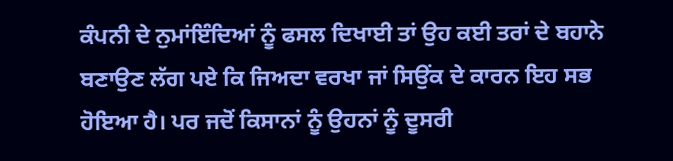ਕੰਪਨੀ ਦੇ ਨੁਮਾਂਇੰਦਿਆਂ ਨੂੰ ਫਸਲ ਦਿਖਾਈ ਤਾਂ ਉਹ ਕਈ ਤਰਾਂ ਦੇ ਬਹਾਨੇ ਬਣਾਉਣ ਲੱਗ ਪਏ ਕਿ ਜਿਅਦਾ ਵਰਖਾ ਜਾਂ ਸਿਉਂਕ ਦੇ ਕਾਰਨ ਇਹ ਸਭ ਹੋਇਆ ਹੈ। ਪਰ ਜਦੋਂ ਕਿਸਾਨਾਂ ਨੂੰ ਉਹਨਾਂ ਨੂੰ ਦੂਸਰੀ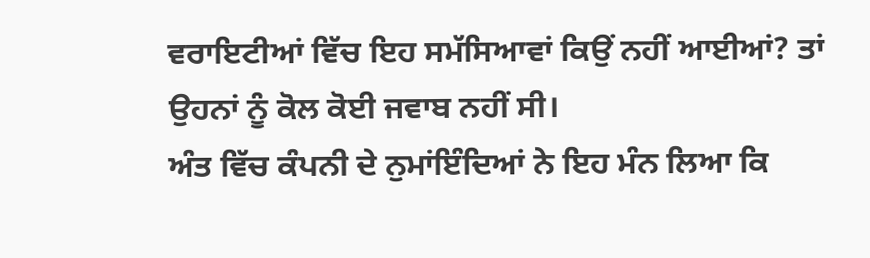ਵਰਾਇਟੀਆਂ ਵਿੱਚ ਇਹ ਸਮੱਸਿਆਵਾਂ ਕਿਉਂ ਨਹੀਂ ਆਈਆਂ? ਤਾਂ ਉਹਨਾਂ ਨੂੰ ਕੋਲ ਕੋਈ ਜਵਾਬ ਨਹੀਂ ਸੀ।
ਅੰਤ ਵਿੱਚ ਕੰਪਨੀ ਦੇ ਨੁਮਾਂਇੰਦਿਆਂ ਨੇ ਇਹ ਮੰਨ ਲਿਆ ਕਿ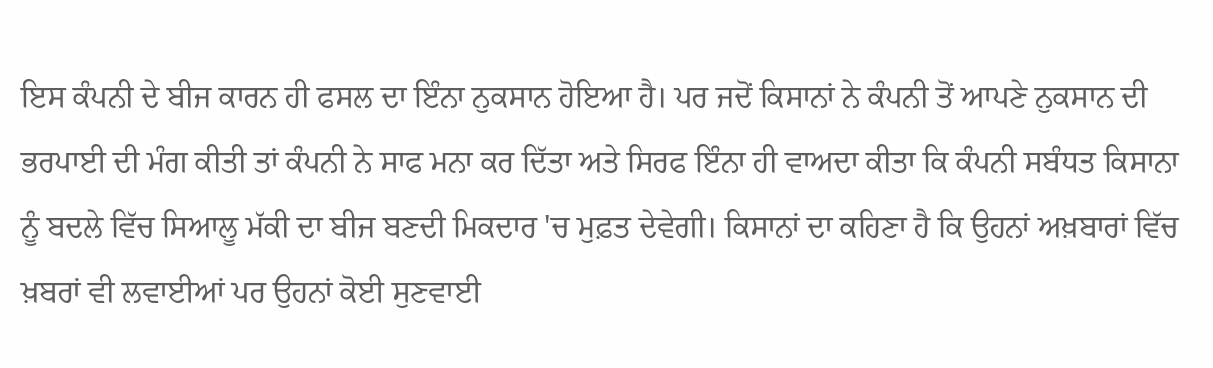ਇਸ ਕੰਪਨੀ ਦੇ ਬੀਜ ਕਾਰਨ ਹੀ ਫਸਲ ਦਾ ਇੰਨਾ ਨੁਕਸਾਨ ਹੋਇਆ ਹੈ। ਪਰ ਜਦੋਂ ਕਿਸਾਨਾਂ ਨੇ ਕੰਪਨੀ ਤੋਂ ਆਪਣੇ ਨੁਕਸਾਨ ਦੀ ਭਰਪਾਈ ਦੀ ਮੰਗ ਕੀਤੀ ਤਾਂ ਕੰਪਨੀ ਨੇ ਸਾਫ ਮਨਾ ਕਰ ਦਿੱਤਾ ਅਤੇ ਸਿਰਫ ਇੰਨਾ ਹੀ ਵਾਅਦਾ ਕੀਤਾ ਕਿ ਕੰਪਨੀ ਸਬੰਧਤ ਕਿਸਾਨਾ ਨੂੰ ਬਦਲੇ ਵਿੱਚ ਸਿਆਲੂ ਮੱਕੀ ਦਾ ਬੀਜ ਬਣਦੀ ਮਿਕਦਾਰ 'ਚ ਮੁਫ਼ਤ ਦੇਵੇਗੀ। ਕਿਸਾਨਾਂ ਦਾ ਕਹਿਣਾ ਹੈ ਕਿ ਉਹਨਾਂ ਅਖ਼ਬਾਰਾਂ ਵਿੱਚ ਖ਼ਬਰਾਂ ਵੀ ਲਵਾਈਆਂ ਪਰ ਉਹਨਾਂ ਕੋਈ ਸੁਣਵਾਈ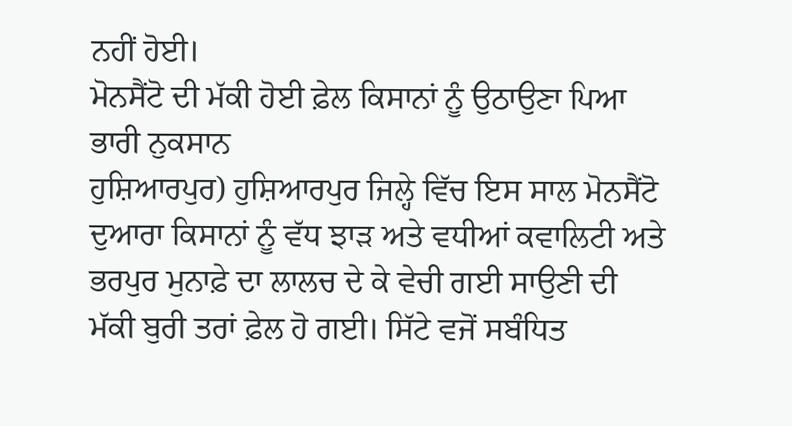ਨਹੀਂ ਹੋਈ।
ਮੋਨਸੈਂਟੋ ਦੀ ਮੱਕੀ ਹੋਈ ਫ਼ੇਲ ਕਿਸਾਨਾਂ ਨੂੰ ਉਠਾਉਣਾ ਪਿਆ ਭਾਰੀ ਨੁਕਸਾਨ
ਹੁਸ਼ਿਆਰਪੁਰ) ਹੁਸ਼ਿਆਰਪੁਰ ਜਿਲ੍ਹੇ ਵਿੱਚ ਇਸ ਸਾਲ ਮੋਨਸੈਂਟੋ ਦੁਆਰਾ ਕਿਸਾਨਾਂ ਨੂੰ ਵੱਧ ਝਾੜ ਅਤੇ ਵਧੀਆਂ ਕਵਾਲਿਟੀ ਅਤੇ ਭਰਪੁਰ ਮੁਨਾਫ਼ੇ ਦਾ ਲਾਲਚ ਦੇ ਕੇ ਵੇਚੀ ਗਈ ਸਾਉਣੀ ਦੀ ਮੱਕੀ ਬੁਰੀ ਤਰਾਂ ਫ਼ੇਲ ਹੋ ਗਈ। ਸਿੱਟੇ ਵਜੋਂ ਸਬੰਧਿਤ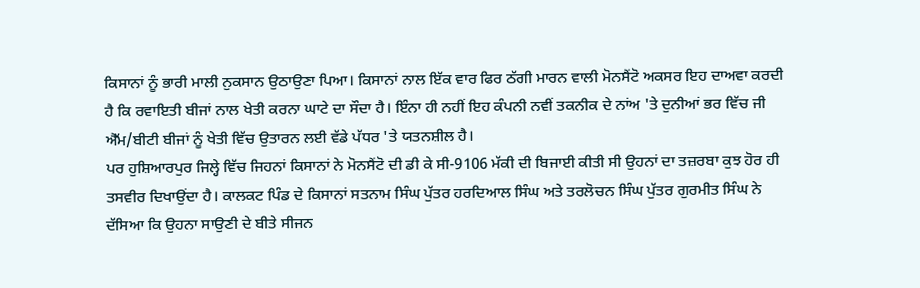ਕਿਸਾਨਾਂ ਨੂੰ ਭਾਰੀ ਮਾਲੀ ਨੁਕਸਾਨ ਉਠਾਉਣਾ ਪਿਆ। ਕਿਸਾਨਾਂ ਨਾਲ ਇੱਕ ਵਾਰ ਫਿਰ ਠੱਗੀ ਮਾਰਨ ਵਾਲੀ ਮੋਨਸੈਂਟੋ ਅਕਸਰ ਇਹ ਦਾਅਵਾ ਕਰਦੀ ਹੈ ਕਿ ਰਵਾਇਤੀ ਬੀਜਾਂ ਨਾਲ ਖੇਤੀ ਕਰਨਾ ਘਾਟੇ ਦਾ ਸੌਦਾ ਹੈ। ਇੰਨਾ ਹੀ ਨਹੀਂ ਇਹ ਕੰਪਨੀ ਨਵੀਂ ਤਕਨੀਕ ਦੇ ਨਾਂਅ 'ਤੇ ਦੁਨੀਆਂ ਭਰ ਵਿੱਚ ਜੀ ਐੱਮ/ਬੀਟੀ ਬੀਜਾਂ ਨੂੰ ਖੇਤੀ ਵਿੱਚ ਉਤਾਰਨ ਲਈ ਵੱਡੇ ਪੱਧਰ 'ਤੇ ਯਤਨਸ਼ੀਲ ਹੈ।
ਪਰ ਹੁਸ਼ਿਆਰਪੁਰ ਜਿਲ੍ਹੇ ਵਿੱਚ ਜਿਹਨਾਂ ਕਿਸਾਨਾਂ ਨੇ ਮੋਨਸੈਂਟੋ ਦੀ ਡੀ ਕੇ ਸੀ-9106 ਮੱਕੀ ਦੀ ਬਿਜਾਈ ਕੀਤੀ ਸੀ ਉਹਨਾਂ ਦਾ ਤਜ਼ਰਬਾ ਕੁਝ ਹੋਰ ਹੀ ਤਸਵੀਰ ਦਿਖਾਉਂਦਾ ਹੈ। ਕਾਲਕਟ ਪਿੰਡ ਦੇ ਕਿਸਾਨਾਂ ਸਤਨਾਮ ਸਿੰਘ ਪੁੱਤਰ ਹਰਦਿਆਲ ਸਿੰਘ ਅਤੇ ਤਰਲੋਚਨ ਸਿੰਘ ਪੁੱਤਰ ਗੁਰਮੀਤ ਸਿੰਘ ਨੇ ਦੱਸਿਆ ਕਿ ਉਹਨਾ ਸਾਉਣੀ ਦੇ ਬੀਤੇ ਸੀਜਨ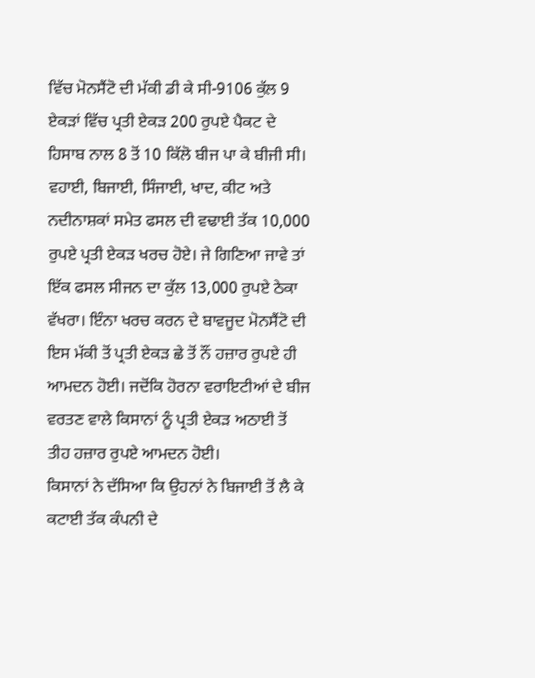ਵਿੱਚ ਮੋਨਸੈਂਟੋ ਦੀ ਮੱਕੀ ਡੀ ਕੇ ਸੀ-9106 ਕੁੱਲ 9 ਏਕੜਾਂ ਵਿੱਚ ਪ੍ਰਤੀ ਏਕੜ 200 ਰੁਪਏ ਪੈਕਟ ਦੇ ਹਿਸਾਬ ਨਾਲ 8 ਤੋਂ 10 ਕਿੱਲੋ ਬੀਜ ਪਾ ਕੇ ਬੀਜੀ ਸੀ। ਵਹਾਈ, ਬਿਜਾਈ, ਸਿੰਜਾਈ, ਖਾਦ, ਕੀਟ ਅਤੇ ਨਦੀਨਾਸ਼ਕਾਂ ਸਮੇਤ ਫਸਲ ਦੀ ਵਢਾਈ ਤੱਕ 10,000 ਰੁਪਏ ਪ੍ਰਤੀ ਏਕੜ ਖਰਚ ਹੋਏ। ਜੇ ਗਿਣਿਆ ਜਾਵੇ ਤਾਂ ਇੱਕ ਫਸਲ ਸੀਜਨ ਦਾ ਕੁੱਲ 13,000 ਰੁਪਏ ਠੇਕਾ ਵੱਖਰਾ। ਇੰਨਾ ਖਰਚ ਕਰਨ ਦੇ ਬਾਵਜੂਦ ਮੋਨਸੈਂਟੋ ਦੀ ਇਸ ਮੱਕੀ ਤੋਂ ਪ੍ਰਤੀ ਏਕੜ ਛੇ ਤੋਂ ਨੌਂ ਹਜ਼ਾਰ ਰੁਪਏ ਹੀ ਆਮਦਨ ਹੋਈ। ਜਦੋਂਕਿ ਹੋਰਨਾ ਵਰਾਇਟੀਆਂ ਦੇ ਬੀਜ ਵਰਤਣ ਵਾਲੇ ਕਿਸਾਨਾਂ ਨੂੰ ਪ੍ਰਤੀ ਏਕੜ ਅਠਾਈ ਤੋਂ ਤੀਹ ਹਜ਼ਾਰ ਰੁਪਏ ਆਮਦਨ ਹੋਈ।
ਕਿਸਾਨਾਂ ਨੇ ਦੱਸਿਆ ਕਿ ਉਹਨਾਂ ਨੇ ਬਿਜਾਈ ਤੋਂ ਲੈ ਕੇ ਕਟਾਈ ਤੱਕ ਕੰਪਨੀ ਦੇ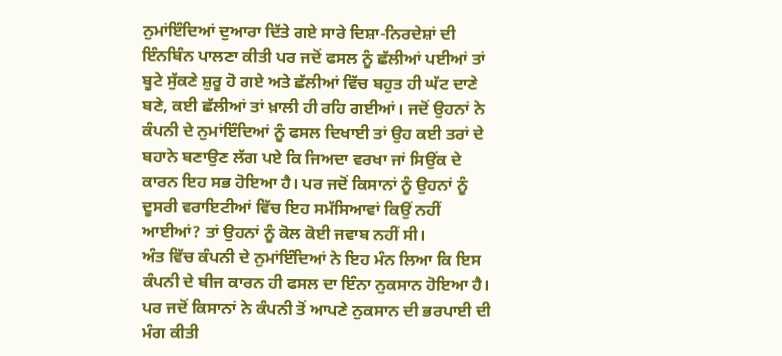ਨੁਮਾਂਇੰਦਿਆਂ ਦੁਆਰਾ ਦਿੱਤੇ ਗਏ ਸਾਰੇ ਦਿਸ਼ਾ-ਨਿਰਦੇਸ਼ਾਂ ਦੀ ਇੰਨਬਿੰਨ ਪਾਲਣਾ ਕੀਤੀ ਪਰ ਜਦੋਂ ਫਸਲ ਨੂੰ ਛੱਲੀਆਂ ਪਈਆਂ ਤਾਂ ਬੂਟੇ ਸੁੱਕਣੇ ਸ਼ੁਰੂ ਹੋ ਗਏ ਅਤੇ ਛੱਲੀਆਂ ਵਿੱਚ ਬਹੁਤ ਹੀ ਘੱਟ ਦਾਣੇ ਬਣੇ, ਕਈ ਛੱਲੀਆਂ ਤਾਂ ਖ਼ਾਲੀ ਹੀ ਰਹਿ ਗਈਆਂ। ਜਦੋਂ ਉਹਨਾਂ ਨੇ ਕੰਪਨੀ ਦੇ ਨੁਮਾਂਇੰਦਿਆਂ ਨੂੰ ਫਸਲ ਦਿਖਾਈ ਤਾਂ ਉਹ ਕਈ ਤਰਾਂ ਦੇ ਬਹਾਨੇ ਬਣਾਉਣ ਲੱਗ ਪਏ ਕਿ ਜਿਅਦਾ ਵਰਖਾ ਜਾਂ ਸਿਉਂਕ ਦੇ ਕਾਰਨ ਇਹ ਸਭ ਹੋਇਆ ਹੈ। ਪਰ ਜਦੋਂ ਕਿਸਾਨਾਂ ਨੂੰ ਉਹਨਾਂ ਨੂੰ ਦੂਸਰੀ ਵਰਾਇਟੀਆਂ ਵਿੱਚ ਇਹ ਸਮੱਸਿਆਵਾਂ ਕਿਉਂ ਨਹੀਂ ਆਈਆਂ? ਤਾਂ ਉਹਨਾਂ ਨੂੰ ਕੋਲ ਕੋਈ ਜਵਾਬ ਨਹੀਂ ਸੀ।
ਅੰਤ ਵਿੱਚ ਕੰਪਨੀ ਦੇ ਨੁਮਾਂਇੰਦਿਆਂ ਨੇ ਇਹ ਮੰਨ ਲਿਆ ਕਿ ਇਸ ਕੰਪਨੀ ਦੇ ਬੀਜ ਕਾਰਨ ਹੀ ਫਸਲ ਦਾ ਇੰਨਾ ਨੁਕਸਾਨ ਹੋਇਆ ਹੈ। ਪਰ ਜਦੋਂ ਕਿਸਾਨਾਂ ਨੇ ਕੰਪਨੀ ਤੋਂ ਆਪਣੇ ਨੁਕਸਾਨ ਦੀ ਭਰਪਾਈ ਦੀ ਮੰਗ ਕੀਤੀ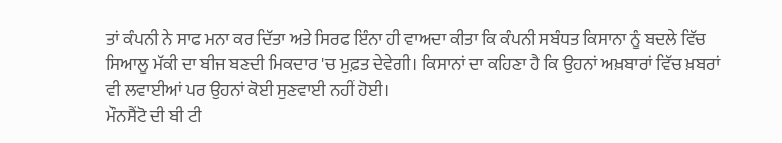ਤਾਂ ਕੰਪਨੀ ਨੇ ਸਾਫ ਮਨਾ ਕਰ ਦਿੱਤਾ ਅਤੇ ਸਿਰਫ ਇੰਨਾ ਹੀ ਵਾਅਦਾ ਕੀਤਾ ਕਿ ਕੰਪਨੀ ਸਬੰਧਤ ਕਿਸਾਨਾ ਨੂੰ ਬਦਲੇ ਵਿੱਚ ਸਿਆਲੂ ਮੱਕੀ ਦਾ ਬੀਜ ਬਣਦੀ ਮਿਕਦਾਰ 'ਚ ਮੁਫ਼ਤ ਦੇਵੇਗੀ। ਕਿਸਾਨਾਂ ਦਾ ਕਹਿਣਾ ਹੈ ਕਿ ਉਹਨਾਂ ਅਖ਼ਬਾਰਾਂ ਵਿੱਚ ਖ਼ਬਰਾਂ ਵੀ ਲਵਾਈਆਂ ਪਰ ਉਹਨਾਂ ਕੋਈ ਸੁਣਵਾਈ ਨਹੀਂ ਹੋਈ।
ਮੌਨਸੈਂਟੋ ਦੀ ਬੀ ਟੀ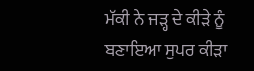ਮੱਕੀ ਨੇ ਜੜ੍ਹ ਦੇ ਕੀੜੇ ਨੂੰ ਬਣਾਇਆ ਸੁਪਰ ਕੀੜਾ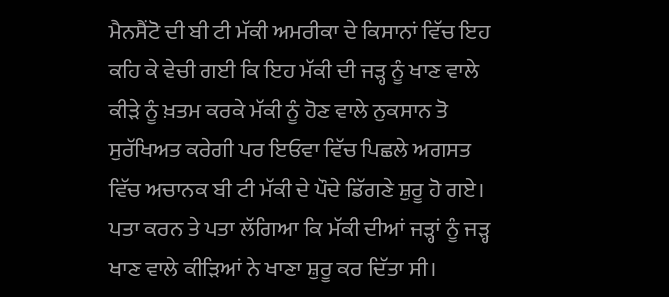ਮੈਨਸੈਂਟੋ ਦੀ ਬੀ ਟੀ ਮੱਕੀ ਅਮਰੀਕਾ ਦੇ ਕਿਸਾਨਾਂ ਵਿੱਚ ਇਹ ਕਹਿ ਕੇ ਵੇਚੀ ਗਈ ਕਿ ਇਹ ਮੱਕੀ ਦੀ ਜੜ੍ਹ ਨੂੰ ਖਾਣ ਵਾਲੇ ਕੀੜੇ ਨੂੰ ਖ਼ਤਮ ਕਰਕੇ ਮੱਕੀ ਨੂੰ ਹੋਣ ਵਾਲੇ ਨੁਕਸਾਨ ਤੋ ਸੁਰੱਖਿਅਤ ਕਰੇਗੀ ਪਰ ਇਓਵਾ ਵਿੱਚ ਪਿਛਲੇ ਅਗਸਤ ਵਿੱਚ ਅਚਾਨਕ ਬੀ ਟੀ ਮੱਕੀ ਦੇ ਪੌਦੇ ਡਿੱਗਣੇ ਸ਼ੁਰੂ ਹੋ ਗਏ। ਪਤਾ ਕਰਨ ਤੇ ਪਤਾ ਲੱਗਿਆ ਕਿ ਮੱਕੀ ਦੀਆਂ ਜੜ੍ਹਾਂ ਨੂੰ ਜੜ੍ਹ ਖਾਣ ਵਾਲੇ ਕੀੜਿਆਂ ਨੇ ਖਾਣਾ ਸ਼ੁਰੂ ਕਰ ਦਿੱਤਾ ਸੀ।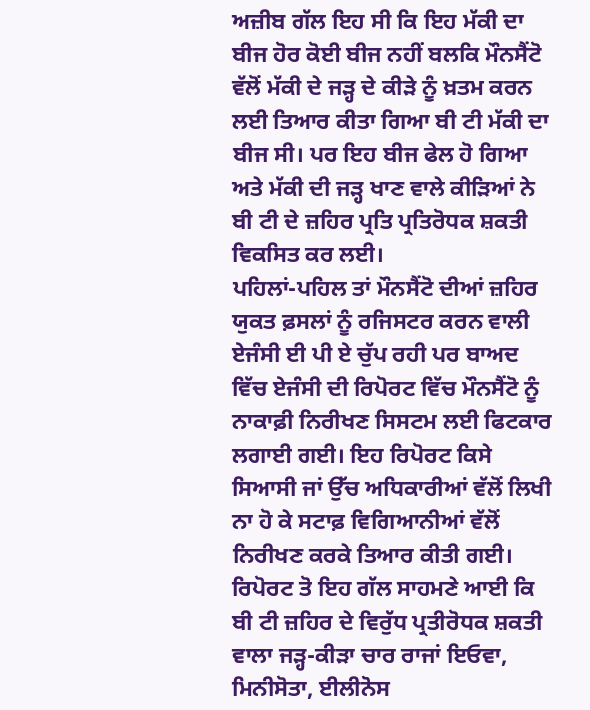ਅਜ਼ੀਬ ਗੱਲ ਇਹ ਸੀ ਕਿ ਇਹ ਮੱਕੀ ਦਾ ਬੀਜ ਹੋਰ ਕੋਈ ਬੀਜ ਨਹੀਂ ਬਲਕਿ ਮੌਨਸੈਂਟੋ ਵੱਲੋਂ ਮੱਕੀ ਦੇ ਜੜ੍ਹ ਦੇ ਕੀੜੇ ਨੂੰ ਖ਼ਤਮ ਕਰਨ ਲਈ ਤਿਆਰ ਕੀਤਾ ਗਿਆ ਬੀ ਟੀ ਮੱਕੀ ਦਾ ਬੀਜ ਸੀ। ਪਰ ਇਹ ਬੀਜ ਫੇਲ ਹੋ ਗਿਆ ਅਤੇ ਮੱਕੀ ਦੀ ਜੜ੍ਹ ਖਾਣ ਵਾਲੇ ਕੀੜਿਆਂ ਨੇ ਬੀ ਟੀ ਦੇ ਜ਼ਹਿਰ ਪ੍ਰਤਿ ਪ੍ਰਤਿਰੋਧਕ ਸ਼ਕਤੀ ਵਿਕਸਿਤ ਕਰ ਲਈ।
ਪਹਿਲਾਂ-ਪਹਿਲ ਤਾਂ ਮੌਨਸੈਂਟੋ ਦੀਆਂ ਜ਼ਹਿਰ ਯੁਕਤ ਫ਼ਸਲਾਂ ਨੂੰ ਰਜਿਸਟਰ ਕਰਨ ਵਾਲੀ ਏਜੰਸੀ ਈ ਪੀ ਏ ਚੁੱਪ ਰਹੀ ਪਰ ਬਾਅਦ ਵਿੱਚ ਏਜੰਸੀ ਦੀ ਰਿਪੋਰਟ ਵਿੱਚ ਮੌਨਸੈਂਟੋ ਨੂੰ ਨਾਕਾਫ਼ੀ ਨਿਰੀਖਣ ਸਿਸਟਮ ਲਈ ਫਿਟਕਾਰ ਲਗਾਈ ਗਈ। ਇਹ ਰਿਪੋਰਟ ਕਿਸੇ ਸਿਆਸੀ ਜਾਂ ਉੱਚ ਅਧਿਕਾਰੀਆਂ ਵੱਲੋਂ ਲਿਖੀ ਨਾ ਹੋ ਕੇ ਸਟਾਫ਼ ਵਿਗਿਆਨੀਆਂ ਵੱਲੋਂ ਨਿਰੀਖਣ ਕਰਕੇ ਤਿਆਰ ਕੀਤੀ ਗਈ।
ਰਿਪੋਰਟ ਤੋ ਇਹ ਗੱਲ ਸਾਹਮਣੇ ਆਈ ਕਿ ਬੀ ਟੀ ਜ਼ਹਿਰ ਦੇ ਵਿਰੁੱਧ ਪ੍ਰਤੀਰੋਧਕ ਸ਼ਕਤੀ ਵਾਲਾ ਜੜ੍ਹ-ਕੀੜਾ ਚਾਰ ਰਾਜਾਂ ਇਓਵਾ, ਮਿਨੀਸੋਤਾ, ਈਲੀਨੋਸ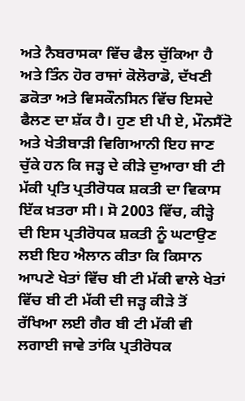ਅਤੇ ਨੈਬਰਾਸਕਾ ਵਿੱਚ ਫੈਲ ਚੁੱਕਿਆ ਹੈ ਅਤੇ ਤਿੰਨ ਹੋਰ ਰਾਜਾਂ ਕੋਲੋਰਾਡੋ, ਦੱਖਣੀ ਡਕੋਤਾ ਅਤੇ ਵਿਸਕੌਨਸਿਨ ਵਿੱਚ ਇਸਦੇ ਫੈਲਣ ਦਾ ਸ਼ੱਕ ਹੈ। ਹੁਣ ਈ ਪੀ ਏ, ਮੌਨਸੈਂਟੋ ਅਤੇ ਖੇਤੀਬਾੜੀ ਵਿਗਿਆਨੀ ਇਹ ਜਾਣ ਚੁੱਕੇ ਹਨ ਕਿ ਜੜ੍ਹ ਦੇ ਕੀੜੇ ਦੁਆਰਾ ਬੀ ਟੀ ਮੱਕੀ ਪ੍ਰਤਿ ਪ੍ਰਤੀਰੋਧਕ ਸ਼ਕਤੀ ਦਾ ਵਿਕਾਸ ਇੱਕ ਖ਼ਤਰਾ ਸੀ। ਸੋ 2003 ਵਿੱਚ, ਕੀੜ੍ਹੇ ਦੀ ਇਸ ਪ੍ਰਤੀਰੋਧਕ ਸ਼ਕਤੀ ਨੂੰ ਘਟਾਉਣ ਲਈ ਇਹ ਐਲਾਨ ਕੀਤਾ ਕਿ ਕਿਸਾਨ ਆਪਣੇ ਖੇਤਾਂ ਵਿੱਚ ਬੀ ਟੀ ਮੱਕੀ ਵਾਲੇ ਖੇਤਾਂ ਵਿੱਚ ਬੀ ਟੀ ਮੱਕੀ ਦੀ ਜੜ੍ਹ ਕੀੜੇ ਤੋਂ ਰੱਖਿਆ ਲਈ ਗੈਰ ਬੀ ਟੀ ਮੱਕੀ ਵੀ ਲਗਾਈ ਜਾਵੇ ਤਾਂਕਿ ਪ੍ਰਤੀਰੋਧਕ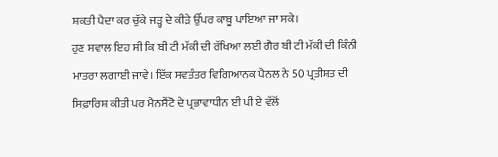ਸ਼ਕਤੀ ਪੈਦਾ ਕਰ ਚੁੱਕੇ ਜੜ੍ਹ ਦੇ ਕੀੜੇ ਉੱਪਰ ਕਾਬੂ ਪਾਇਆ ਜਾ ਸਕੇ।
ਹੁਣ ਸਵਾਲ ਇਹ ਸੀ ਕਿ ਬੀ ਟੀ ਮੱਕੀ ਦੀ ਰੱਖਿਆ ਲਈ ਗੈਰ ਬੀ ਟੀ ਮੱਕੀ ਦੀ ਕਿੰਨੀ ਮਾਤਰਾ ਲਗਾਈ ਜਾਵੇ। ਇੱਕ ਸਵਤੰਤਰ ਵਿਗਿਆਨਕ ਪੈਨਲ ਨੇ 50 ਪ੍ਰਤੀਸ਼ਤ ਦੀ ਸਿਫ਼ਾਰਿਸ਼ ਕੀਤੀ ਪਰ ਮੈਨਸੈਂਟੋ ਦੇ ਪ੍ਰਭਾਵਾਧੀਨ ਈ ਪੀ ਏ ਵੱਲੋਂ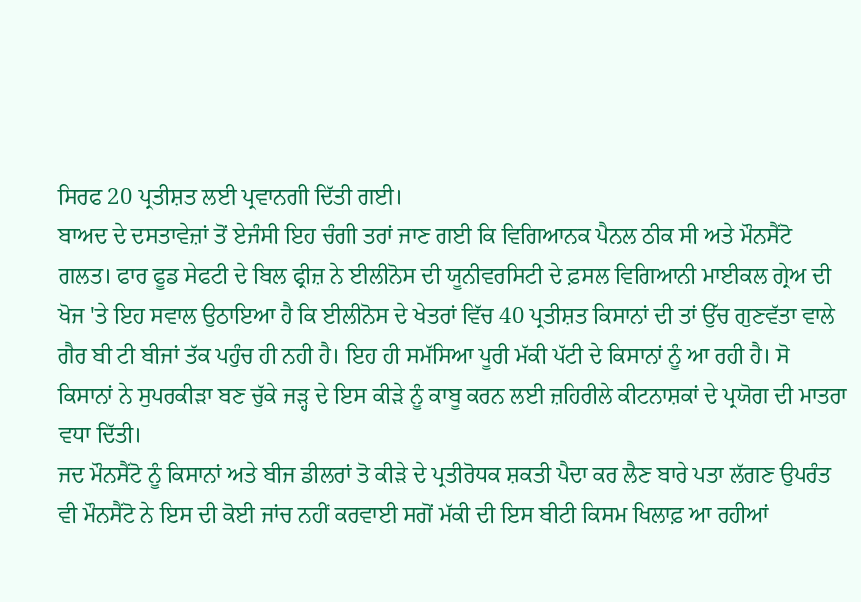ਸਿਰਫ 20 ਪ੍ਰਤੀਸ਼ਤ ਲਈ ਪ੍ਰਵਾਨਗੀ ਦਿੱਤੀ ਗਈ।
ਬਾਅਦ ਦੇ ਦਸਤਾਵੇਜ਼ਾਂ ਤੋਂ ਏਜੰਸੀ ਇਹ ਚੰਗੀ ਤਰਾਂ ਜਾਣ ਗਈ ਕਿ ਵਿਗਿਆਨਕ ਪੈਨਲ ਠੀਕ ਸੀ ਅਤੇ ਮੌਨਸੈਂਟੋ ਗਲਤ। ਫਾਰ ਫੂਡ ਸੇਫਟੀ ਦੇ ਬਿਲ ਫ੍ਰੀਜ਼ ਨੇ ਈਲੀਨੋਸ ਦੀ ਯੂਨੀਵਰਸਿਟੀ ਦੇ ਫ਼ਸਲ ਵਿਗਿਆਨੀ ਮਾਈਕਲ ਗ੍ਰੇਅ ਦੀ ਖੋਜ 'ਤੇ ਇਹ ਸਵਾਲ ਉਠਾਇਆ ਹੈ ਕਿ ਈਲੀਨੋਸ ਦੇ ਖੇਤਰਾਂ ਵਿੱਚ 40 ਪ੍ਰਤੀਸ਼ਤ ਕਿਸਾਨਾਂ ਦੀ ਤਾਂ ਉੱਚ ਗੁਣਵੱਤਾ ਵਾਲੇ ਗੈਰ ਬੀ ਟੀ ਬੀਜਾਂ ਤੱਕ ਪਹੁੰਚ ਹੀ ਨਹੀ ਹੈ। ਇਹ ਹੀ ਸਮੱਸਿਆ ਪੂਰੀ ਮੱਕੀ ਪੱਟੀ ਦੇ ਕਿਸਾਨਾਂ ਨੂੰ ਆ ਰਹੀ ਹੈ। ਸੋ ਕਿਸਾਨਾਂ ਨੇ ਸੁਪਰਕੀੜਾ ਬਣ ਚੁੱਕੇ ਜੜ੍ਹ ਦੇ ਇਸ ਕੀੜੇ ਨੂੰ ਕਾਬੂ ਕਰਨ ਲਈ ਜ਼ਹਿਰੀਲੇ ਕੀਟਨਾਸ਼ਕਾਂ ਦੇ ਪ੍ਰਯੋਗ ਦੀ ਮਾਤਰਾ ਵਧਾ ਦਿੱਤੀ।
ਜਦ ਮੌਨਸੈਂਟੋ ਨੂੰ ਕਿਸਾਨਾਂ ਅਤੇ ਬੀਜ ਡੀਲਰਾਂ ਤੋ ਕੀੜੇ ਦੇ ਪ੍ਰਤੀਰੋਧਕ ਸ਼ਕਤੀ ਪੈਦਾ ਕਰ ਲੈਣ ਬਾਰੇ ਪਤਾ ਲੱਗਣ ਉਪਰੰਤ ਵੀ ਮੌਨਸੈਂਟੋ ਨੇ ਇਸ ਦੀ ਕੋਈ ਜਾਂਚ ਨਹੀਂ ਕਰਵਾਈ ਸਗੋਂ ਮੱਕੀ ਦੀ ਇਸ ਬੀਟੀ ਕਿਸਮ ਖਿਲਾਫ਼ ਆ ਰਹੀਆਂ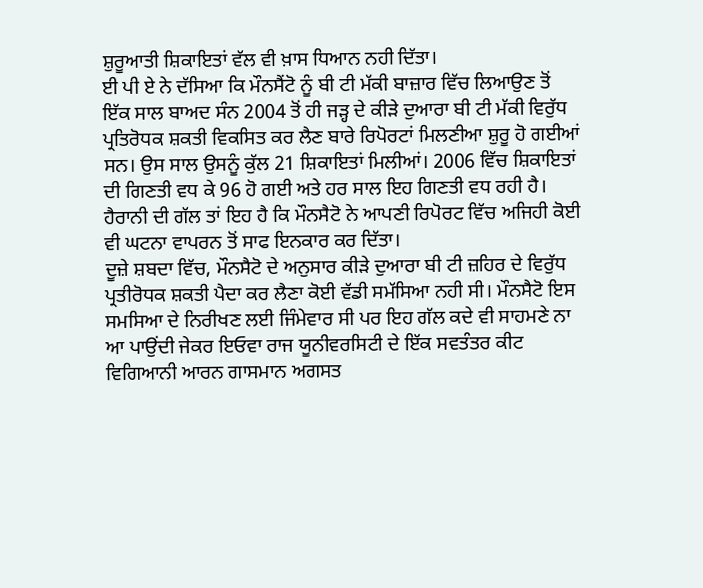ਸ਼ੁਰੂਆਤੀ ਸ਼ਿਕਾਇਤਾਂ ਵੱਲ ਵੀ ਖ਼ਾਸ ਧਿਆਨ ਨਹੀ ਦਿੱਤਾ।
ਈ ਪੀ ਏ ਨੇ ਦੱਸਿਆ ਕਿ ਮੌਨਸੈਂਟੋ ਨੂੰ ਬੀ ਟੀ ਮੱਕੀ ਬਾਜ਼ਾਰ ਵਿੱਚ ਲਿਆਉਣ ਤੋਂ ਇੱਕ ਸਾਲ ਬਾਅਦ ਸੰਨ 2004 ਤੋਂ ਹੀ ਜੜ੍ਹ ਦੇ ਕੀੜੇ ਦੁਆਰਾ ਬੀ ਟੀ ਮੱਕੀ ਵਿਰੁੱਧ ਪ੍ਰਤਿਰੋਧਕ ਸ਼ਕਤੀ ਵਿਕਸਿਤ ਕਰ ਲੈਣ ਬਾਰੇ ਰਿਪੋਰਟਾਂ ਮਿਲਣੀਆ ਸ਼ੁਰੂ ਹੋ ਗਈਆਂ ਸਨ। ਉਸ ਸਾਲ ਉਸਨੂੰ ਕੁੱਲ 21 ਸ਼ਿਕਾਇਤਾਂ ਮਿਲੀਆਂ। 2006 ਵਿੱਚ ਸ਼ਿਕਾਇਤਾਂ ਦੀ ਗਿਣਤੀ ਵਧ ਕੇ 96 ਹੋ ਗਈ ਅਤੇ ਹਰ ਸਾਲ ਇਹ ਗਿਣਤੀ ਵਧ ਰਹੀ ਹੈ। ਹੈਰਾਨੀ ਦੀ ਗੱਲ ਤਾਂ ਇਹ ਹੈ ਕਿ ਮੌਨਸੈਟੋ ਨੇ ਆਪਣੀ ਰਿਪੋਰਟ ਵਿੱਚ ਅਜਿਹੀ ਕੋਈ ਵੀ ਘਟਨਾ ਵਾਪਰਨ ਤੋਂ ਸਾਫ ਇਨਕਾਰ ਕਰ ਦਿੱਤਾ।
ਦੂਜ਼ੇ ਸ਼ਬਦਾ ਵਿੱਚ, ਮੌਨਸੈਟੋ ਦੇ ਅਨੁਸਾਰ ਕੀੜੇ ਦੁਆਰਾ ਬੀ ਟੀ ਜ਼ਹਿਰ ਦੇ ਵਿਰੁੱਧ ਪ੍ਰਤੀਰੋਧਕ ਸ਼ਕਤੀ ਪੈਦਾ ਕਰ ਲੈਣਾ ਕੋਈ ਵੱਡੀ ਸਮੱਸਿਆ ਨਹੀ ਸੀ। ਮੌਨਸੈਟੋ ਇਸ ਸਮਸਿਆ ਦੇ ਨਿਰੀਖਣ ਲਈ ਜਿੰਮੇਵਾਰ ਸੀ ਪਰ ਇਹ ਗੱਲ ਕਦੇ ਵੀ ਸਾਹਮਣੇ ਨਾ ਆ ਪਾਉਂਦੀ ਜੇਕਰ ਇਓਵਾ ਰਾਜ ਯੂਨੀਵਰਸਿਟੀ ਦੇ ਇੱਕ ਸਵਤੰਤਰ ਕੀਟ ਵਿਗਿਆਨੀ ਆਰਨ ਗਾਸਮਾਨ ਅਗਸਤ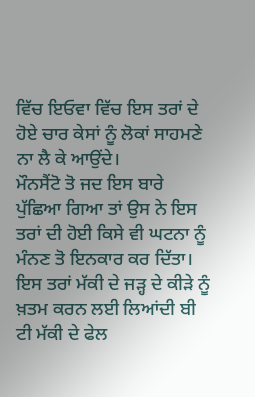ਵਿੱਚ ਇਓਵਾ ਵਿੱਚ ਇਸ ਤਰਾਂ ਦੇ ਹੋਏ ਚਾਰ ਕੇਸਾਂ ਨੂੰ ਲੋਕਾਂ ਸਾਹਮਣੇ ਨਾ ਲੈ ਕੇ ਆਉਂਦੇ।
ਮੌਨਸੈਂਟੋ ਤੋ ਜਦ ਇਸ ਬਾਰੇ ਪੁੱਛਿਆ ਗਿਆ ਤਾਂ ਉਸ ਨੇ ਇਸ ਤਰਾਂ ਦੀ ਹੋਈ ਕਿਸੇ ਵੀ ਘਟਨਾ ਨੂੰ ਮੰਨਣ ਤੋ ਇਨਕਾਰ ਕਰ ਦਿੱਤਾ।
ਇਸ ਤਰਾਂ ਮੱਕੀ ਦੇ ਜੜ੍ਹ ਦੇ ਕੀੜੇ ਨੂੰ ਖ਼ਤਮ ਕਰਨ ਲਈ ਲਿਆਂਦੀ ਬੀ ਟੀ ਮੱਕੀ ਦੇ ਫੇਲ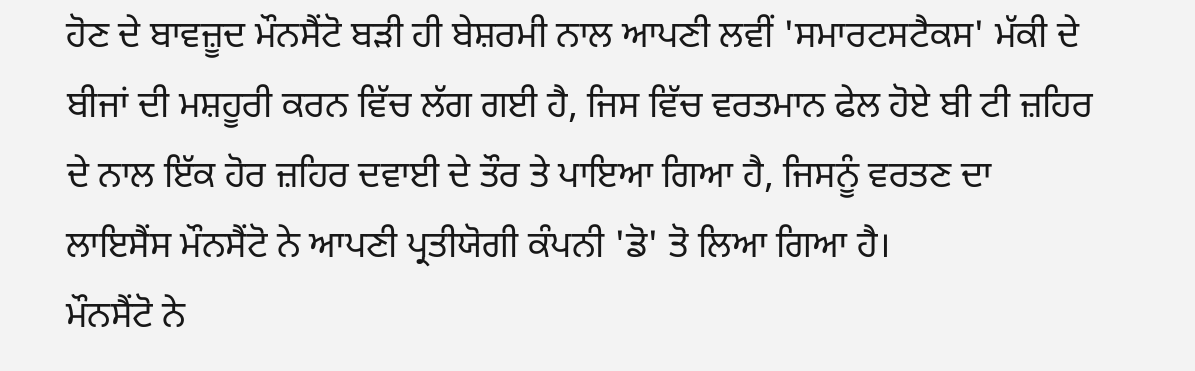ਹੋਣ ਦੇ ਬਾਵਜ਼ੂਦ ਮੌਨਸੈਂਟੋ ਬੜੀ ਹੀ ਬੇਸ਼ਰਮੀ ਨਾਲ ਆਪਣੀ ਲਵੀਂ 'ਸਮਾਰਟਸਟੈਕਸ' ਮੱਕੀ ਦੇ ਬੀਜਾਂ ਦੀ ਮਸ਼ਹੂਰੀ ਕਰਨ ਵਿੱਚ ਲੱਗ ਗਈ ਹੈ, ਜਿਸ ਵਿੱਚ ਵਰਤਮਾਨ ਫੇਲ ਹੋਏ ਬੀ ਟੀ ਜ਼ਹਿਰ ਦੇ ਨਾਲ ਇੱਕ ਹੋਰ ਜ਼ਹਿਰ ਦਵਾਈ ਦੇ ਤੌਰ ਤੇ ਪਾਇਆ ਗਿਆ ਹੈ, ਜਿਸਨੂੰ ਵਰਤਣ ਦਾ ਲਾਇਸੈਂਸ ਮੌਨਸੈਂਟੋ ਨੇ ਆਪਣੀ ਪ੍ਰਤੀਯੋਗੀ ਕੰਪਨੀ 'ਡੋ' ਤੋ ਲਿਆ ਗਿਆ ਹੈ।
ਮੌਨਸੈਂਟੋ ਨੇ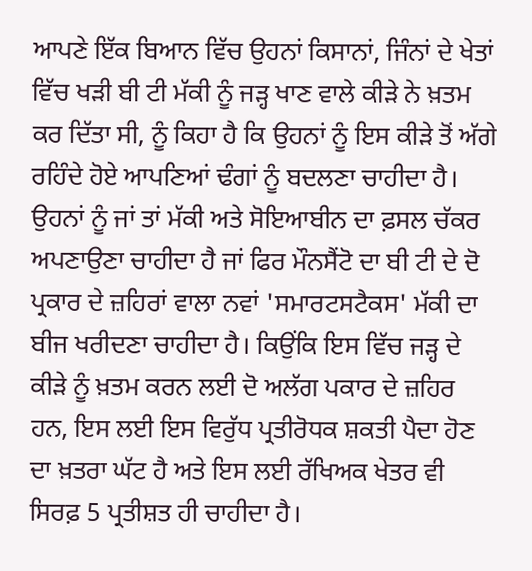ਆਪਣੇ ਇੱਕ ਬਿਆਨ ਵਿੱਚ ਉਹਨਾਂ ਕਿਸਾਨਾਂ, ਜਿੰਨਾਂ ਦੇ ਖੇਤਾਂ ਵਿੱਚ ਖੜੀ ਬੀ ਟੀ ਮੱਕੀ ਨੂੰ ਜੜ੍ਹ ਖਾਣ ਵਾਲੇ ਕੀੜੇ ਨੇ ਖ਼ਤਮ ਕਰ ਦਿੱਤਾ ਸੀ, ਨੂੰ ਕਿਹਾ ਹੈ ਕਿ ਉਹਨਾਂ ਨੂੰ ਇਸ ਕੀੜੇ ਤੋਂ ਅੱਗੇ ਰਹਿੰਦੇ ਹੋਏ ਆਪਣਿਆਂ ਢੰਗਾਂ ਨੂੰ ਬਦਲਣਾ ਚਾਹੀਦਾ ਹੈ। ਉਹਨਾਂ ਨੂੰ ਜਾਂ ਤਾਂ ਮੱਕੀ ਅਤੇ ਸੋਇਆਬੀਨ ਦਾ ਫ਼ਸਲ ਚੱਕਰ ਅਪਣਾਉਣਾ ਚਾਹੀਦਾ ਹੈ ਜਾਂ ਫਿਰ ਮੌਨਸੈਂਟੋ ਦਾ ਬੀ ਟੀ ਦੇ ਦੋ ਪ੍ਰਕਾਰ ਦੇ ਜ਼ਹਿਰਾਂ ਵਾਲਾ ਨਵਾਂ 'ਸਮਾਰਟਸਟੈਕਸ' ਮੱਕੀ ਦਾ ਬੀਜ ਖਰੀਦਣਾ ਚਾਹੀਦਾ ਹੈ। ਕਿਉਂਕਿ ਇਸ ਵਿੱਚ ਜੜ੍ਹ ਦੇ ਕੀੜੇ ਨੂੰ ਖ਼ਤਮ ਕਰਨ ਲਈ ਦੋ ਅਲੱਗ ਪਕਾਰ ਦੇ ਜ਼ਹਿਰ ਹਨ, ਇਸ ਲਈ ਇਸ ਵਿਰੁੱਧ ਪ੍ਰਤੀਰੋਧਕ ਸ਼ਕਤੀ ਪੈਦਾ ਹੋਣ ਦਾ ਖ਼ਤਰਾ ਘੱਟ ਹੈ ਅਤੇ ਇਸ ਲਈ ਰੱਖਿਅਕ ਖੇਤਰ ਵੀ ਸਿਰਫ਼ 5 ਪ੍ਰਤੀਸ਼ਤ ਹੀ ਚਾਹੀਦਾ ਹੈ।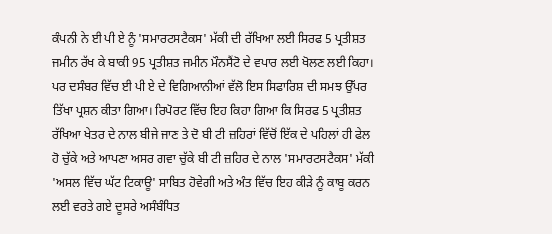ਕੰਪਨੀ ਨੇ ਈ ਪੀ ਏ ਨੂੰ 'ਸਮਾਰਟਸਟੈਕਸ' ਮੱਕੀ ਦੀ ਰੱਖਿਆ ਲਈ ਸਿਰਫ 5 ਪ੍ਰਤੀਸ਼ਤ ਜਮੀਨ ਰੱਖ ਕੇ ਬਾਕੀ 95 ਪ੍ਰਤੀਸ਼ਤ ਜਮੀਨ ਮੌਨਸੈਂਟੋ ਦੇ ਵਪਾਰ ਲਈ ਖੋਲਣ ਲਈ ਕਿਹਾ।
ਪਰ ਦਸੰਬਰ ਵਿੱਚ ਈ ਪੀ ਏ ਦੇ ਵਿਗਿਆਨੀਆਂ ਵੱਲੋ ਇਸ ਸਿਫਾਰਿਸ਼ ਦੀ ਸਮਝ ਉੱਪਰ ਤਿੱਖਾ ਪ੍ਰਸ਼ਨ ਕੀਤਾ ਗਿਆ। ਰਿਪੋਰਟ ਵਿੱਚ ਇਹ ਕਿਹਾ ਗਿਆ ਕਿ ਸਿਰਫ 5 ਪ੍ਰਤੀਸ਼ਤ ਰੱਖਿਆ ਖੇਤਰ ਦੇ ਨਾਲ ਬੀਜੇ ਜਾਣ ਤੇ ਦੋ ਬੀ ਟੀ ਜ਼ਹਿਰਾਂ ਵਿੱਚੋਂ ਇੱਕ ਦੇ ਪਹਿਲਾਂ ਹੀ ਫੇਲ ਹੋ ਚੁੱਕੇ ਅਤੇ ਆਪਣਾ ਅਸਰ ਗਵਾ ਚੁੱਕੇ ਬੀ ਟੀ ਜ਼ਹਿਰ ਦੇ ਨਾਲ 'ਸਮਾਰਟਸਟੈਕਸ' ਮੱਕੀ 'ਅਸਲ ਵਿੱਚ ਘੱਟ ਟਿਕਾਊ' ਸਾਬਿਤ ਹੋਵੇਗੀ ਅਤੇ ਅੰਤ ਵਿੱਚ ਇਹ ਕੀੜੇ ਨੂੰ ਕਾਬੂ ਕਰਨ ਲਈ ਵਰਤੇ ਗਏ ਦੂਸਰੇ ਅਸੰਬੰਧਿਤ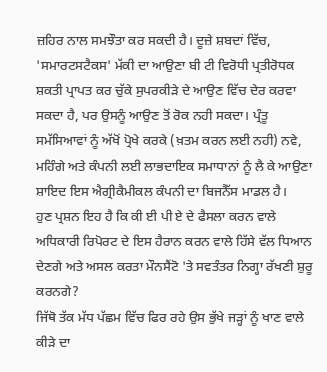ਜ਼ਹਿਰ ਨਾਲ ਸਮਝੌਤਾ ਕਰ ਸਕਦੀ ਹੈ। ਦੂਜ਼ੇ ਸ਼ਬਦਾਂ ਵਿੱਚ, 'ਸਮਾਰਟਸਟੈਕਸ' ਮੱਕੀ ਦਾ ਆਉਣਾ ਬੀ ਟੀ ਵਿਰੋਧੀ ਪ੍ਰਤੀਰੋਧਕ ਸ਼ਕਤੀ ਪ੍ਰਾਪਤ ਕਰ ਚੁੱਕੇ ਸੁਪਰਕੀੜੇ ਦੇ ਆਉਣ ਵਿੱਚ ਦੇਰ ਕਰਵਾ ਸਕਦਾ ਹੈ, ਪਰ ਉਸਨੂੰ ਆਉਣ ਤੋਂ ਰੋਕ ਨਹੀ ਸਕਦਾ। ਪ੍ਰੰਤੂ ਸਮੱਸਿਆਵਾਂ ਨੂੰ ਅੱਖੋਂ ਪ੍ਰੋਖੇ ਕਰਕੇ (ਖ਼ਤਮ ਕਰਨ ਲਈ ਨਹੀ) ਨਵੇ, ਮਹਿੰਗੇ ਅਤੇ ਕੰਪਨੀ ਲਈ ਲਾਭਦਾਇਕ ਸਮਾਧਾਨਾਂ ਨੂੰ ਲੈ ਕੇ ਆਉਣਾ ਸ਼ਾਇਦ ਇਸ ਐਗ੍ਰੀਕੈਮੀਕਲ ਕੰਪਨੀ ਦਾ ਬਿਜਨੈੱਸ ਮਾਡਲ ਹੈ।
ਹੁਣ ਪ੍ਰਸ਼ਨ ਇਹ ਹੈ ਕਿ ਕੀ ਈ ਪੀ ਏ ਦੇ ਫੈਸਲਾ ਕਰਨ ਵਾਲੇ ਅਧਿਕਾਰੀ ਰਿਪੋਰਟ ਦੇ ਇਸ ਹੈਰਾਨ ਕਰਨ ਵਾਲੇ ਹਿੱਸੇ ਵੱਲ ਧਿਆਨ ਦੇਣਗੇ ਅਤੇ ਅਸਲ ਕਰਤਾ ਮੌਨਸੈਂਟੋ 'ਤੇ ਸਵਤੰਤਰ ਨਿਗ੍ਹਾ ਰੱਖਣੀ ਸ਼ੁਰੂ ਕਰਨਗੇ?
ਜਿੱਥੋ ਤੱਕ ਮੱਧ ਪੱਛਮ ਵਿੱਚ ਫਿਰ ਰਹੇ ਉਸ ਭੁੱਖੇ ਜੜ੍ਹਾਂ ਨੂੰ ਖਾਣ ਵਾਲੇ ਕੀੜੇ ਦਾ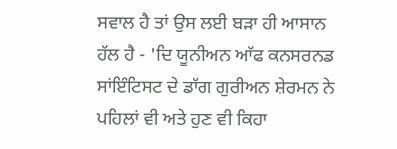ਸਵਾਲ ਹੈ ਤਾਂ ਉਸ ਲਈ ਬੜਾ ਹੀ ਆਸਾਨ ਹੱਲ ਹੈ - 'ਦਿ ਯੂਨੀਅਨ ਆੱਫ ਕਨਸਰਨਡ ਸਾਂਇੰਟਿਸਟ ਦੇ ਡਾੱਗ ਗੁਰੀਅਨ ਸ਼ੇਰਮਨ ਨੇ ਪਹਿਲਾਂ ਵੀ ਅਤੇ ਹੁਣ ਵੀ ਕਿਹਾ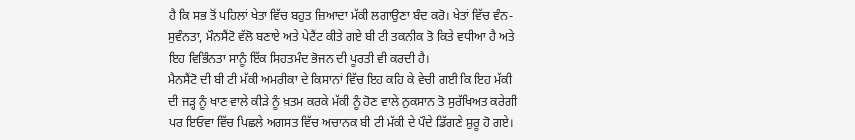ਹੈ ਕਿ ਸਭ ਤੋਂ ਪਹਿਲਾਂ ਖੇਤਾ ਵਿੱਚ ਬਹੁਤ ਜ਼ਿਆਦਾ ਮੱਕੀ ਲਗਾਉਣਾ ਬੰਦ ਕਰੋ। ਖੇਤਾਂ ਵਿੱਚ ਵੰਨ-ਸੁਵੰਨਤਾ, ਮੌਨਸੈਂਟੋ ਵੱਲੋ ਬਣਾਏ ਅਤੇ ਪੇਟੈਂਟ ਕੀਤੇ ਗਏ ਬੀ ਟੀ ਤਕਨੀਕ ਤੋ ਕਿਤੇ ਵਧੀਆ ਹੈ ਅਤੇ ਇਹ ਵਿਭਿੰਨਤਾ ਸਾਨੂੰ ਇੱਕ ਸਿਹਤਮੰਦ ਭੋਜਨ ਦੀ ਪੂਰਤੀ ਵੀ ਕਰਦੀ ਹੈ।
ਮੈਨਸੈਂਟੋ ਦੀ ਬੀ ਟੀ ਮੱਕੀ ਅਮਰੀਕਾ ਦੇ ਕਿਸਾਨਾਂ ਵਿੱਚ ਇਹ ਕਹਿ ਕੇ ਵੇਚੀ ਗਈ ਕਿ ਇਹ ਮੱਕੀ ਦੀ ਜੜ੍ਹ ਨੂੰ ਖਾਣ ਵਾਲੇ ਕੀੜੇ ਨੂੰ ਖ਼ਤਮ ਕਰਕੇ ਮੱਕੀ ਨੂੰ ਹੋਣ ਵਾਲੇ ਨੁਕਸਾਨ ਤੋ ਸੁਰੱਖਿਅਤ ਕਰੇਗੀ ਪਰ ਇਓਵਾ ਵਿੱਚ ਪਿਛਲੇ ਅਗਸਤ ਵਿੱਚ ਅਚਾਨਕ ਬੀ ਟੀ ਮੱਕੀ ਦੇ ਪੌਦੇ ਡਿੱਗਣੇ ਸ਼ੁਰੂ ਹੋ ਗਏ।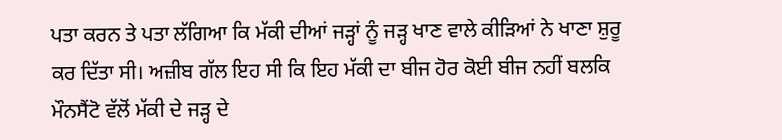ਪਤਾ ਕਰਨ ਤੇ ਪਤਾ ਲੱਗਿਆ ਕਿ ਮੱਕੀ ਦੀਆਂ ਜੜ੍ਹਾਂ ਨੂੰ ਜੜ੍ਹ ਖਾਣ ਵਾਲੇ ਕੀੜਿਆਂ ਨੇ ਖਾਣਾ ਸ਼ੁਰੂ ਕਰ ਦਿੱਤਾ ਸੀ। ਅਜ਼ੀਬ ਗੱਲ ਇਹ ਸੀ ਕਿ ਇਹ ਮੱਕੀ ਦਾ ਬੀਜ ਹੋਰ ਕੋਈ ਬੀਜ ਨਹੀਂ ਬਲਕਿ ਮੌਨਸੈਂਟੋ ਵੱਲੋਂ ਮੱਕੀ ਦੇ ਜੜ੍ਹ ਦੇ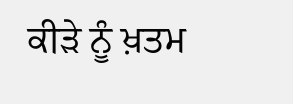ਕੀੜੇ ਨੂੰ ਖ਼ਤਮ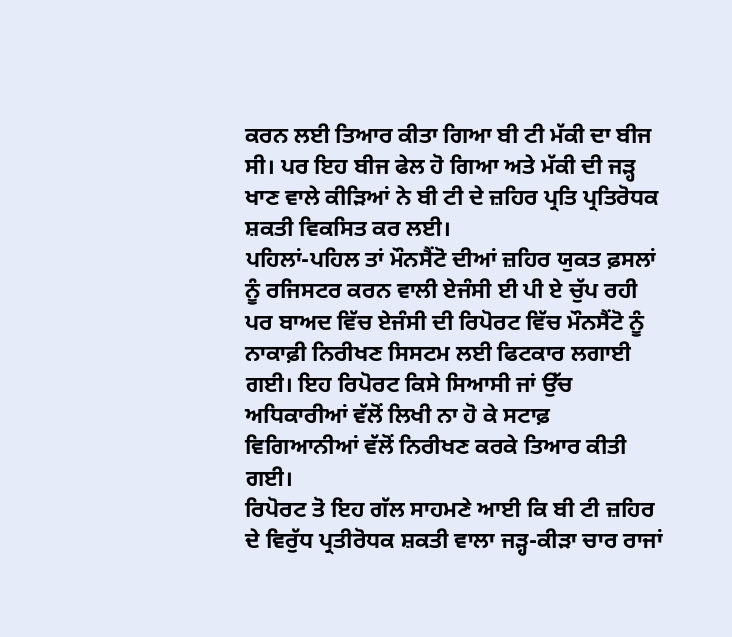ਕਰਨ ਲਈ ਤਿਆਰ ਕੀਤਾ ਗਿਆ ਬੀ ਟੀ ਮੱਕੀ ਦਾ ਬੀਜ ਸੀ। ਪਰ ਇਹ ਬੀਜ ਫੇਲ ਹੋ ਗਿਆ ਅਤੇ ਮੱਕੀ ਦੀ ਜੜ੍ਹ ਖਾਣ ਵਾਲੇ ਕੀੜਿਆਂ ਨੇ ਬੀ ਟੀ ਦੇ ਜ਼ਹਿਰ ਪ੍ਰਤਿ ਪ੍ਰਤਿਰੋਧਕ ਸ਼ਕਤੀ ਵਿਕਸਿਤ ਕਰ ਲਈ।
ਪਹਿਲਾਂ-ਪਹਿਲ ਤਾਂ ਮੌਨਸੈਂਟੋ ਦੀਆਂ ਜ਼ਹਿਰ ਯੁਕਤ ਫ਼ਸਲਾਂ ਨੂੰ ਰਜਿਸਟਰ ਕਰਨ ਵਾਲੀ ਏਜੰਸੀ ਈ ਪੀ ਏ ਚੁੱਪ ਰਹੀ ਪਰ ਬਾਅਦ ਵਿੱਚ ਏਜੰਸੀ ਦੀ ਰਿਪੋਰਟ ਵਿੱਚ ਮੌਨਸੈਂਟੋ ਨੂੰ ਨਾਕਾਫ਼ੀ ਨਿਰੀਖਣ ਸਿਸਟਮ ਲਈ ਫਿਟਕਾਰ ਲਗਾਈ ਗਈ। ਇਹ ਰਿਪੋਰਟ ਕਿਸੇ ਸਿਆਸੀ ਜਾਂ ਉੱਚ ਅਧਿਕਾਰੀਆਂ ਵੱਲੋਂ ਲਿਖੀ ਨਾ ਹੋ ਕੇ ਸਟਾਫ਼ ਵਿਗਿਆਨੀਆਂ ਵੱਲੋਂ ਨਿਰੀਖਣ ਕਰਕੇ ਤਿਆਰ ਕੀਤੀ ਗਈ।
ਰਿਪੋਰਟ ਤੋ ਇਹ ਗੱਲ ਸਾਹਮਣੇ ਆਈ ਕਿ ਬੀ ਟੀ ਜ਼ਹਿਰ ਦੇ ਵਿਰੁੱਧ ਪ੍ਰਤੀਰੋਧਕ ਸ਼ਕਤੀ ਵਾਲਾ ਜੜ੍ਹ-ਕੀੜਾ ਚਾਰ ਰਾਜਾਂ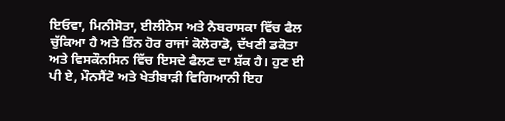ਇਓਵਾ, ਮਿਨੀਸੋਤਾ, ਈਲੀਨੋਸ ਅਤੇ ਨੈਬਰਾਸਕਾ ਵਿੱਚ ਫੈਲ ਚੁੱਕਿਆ ਹੈ ਅਤੇ ਤਿੰਨ ਹੋਰ ਰਾਜਾਂ ਕੋਲੋਰਾਡੋ, ਦੱਖਣੀ ਡਕੋਤਾ ਅਤੇ ਵਿਸਕੌਨਸਿਨ ਵਿੱਚ ਇਸਦੇ ਫੈਲਣ ਦਾ ਸ਼ੱਕ ਹੈ। ਹੁਣ ਈ ਪੀ ਏ, ਮੌਨਸੈਂਟੋ ਅਤੇ ਖੇਤੀਬਾੜੀ ਵਿਗਿਆਨੀ ਇਹ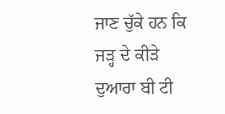ਜਾਣ ਚੁੱਕੇ ਹਨ ਕਿ ਜੜ੍ਹ ਦੇ ਕੀੜੇ ਦੁਆਰਾ ਬੀ ਟੀ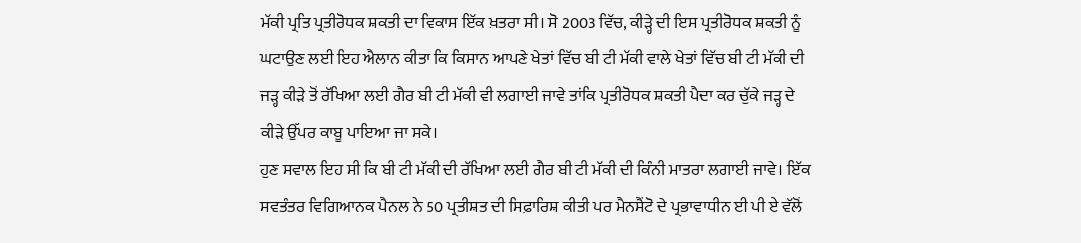ਮੱਕੀ ਪ੍ਰਤਿ ਪ੍ਰਤੀਰੋਧਕ ਸ਼ਕਤੀ ਦਾ ਵਿਕਾਸ ਇੱਕ ਖ਼ਤਰਾ ਸੀ। ਸੋ 2003 ਵਿੱਚ, ਕੀੜ੍ਹੇ ਦੀ ਇਸ ਪ੍ਰਤੀਰੋਧਕ ਸ਼ਕਤੀ ਨੂੰ ਘਟਾਉਣ ਲਈ ਇਹ ਐਲਾਨ ਕੀਤਾ ਕਿ ਕਿਸਾਨ ਆਪਣੇ ਖੇਤਾਂ ਵਿੱਚ ਬੀ ਟੀ ਮੱਕੀ ਵਾਲੇ ਖੇਤਾਂ ਵਿੱਚ ਬੀ ਟੀ ਮੱਕੀ ਦੀ ਜੜ੍ਹ ਕੀੜੇ ਤੋਂ ਰੱਖਿਆ ਲਈ ਗੈਰ ਬੀ ਟੀ ਮੱਕੀ ਵੀ ਲਗਾਈ ਜਾਵੇ ਤਾਂਕਿ ਪ੍ਰਤੀਰੋਧਕ ਸ਼ਕਤੀ ਪੈਦਾ ਕਰ ਚੁੱਕੇ ਜੜ੍ਹ ਦੇ ਕੀੜੇ ਉੱਪਰ ਕਾਬੂ ਪਾਇਆ ਜਾ ਸਕੇ।
ਹੁਣ ਸਵਾਲ ਇਹ ਸੀ ਕਿ ਬੀ ਟੀ ਮੱਕੀ ਦੀ ਰੱਖਿਆ ਲਈ ਗੈਰ ਬੀ ਟੀ ਮੱਕੀ ਦੀ ਕਿੰਨੀ ਮਾਤਰਾ ਲਗਾਈ ਜਾਵੇ। ਇੱਕ ਸਵਤੰਤਰ ਵਿਗਿਆਨਕ ਪੈਨਲ ਨੇ 50 ਪ੍ਰਤੀਸ਼ਤ ਦੀ ਸਿਫ਼ਾਰਿਸ਼ ਕੀਤੀ ਪਰ ਮੈਨਸੈਂਟੋ ਦੇ ਪ੍ਰਭਾਵਾਧੀਨ ਈ ਪੀ ਏ ਵੱਲੋਂ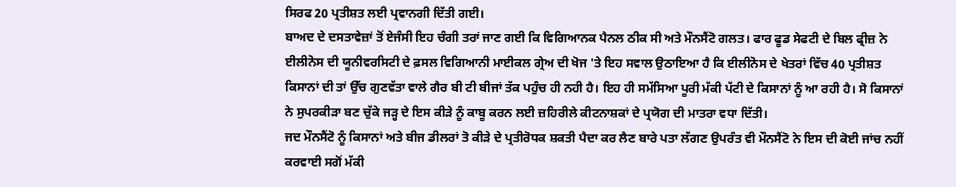ਸਿਰਫ 20 ਪ੍ਰਤੀਸ਼ਤ ਲਈ ਪ੍ਰਵਾਨਗੀ ਦਿੱਤੀ ਗਈ।
ਬਾਅਦ ਦੇ ਦਸਤਾਵੇਜ਼ਾਂ ਤੋਂ ਏਜੰਸੀ ਇਹ ਚੰਗੀ ਤਰਾਂ ਜਾਣ ਗਈ ਕਿ ਵਿਗਿਆਨਕ ਪੈਨਲ ਠੀਕ ਸੀ ਅਤੇ ਮੌਨਸੈਂਟੋ ਗਲਤ। ਫਾਰ ਫੂਡ ਸੇਫਟੀ ਦੇ ਬਿਲ ਫ੍ਰੀਜ਼ ਨੇ ਈਲੀਨੋਸ ਦੀ ਯੂਨੀਵਰਸਿਟੀ ਦੇ ਫ਼ਸਲ ਵਿਗਿਆਨੀ ਮਾਈਕਲ ਗ੍ਰੇਅ ਦੀ ਖੋਜ 'ਤੇ ਇਹ ਸਵਾਲ ਉਠਾਇਆ ਹੈ ਕਿ ਈਲੀਨੋਸ ਦੇ ਖੇਤਰਾਂ ਵਿੱਚ 40 ਪ੍ਰਤੀਸ਼ਤ ਕਿਸਾਨਾਂ ਦੀ ਤਾਂ ਉੱਚ ਗੁਣਵੱਤਾ ਵਾਲੇ ਗੈਰ ਬੀ ਟੀ ਬੀਜਾਂ ਤੱਕ ਪਹੁੰਚ ਹੀ ਨਹੀ ਹੈ। ਇਹ ਹੀ ਸਮੱਸਿਆ ਪੂਰੀ ਮੱਕੀ ਪੱਟੀ ਦੇ ਕਿਸਾਨਾਂ ਨੂੰ ਆ ਰਹੀ ਹੈ। ਸੋ ਕਿਸਾਨਾਂ ਨੇ ਸੁਪਰਕੀੜਾ ਬਣ ਚੁੱਕੇ ਜੜ੍ਹ ਦੇ ਇਸ ਕੀੜੇ ਨੂੰ ਕਾਬੂ ਕਰਨ ਲਈ ਜ਼ਹਿਰੀਲੇ ਕੀਟਨਾਸ਼ਕਾਂ ਦੇ ਪ੍ਰਯੋਗ ਦੀ ਮਾਤਰਾ ਵਧਾ ਦਿੱਤੀ।
ਜਦ ਮੌਨਸੈਂਟੋ ਨੂੰ ਕਿਸਾਨਾਂ ਅਤੇ ਬੀਜ ਡੀਲਰਾਂ ਤੋ ਕੀੜੇ ਦੇ ਪ੍ਰਤੀਰੋਧਕ ਸ਼ਕਤੀ ਪੈਦਾ ਕਰ ਲੈਣ ਬਾਰੇ ਪਤਾ ਲੱਗਣ ਉਪਰੰਤ ਵੀ ਮੌਨਸੈਂਟੋ ਨੇ ਇਸ ਦੀ ਕੋਈ ਜਾਂਚ ਨਹੀਂ ਕਰਵਾਈ ਸਗੋਂ ਮੱਕੀ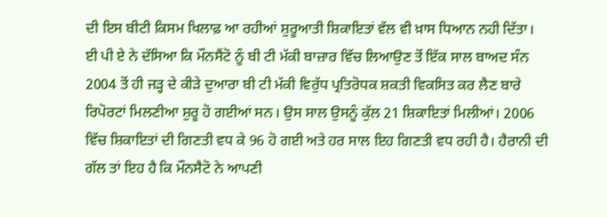ਦੀ ਇਸ ਬੀਟੀ ਕਿਸਮ ਖਿਲਾਫ਼ ਆ ਰਹੀਆਂ ਸ਼ੁਰੂਆਤੀ ਸ਼ਿਕਾਇਤਾਂ ਵੱਲ ਵੀ ਖ਼ਾਸ ਧਿਆਨ ਨਹੀ ਦਿੱਤਾ।
ਈ ਪੀ ਏ ਨੇ ਦੱਸਿਆ ਕਿ ਮੌਨਸੈਂਟੋ ਨੂੰ ਬੀ ਟੀ ਮੱਕੀ ਬਾਜ਼ਾਰ ਵਿੱਚ ਲਿਆਉਣ ਤੋਂ ਇੱਕ ਸਾਲ ਬਾਅਦ ਸੰਨ 2004 ਤੋਂ ਹੀ ਜੜ੍ਹ ਦੇ ਕੀੜੇ ਦੁਆਰਾ ਬੀ ਟੀ ਮੱਕੀ ਵਿਰੁੱਧ ਪ੍ਰਤਿਰੋਧਕ ਸ਼ਕਤੀ ਵਿਕਸਿਤ ਕਰ ਲੈਣ ਬਾਰੇ ਰਿਪੋਰਟਾਂ ਮਿਲਣੀਆ ਸ਼ੁਰੂ ਹੋ ਗਈਆਂ ਸਨ। ਉਸ ਸਾਲ ਉਸਨੂੰ ਕੁੱਲ 21 ਸ਼ਿਕਾਇਤਾਂ ਮਿਲੀਆਂ। 2006 ਵਿੱਚ ਸ਼ਿਕਾਇਤਾਂ ਦੀ ਗਿਣਤੀ ਵਧ ਕੇ 96 ਹੋ ਗਈ ਅਤੇ ਹਰ ਸਾਲ ਇਹ ਗਿਣਤੀ ਵਧ ਰਹੀ ਹੈ। ਹੈਰਾਨੀ ਦੀ ਗੱਲ ਤਾਂ ਇਹ ਹੈ ਕਿ ਮੌਨਸੈਟੋ ਨੇ ਆਪਣੀ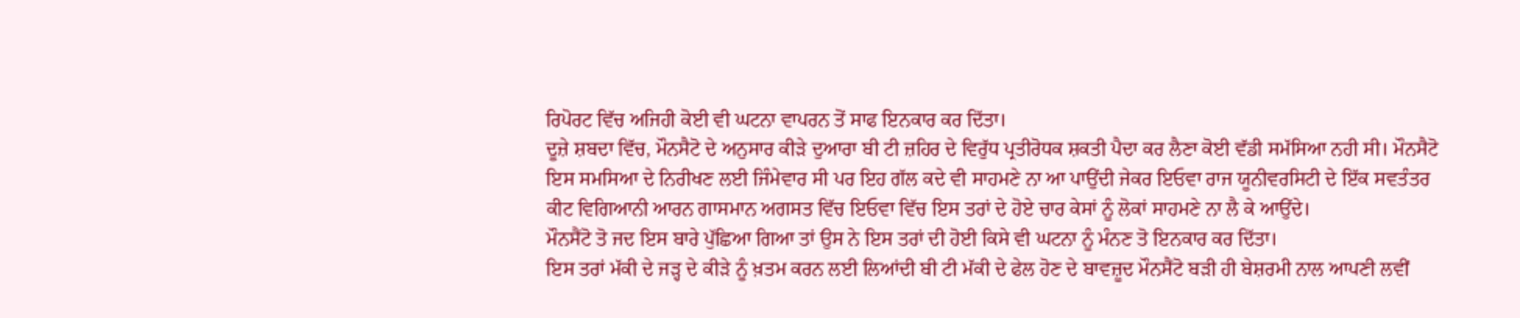ਰਿਪੋਰਟ ਵਿੱਚ ਅਜਿਹੀ ਕੋਈ ਵੀ ਘਟਨਾ ਵਾਪਰਨ ਤੋਂ ਸਾਫ ਇਨਕਾਰ ਕਰ ਦਿੱਤਾ।
ਦੂਜ਼ੇ ਸ਼ਬਦਾ ਵਿੱਚ, ਮੌਨਸੈਟੋ ਦੇ ਅਨੁਸਾਰ ਕੀੜੇ ਦੁਆਰਾ ਬੀ ਟੀ ਜ਼ਹਿਰ ਦੇ ਵਿਰੁੱਧ ਪ੍ਰਤੀਰੋਧਕ ਸ਼ਕਤੀ ਪੈਦਾ ਕਰ ਲੈਣਾ ਕੋਈ ਵੱਡੀ ਸਮੱਸਿਆ ਨਹੀ ਸੀ। ਮੌਨਸੈਟੋ ਇਸ ਸਮਸਿਆ ਦੇ ਨਿਰੀਖਣ ਲਈ ਜਿੰਮੇਵਾਰ ਸੀ ਪਰ ਇਹ ਗੱਲ ਕਦੇ ਵੀ ਸਾਹਮਣੇ ਨਾ ਆ ਪਾਉਂਦੀ ਜੇਕਰ ਇਓਵਾ ਰਾਜ ਯੂਨੀਵਰਸਿਟੀ ਦੇ ਇੱਕ ਸਵਤੰਤਰ ਕੀਟ ਵਿਗਿਆਨੀ ਆਰਨ ਗਾਸਮਾਨ ਅਗਸਤ ਵਿੱਚ ਇਓਵਾ ਵਿੱਚ ਇਸ ਤਰਾਂ ਦੇ ਹੋਏ ਚਾਰ ਕੇਸਾਂ ਨੂੰ ਲੋਕਾਂ ਸਾਹਮਣੇ ਨਾ ਲੈ ਕੇ ਆਉਂਦੇ।
ਮੌਨਸੈਂਟੋ ਤੋ ਜਦ ਇਸ ਬਾਰੇ ਪੁੱਛਿਆ ਗਿਆ ਤਾਂ ਉਸ ਨੇ ਇਸ ਤਰਾਂ ਦੀ ਹੋਈ ਕਿਸੇ ਵੀ ਘਟਨਾ ਨੂੰ ਮੰਨਣ ਤੋ ਇਨਕਾਰ ਕਰ ਦਿੱਤਾ।
ਇਸ ਤਰਾਂ ਮੱਕੀ ਦੇ ਜੜ੍ਹ ਦੇ ਕੀੜੇ ਨੂੰ ਖ਼ਤਮ ਕਰਨ ਲਈ ਲਿਆਂਦੀ ਬੀ ਟੀ ਮੱਕੀ ਦੇ ਫੇਲ ਹੋਣ ਦੇ ਬਾਵਜ਼ੂਦ ਮੌਨਸੈਂਟੋ ਬੜੀ ਹੀ ਬੇਸ਼ਰਮੀ ਨਾਲ ਆਪਣੀ ਲਵੀਂ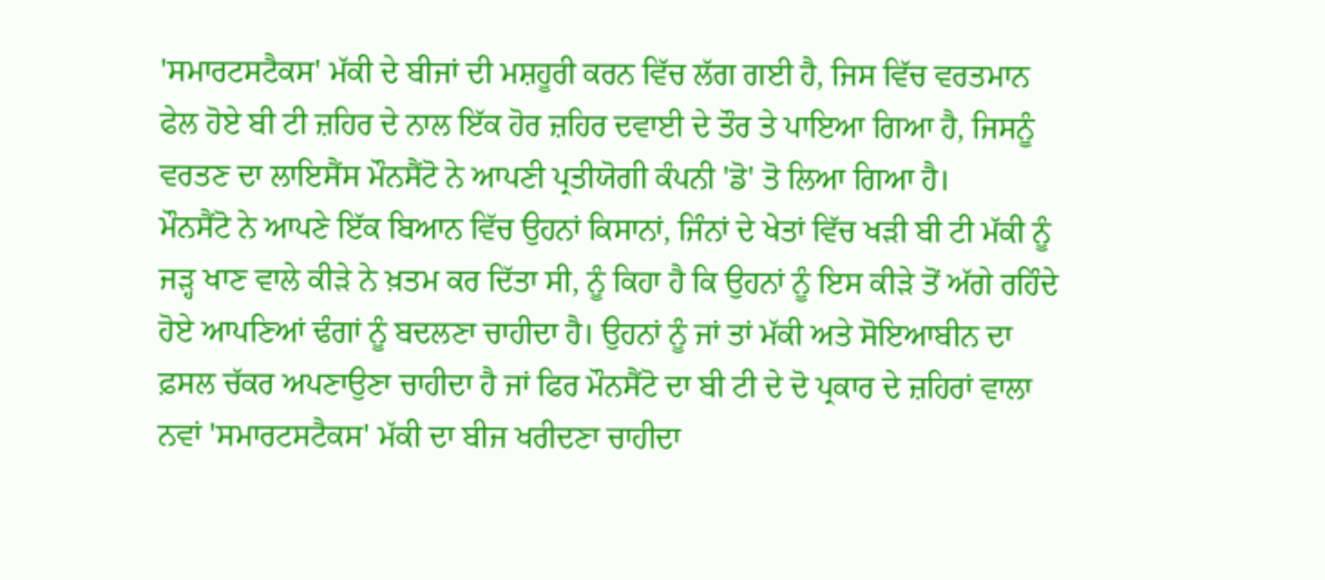'ਸਮਾਰਟਸਟੈਕਸ' ਮੱਕੀ ਦੇ ਬੀਜਾਂ ਦੀ ਮਸ਼ਹੂਰੀ ਕਰਨ ਵਿੱਚ ਲੱਗ ਗਈ ਹੈ, ਜਿਸ ਵਿੱਚ ਵਰਤਮਾਨ ਫੇਲ ਹੋਏ ਬੀ ਟੀ ਜ਼ਹਿਰ ਦੇ ਨਾਲ ਇੱਕ ਹੋਰ ਜ਼ਹਿਰ ਦਵਾਈ ਦੇ ਤੌਰ ਤੇ ਪਾਇਆ ਗਿਆ ਹੈ, ਜਿਸਨੂੰ ਵਰਤਣ ਦਾ ਲਾਇਸੈਂਸ ਮੌਨਸੈਂਟੋ ਨੇ ਆਪਣੀ ਪ੍ਰਤੀਯੋਗੀ ਕੰਪਨੀ 'ਡੋ' ਤੋ ਲਿਆ ਗਿਆ ਹੈ।
ਮੌਨਸੈਂਟੋ ਨੇ ਆਪਣੇ ਇੱਕ ਬਿਆਨ ਵਿੱਚ ਉਹਨਾਂ ਕਿਸਾਨਾਂ, ਜਿੰਨਾਂ ਦੇ ਖੇਤਾਂ ਵਿੱਚ ਖੜੀ ਬੀ ਟੀ ਮੱਕੀ ਨੂੰ ਜੜ੍ਹ ਖਾਣ ਵਾਲੇ ਕੀੜੇ ਨੇ ਖ਼ਤਮ ਕਰ ਦਿੱਤਾ ਸੀ, ਨੂੰ ਕਿਹਾ ਹੈ ਕਿ ਉਹਨਾਂ ਨੂੰ ਇਸ ਕੀੜੇ ਤੋਂ ਅੱਗੇ ਰਹਿੰਦੇ ਹੋਏ ਆਪਣਿਆਂ ਢੰਗਾਂ ਨੂੰ ਬਦਲਣਾ ਚਾਹੀਦਾ ਹੈ। ਉਹਨਾਂ ਨੂੰ ਜਾਂ ਤਾਂ ਮੱਕੀ ਅਤੇ ਸੋਇਆਬੀਨ ਦਾ ਫ਼ਸਲ ਚੱਕਰ ਅਪਣਾਉਣਾ ਚਾਹੀਦਾ ਹੈ ਜਾਂ ਫਿਰ ਮੌਨਸੈਂਟੋ ਦਾ ਬੀ ਟੀ ਦੇ ਦੋ ਪ੍ਰਕਾਰ ਦੇ ਜ਼ਹਿਰਾਂ ਵਾਲਾ ਨਵਾਂ 'ਸਮਾਰਟਸਟੈਕਸ' ਮੱਕੀ ਦਾ ਬੀਜ ਖਰੀਦਣਾ ਚਾਹੀਦਾ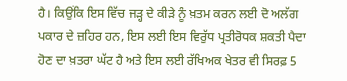ਹੈ। ਕਿਉਂਕਿ ਇਸ ਵਿੱਚ ਜੜ੍ਹ ਦੇ ਕੀੜੇ ਨੂੰ ਖ਼ਤਮ ਕਰਨ ਲਈ ਦੋ ਅਲੱਗ ਪਕਾਰ ਦੇ ਜ਼ਹਿਰ ਹਨ, ਇਸ ਲਈ ਇਸ ਵਿਰੁੱਧ ਪ੍ਰਤੀਰੋਧਕ ਸ਼ਕਤੀ ਪੈਦਾ ਹੋਣ ਦਾ ਖ਼ਤਰਾ ਘੱਟ ਹੈ ਅਤੇ ਇਸ ਲਈ ਰੱਖਿਅਕ ਖੇਤਰ ਵੀ ਸਿਰਫ਼ 5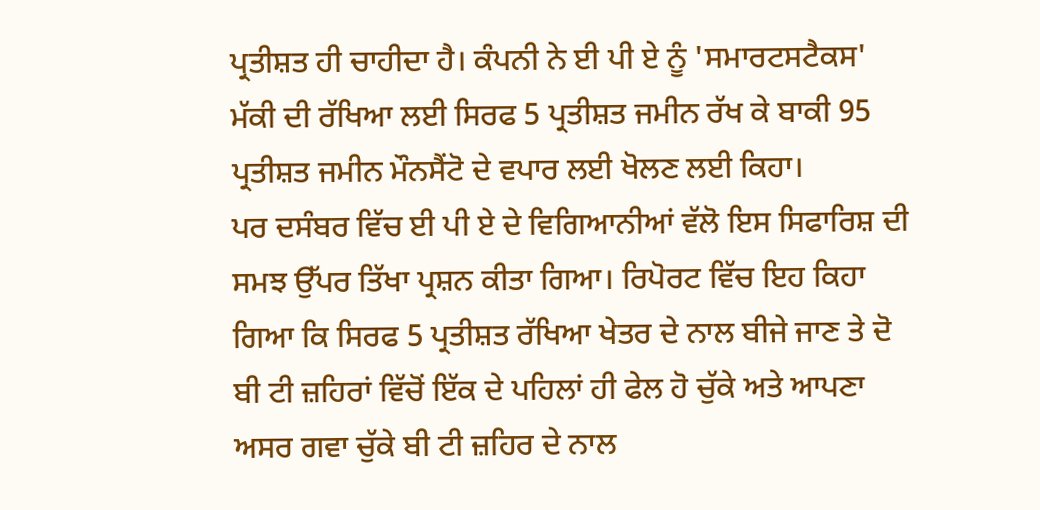ਪ੍ਰਤੀਸ਼ਤ ਹੀ ਚਾਹੀਦਾ ਹੈ। ਕੰਪਨੀ ਨੇ ਈ ਪੀ ਏ ਨੂੰ 'ਸਮਾਰਟਸਟੈਕਸ' ਮੱਕੀ ਦੀ ਰੱਖਿਆ ਲਈ ਸਿਰਫ 5 ਪ੍ਰਤੀਸ਼ਤ ਜਮੀਨ ਰੱਖ ਕੇ ਬਾਕੀ 95 ਪ੍ਰਤੀਸ਼ਤ ਜਮੀਨ ਮੌਨਸੈਂਟੋ ਦੇ ਵਪਾਰ ਲਈ ਖੋਲਣ ਲਈ ਕਿਹਾ।
ਪਰ ਦਸੰਬਰ ਵਿੱਚ ਈ ਪੀ ਏ ਦੇ ਵਿਗਿਆਨੀਆਂ ਵੱਲੋ ਇਸ ਸਿਫਾਰਿਸ਼ ਦੀ ਸਮਝ ਉੱਪਰ ਤਿੱਖਾ ਪ੍ਰਸ਼ਨ ਕੀਤਾ ਗਿਆ। ਰਿਪੋਰਟ ਵਿੱਚ ਇਹ ਕਿਹਾ ਗਿਆ ਕਿ ਸਿਰਫ 5 ਪ੍ਰਤੀਸ਼ਤ ਰੱਖਿਆ ਖੇਤਰ ਦੇ ਨਾਲ ਬੀਜੇ ਜਾਣ ਤੇ ਦੋ ਬੀ ਟੀ ਜ਼ਹਿਰਾਂ ਵਿੱਚੋਂ ਇੱਕ ਦੇ ਪਹਿਲਾਂ ਹੀ ਫੇਲ ਹੋ ਚੁੱਕੇ ਅਤੇ ਆਪਣਾ ਅਸਰ ਗਵਾ ਚੁੱਕੇ ਬੀ ਟੀ ਜ਼ਹਿਰ ਦੇ ਨਾਲ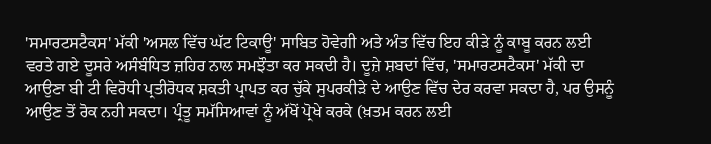'ਸਮਾਰਟਸਟੈਕਸ' ਮੱਕੀ 'ਅਸਲ ਵਿੱਚ ਘੱਟ ਟਿਕਾਊ' ਸਾਬਿਤ ਹੋਵੇਗੀ ਅਤੇ ਅੰਤ ਵਿੱਚ ਇਹ ਕੀੜੇ ਨੂੰ ਕਾਬੂ ਕਰਨ ਲਈ ਵਰਤੇ ਗਏ ਦੂਸਰੇ ਅਸੰਬੰਧਿਤ ਜ਼ਹਿਰ ਨਾਲ ਸਮਝੌਤਾ ਕਰ ਸਕਦੀ ਹੈ। ਦੂਜ਼ੇ ਸ਼ਬਦਾਂ ਵਿੱਚ, 'ਸਮਾਰਟਸਟੈਕਸ' ਮੱਕੀ ਦਾ ਆਉਣਾ ਬੀ ਟੀ ਵਿਰੋਧੀ ਪ੍ਰਤੀਰੋਧਕ ਸ਼ਕਤੀ ਪ੍ਰਾਪਤ ਕਰ ਚੁੱਕੇ ਸੁਪਰਕੀੜੇ ਦੇ ਆਉਣ ਵਿੱਚ ਦੇਰ ਕਰਵਾ ਸਕਦਾ ਹੈ, ਪਰ ਉਸਨੂੰ ਆਉਣ ਤੋਂ ਰੋਕ ਨਹੀ ਸਕਦਾ। ਪ੍ਰੰਤੂ ਸਮੱਸਿਆਵਾਂ ਨੂੰ ਅੱਖੋਂ ਪ੍ਰੋਖੇ ਕਰਕੇ (ਖ਼ਤਮ ਕਰਨ ਲਈ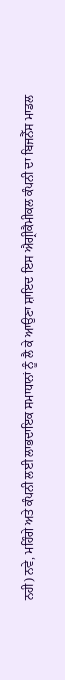ਨਹੀ) ਨਵੇ, ਮਹਿੰਗੇ ਅਤੇ ਕੰਪਨੀ ਲਈ ਲਾਭਦਾਇਕ ਸਮਾਧਾਨਾਂ ਨੂੰ ਲੈ ਕੇ ਆਉਣਾ ਸ਼ਾਇਦ ਇਸ ਐਗ੍ਰੀਕੈਮੀਕਲ ਕੰਪਨੀ ਦਾ ਬਿਜਨੈੱਸ ਮਾਡਲ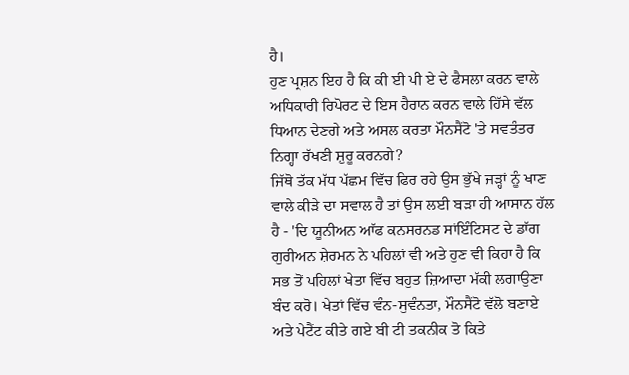ਹੈ।
ਹੁਣ ਪ੍ਰਸ਼ਨ ਇਹ ਹੈ ਕਿ ਕੀ ਈ ਪੀ ਏ ਦੇ ਫੈਸਲਾ ਕਰਨ ਵਾਲੇ ਅਧਿਕਾਰੀ ਰਿਪੋਰਟ ਦੇ ਇਸ ਹੈਰਾਨ ਕਰਨ ਵਾਲੇ ਹਿੱਸੇ ਵੱਲ ਧਿਆਨ ਦੇਣਗੇ ਅਤੇ ਅਸਲ ਕਰਤਾ ਮੌਨਸੈਂਟੋ 'ਤੇ ਸਵਤੰਤਰ ਨਿਗ੍ਹਾ ਰੱਖਣੀ ਸ਼ੁਰੂ ਕਰਨਗੇ?
ਜਿੱਥੋ ਤੱਕ ਮੱਧ ਪੱਛਮ ਵਿੱਚ ਫਿਰ ਰਹੇ ਉਸ ਭੁੱਖੇ ਜੜ੍ਹਾਂ ਨੂੰ ਖਾਣ ਵਾਲੇ ਕੀੜੇ ਦਾ ਸਵਾਲ ਹੈ ਤਾਂ ਉਸ ਲਈ ਬੜਾ ਹੀ ਆਸਾਨ ਹੱਲ ਹੈ - 'ਦਿ ਯੂਨੀਅਨ ਆੱਫ ਕਨਸਰਨਡ ਸਾਂਇੰਟਿਸਟ ਦੇ ਡਾੱਗ ਗੁਰੀਅਨ ਸ਼ੇਰਮਨ ਨੇ ਪਹਿਲਾਂ ਵੀ ਅਤੇ ਹੁਣ ਵੀ ਕਿਹਾ ਹੈ ਕਿ ਸਭ ਤੋਂ ਪਹਿਲਾਂ ਖੇਤਾ ਵਿੱਚ ਬਹੁਤ ਜ਼ਿਆਦਾ ਮੱਕੀ ਲਗਾਉਣਾ ਬੰਦ ਕਰੋ। ਖੇਤਾਂ ਵਿੱਚ ਵੰਨ-ਸੁਵੰਨਤਾ, ਮੌਨਸੈਂਟੋ ਵੱਲੋ ਬਣਾਏ ਅਤੇ ਪੇਟੈਂਟ ਕੀਤੇ ਗਏ ਬੀ ਟੀ ਤਕਨੀਕ ਤੋ ਕਿਤੇ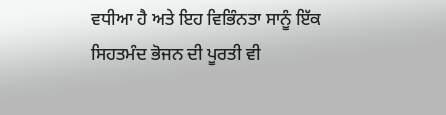ਵਧੀਆ ਹੈ ਅਤੇ ਇਹ ਵਿਭਿੰਨਤਾ ਸਾਨੂੰ ਇੱਕ ਸਿਹਤਮੰਦ ਭੋਜਨ ਦੀ ਪੂਰਤੀ ਵੀ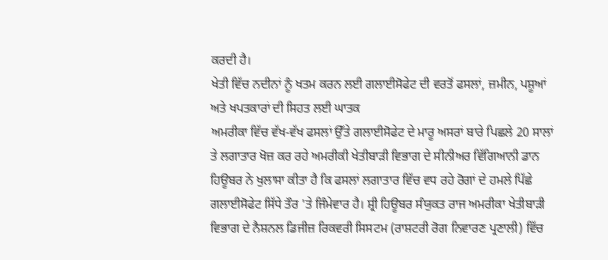ਕਰਦੀ ਹੈ।
ਖੇਤੀ ਵਿੱਚ ਨਦੀਨਾਂ ਨੂੰ ਖਤਮ ਕਰਨ ਲਈ ਗਲਾਈਸੋਫੇਟ ਦੀ ਵਰਤੋਂ ਫਸਲਾਂ, ਜ਼ਮੀਨ, ਪਸ਼ੂਆਂ ਅਤੇ ਖਪਤਕਾਰਾਂ ਦੀ ਸਿਹਤ ਲਈ ਘਾਤਕ
ਅਮਰੀਕਾ ਵਿੱਚ ਵੱਖ-ਵੱਖ ਫਸਲਾਂ ਉੱਤੇ ਗਲਾਈਸੋਫੇਟ ਦੇ ਮਾਰੂ ਅਸਰਾਂ ਬਾਰੇ ਪਿਛਲੇ 20 ਸਾਲਾਂ ਤੇ ਲਗਾਤਾਰ ਖੋਜ਼ ਕਰ ਰਹੇ ਅਮਰੀਕੀ ਖੇਤੀਬਾੜੀ ਵਿਭਾਗ ਦੇ ਸੀਨੀਅਰ ਵਿੱਗਿਆਨੀ ਡਾਨ ਹਿਊਬਰ ਨੇ ਖੁਲਾਸਾ ਕੀਤਾ ਹੈ ਕਿ ਫਸਲਾਂ ਲਗਾਤਾਰ ਵਿੱਚ ਵਧ ਰਹੇ ਰੋਗਾਂ ਦੇ ਹਮਲੇ ਪਿੱਛੇ ਗਲਾਈਸੋਫੇਟ ਸਿੱਧੇ ਤੌਰ 'ਤੇ ਜਿੰਮੇਵਾਰ ਹੈ। ਸ਼੍ਰੀ ਹਿਊਬਰ ਸੰਯੁਕਤ ਰਾਜ ਅਮਰੀਕਾ ਖੇਤੀਬਾੜੀ ਵਿਭਾਗ ਦੇ ਨੈਸ਼ਨਲ ਡਿਜੀਜ਼ ਰਿਕਵਰੀ ਸਿਸਟਮ (ਰਾਸ਼ਟਰੀ ਰੋਗ ਨਿਵਾਰਣ ਪ੍ਰਣਾਲੀ) ਵਿੱਚ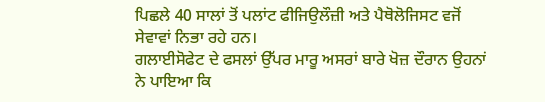ਪਿਛਲੇ 40 ਸਾਲਾਂ ਤੋਂ ਪਲਾਂਟ ਫੀਜਿਉਲੌਜ਼ੀ ਅਤੇ ਪੈਥੋਲੋਜਿਸਟ ਵਜੋਂ ਸੇਵਾਵਾਂ ਨਿਭਾ ਰਹੇ ਹਨ।
ਗਲਾਈਸੋਫੇਟ ਦੇ ਫਸਲਾਂ ਉੱਪਰ ਮਾਰੂ ਅਸਰਾਂ ਬਾਰੇ ਖੋਜ਼ ਦੌਰਾਨ ਉਹਨਾਂ ਨੇ ਪਾਇਆ ਕਿ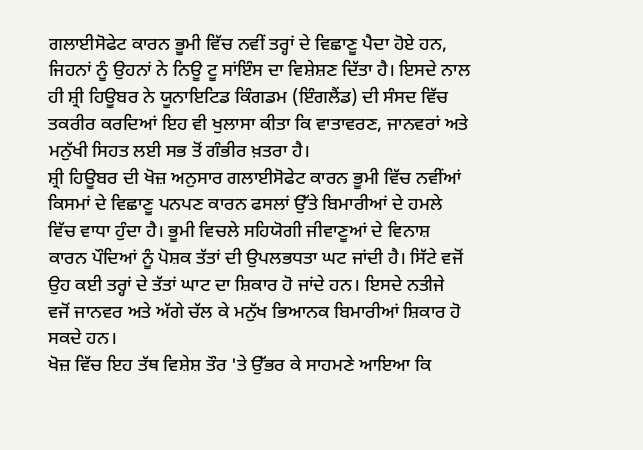ਗਲਾਈਸੋਫੇਟ ਕਾਰਨ ਭੂਮੀ ਵਿੱਚ ਨਵੀਂ ਤਰ੍ਹਾਂ ਦੇ ਵਿਛਾਣੂ ਪੈਦਾ ਹੋਏ ਹਨ, ਜਿਹਨਾਂ ਨੂੰ ਉਹਨਾਂ ਨੇ ਨਿਊ ਟੂ ਸਾਂਇੰਸ ਦਾ ਵਿਸ਼ੇਸ਼ਣ ਦਿੱਤਾ ਹੈ। ਇਸਦੇ ਨਾਲ ਹੀ ਸ਼੍ਰੀ ਹਿਊਬਰ ਨੇ ਯੂਨਾਇਟਿਡ ਕਿੰਗਡਮ (ਇੰਗਲੈਂਡ) ਦੀ ਸੰਸਦ ਵਿੱਚ ਤਕਰੀਰ ਕਰਦਿਆਂ ਇਹ ਵੀ ਖੁਲਾਸਾ ਕੀਤਾ ਕਿ ਵਾਤਾਵਰਣ, ਜਾਨਵਰਾਂ ਅਤੇ ਮਨੁੱਖੀ ਸਿਹਤ ਲਈ ਸਭ ਤੋਂ ਗੰਭੀਰ ਖ਼ਤਰਾ ਹੈ।
ਸ਼੍ਰੀ ਹਿਊਬਰ ਦੀ ਖੋਜ਼ ਅਨੁਸਾਰ ਗਲਾਈਸੋਫੇਟ ਕਾਰਨ ਭੂਮੀ ਵਿੱਚ ਨਵੀਂਆਂ ਕਿਸਮਾਂ ਦੇ ਵਿਛਾਣੂ ਪਨਪਣ ਕਾਰਨ ਫਸਲਾਂ ਉੱਤੇ ਬਿਮਾਰੀਆਂ ਦੇ ਹਮਲੇ ਵਿੱਚ ਵਾਧਾ ਹੁੰਦਾ ਹੈ। ਭੂਮੀ ਵਿਚਲੇ ਸਹਿਯੋਗੀ ਜੀਵਾਣੂਆਂ ਦੇ ਵਿਨਾਸ਼ ਕਾਰਨ ਪੌਦਿਆਂ ਨੂੰ ਪੋਸ਼ਕ ਤੱਤਾਂ ਦੀ ਉਪਲਭਧਤਾ ਘਟ ਜਾਂਦੀ ਹੈ। ਸਿੱਟੇ ਵਜੋਂ ਉਹ ਕਈ ਤਰ੍ਹਾਂ ਦੇ ਤੱਤਾਂ ਘਾਟ ਦਾ ਸ਼ਿਕਾਰ ਹੋ ਜਾਂਦੇ ਹਨ। ਇਸਦੇ ਨਤੀਜੇ ਵਜੋਂ ਜਾਨਵਰ ਅਤੇ ਅੱਗੇ ਚੱਲ ਕੇ ਮਨੁੱਖ ਭਿਆਨਕ ਬਿਮਾਰੀਆਂ ਸ਼ਿਕਾਰ ਹੋ ਸਕਦੇ ਹਨ।
ਖੋਜ਼ ਵਿੱਚ ਇਹ ਤੱਥ ਵਿਸ਼ੇਸ਼ ਤੌਰ 'ਤੇ ਉੱਭਰ ਕੇ ਸਾਹਮਣੇ ਆਇਆ ਕਿ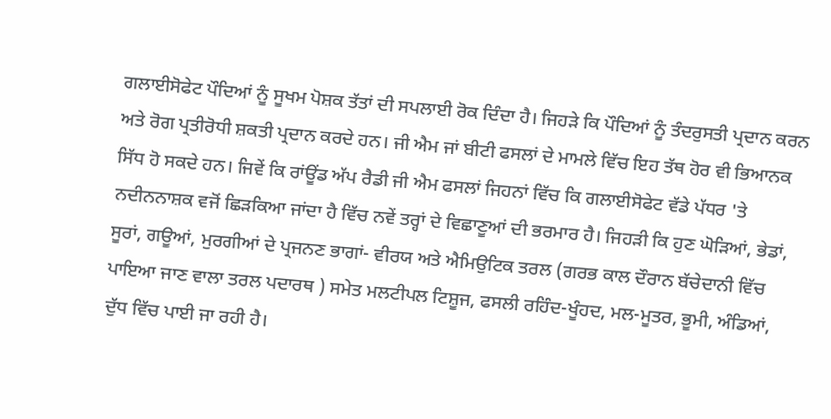ਗਲਾਈਸੋਫੇਟ ਪੌਦਿਆਂ ਨੂੰ ਸੂਖਮ ਪੋਸ਼ਕ ਤੱਤਾਂ ਦੀ ਸਪਲਾਈ ਰੋਕ ਦਿੰਦਾ ਹੈ। ਜਿਹੜੇ ਕਿ ਪੌਦਿਆਂ ਨੂੰ ਤੰਦਰੁਸਤੀ ਪ੍ਰਦਾਨ ਕਰਨ ਅਤੇ ਰੋਗ ਪ੍ਰਤੀਰੋਧੀ ਸ਼ਕਤੀ ਪ੍ਰਦਾਨ ਕਰਦੇ ਹਨ। ਜੀ ਐਮ ਜਾਂ ਬੀਟੀ ਫਸਲਾਂ ਦੇ ਮਾਮਲੇ ਵਿੱਚ ਇਹ ਤੱਥ ਹੋਰ ਵੀ ਭਿਆਨਕ ਸਿੱਧ ਹੋ ਸਕਦੇ ਹਨ। ਜਿਵੇਂ ਕਿ ਰਾਂਊਂਡ ਅੱਪ ਰੈਡੀ ਜੀ ਐਮ ਫਸਲਾਂ ਜਿਹਨਾਂ ਵਿੱਚ ਕਿ ਗਲਾਈਸੋਫੇਟ ਵੱਡੇ ਪੱਧਰ 'ਤੇ ਨਦੀਨਨਾਸ਼ਕ ਵਜੋਂ ਛਿੜਕਿਆ ਜਾਂਦਾ ਹੈ ਵਿੱਚ ਨਵੇਂ ਤਰ੍ਹਾਂ ਦੇ ਵਿਛਾਣੂਆਂ ਦੀ ਭਰਮਾਰ ਹੈ। ਜਿਹੜੀ ਕਿ ਹੁਣ ਘੋੜਿਆਂ, ਭੇਡਾਂ, ਸੂਰਾਂ, ਗਊਆਂ, ਮੁਰਗੀਆਂ ਦੇ ਪ੍ਰਜਨਣ ਭਾਗਾਂ- ਵੀਰਯ ਅਤੇ ਐਮਿਉਟਿਕ ਤਰਲ (ਗਰਭ ਕਾਲ ਦੌਰਾਨ ਬੱਚੇਦਾਨੀ ਵਿੱਚ ਪਾਇਆ ਜਾਣ ਵਾਲਾ ਤਰਲ ਪਦਾਰਥ ) ਸਮੇਤ ਮਲਟੀਪਲ ਟਿਸ਼ੂਜ, ਫਸਲੀ ਰਹਿੰਦ-ਖੂੰਹਦ, ਮਲ-ਮੂਤਰ, ਭੂਮੀ, ਅੰਡਿਆਂ, ਦੁੱਧ ਵਿੱਚ ਪਾਈ ਜਾ ਰਹੀ ਹੈ।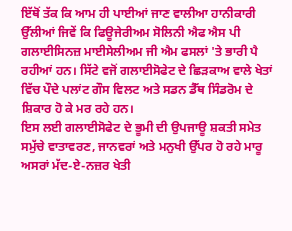ਇੱਥੋਂ ਤੱਕ ਕਿ ਆਮ ਹੀ ਪਾਈਆਂ ਜਾਣ ਵਾਲੀਆ ਹਾਨੀਕਾਰੀ ਉੱਲੀਆਂ ਜਿਵੇਂ ਕਿ ਫਿਊਜੇਰੀਅਮ ਸੋਲਿਨੀ ਐਫ ਐਸ ਪੀ ਗਲਾਈਸਿਨਜ਼ ਮਾਈਸੇਲੀਅਮ ਜੀ ਐਮ ਫਸਲਾਂ 'ਤੇ ਭਾਰੀ ਪੈ ਰਹੀਆਂ ਹਨ। ਸਿੱਟੇ ਵਜੋਂ ਗਲਾਈਸੋਫੇਟ ਦੇ ਛਿੜਕਾਅ ਵਾਲੇ ਖੇਤਾਂ ਵਿੱਚ ਪੌਦੇ ਪਲਾਂਟ ਗੌਸ ਵਿਲਟ ਅਤੇ ਸਡਨ ਡੈੱਥ ਸਿੰਡਰੋਮ ਦੇ ਸ਼ਿਕਾਰ ਹੋ ਕੇ ਮਰ ਰਹੇ ਹਨ।
ਇਸ ਲਈ ਗਲਾਈਸੋਫੇਟ ਦੇ ਭੂਮੀ ਦੀ ਉਪਜਾਊ ਸ਼ਕਤੀ ਸਮੇਤ ਸਮੁੱਚੇ ਵਾਤਾਵਰਣ, ਜਾਨਵਰਾਂ ਅਤੇ ਮਨੁਖੀ ਉੱਪਰ ਹੋ ਰਹੇ ਮਾਰੂ ਅਸਰਾਂ ਮੱਦ-ਏ-ਨਜ਼ਰ ਖੇਤੀ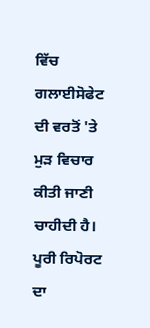ਵਿੱਚ ਗਲਾਈਸੋਫੇਟ ਦੀ ਵਰਤੋਂ 'ਤੇ ਮੁੜ ਵਿਚਾਰ ਕੀਤੀ ਜਾਣੀ ਚਾਹੀਦੀ ਹੈ।
ਪੂਰੀ ਰਿਪੋਰਟ ਦਾ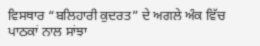ਵਿਸਥਾਰ “ਬਲਿਹਾਰੀ ਕੁਦਰਤ” ਦੇ ਅਗਲੇ ਅੰਕ ਵਿੱਚ ਪਾਠਕਾਂ ਨਾਲ ਸਾਂਝਾ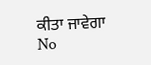ਕੀਤਾ ਜਾਵੇਗਾ
No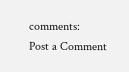comments:
Post a Comment